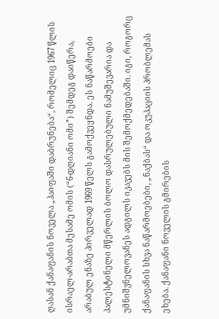ღასან ქანაფანის ნოველა „ჰაიფაში დაბრუნება“, რომელიც 1967 წლის ისრაელ-არაბთა მესამე ომის (“6-დღიანი ომი”) შემდეგ დაიწერა, არაბულ ენაზე პირველად 1969 წელს გამოქვეყნდა. ეს ნაწარმოები პალესტინელი მწერლის ბოლო დასრულებული ნამუშევარია და უმნიშვნელოვანეს ადგილს იკავებს მის შემოქმედებაში. იგი, როგორც ქანაფანის სხვა ნაწარმოებები, „ნაქბას“ და ოკუპაციის პრობლემას ეხება. ქანაფანი ნოველის გმირების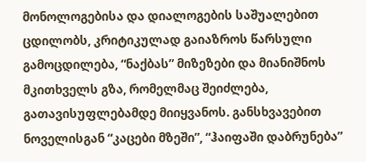მონოლოგებისა და დიალოგების საშუალებით ცდილობს, კრიტიკულად გაიაზროს წარსული გამოცდილება, “ნაქბას” მიზეზები და მიანიშნოს მკითხველს გზა, რომელმაც შეიძლება, გათავისუფლებამდე მიიყვანოს. განსხვავებით ნოველისგან “კაცები მზეში”, “ჰაიფაში დაბრუნება”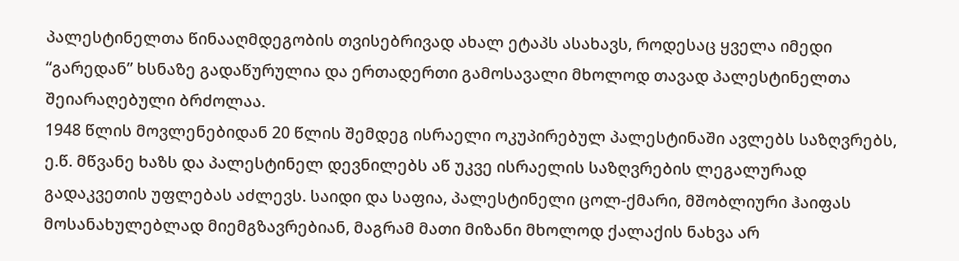პალესტინელთა წინააღმდეგობის თვისებრივად ახალ ეტაპს ასახავს, როდესაც ყველა იმედი “გარედან” ხსნაზე გადაწურულია და ერთადერთი გამოსავალი მხოლოდ თავად პალესტინელთა შეიარაღებული ბრძოლაა.
1948 წლის მოვლენებიდან 20 წლის შემდეგ ისრაელი ოკუპირებულ პალესტინაში ავლებს საზღვრებს, ე.წ. მწვანე ხაზს და პალესტინელ დევნილებს აწ უკვე ისრაელის საზღვრების ლეგალურად გადაკვეთის უფლებას აძლევს. საიდი და საფია, პალესტინელი ცოლ-ქმარი, მშობლიური ჰაიფას მოსანახულებლად მიემგზავრებიან, მაგრამ მათი მიზანი მხოლოდ ქალაქის ნახვა არ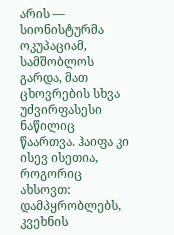არის — სიონისტურმა ოკუპაციამ, სამშობლოს გარდა, მათ ცხოვრების სხვა უძვირფასესი ნაწილიც წაართვა. ჰაიფა კი ისევ ისეთია, როგორიც ახსოვთ: დამპყრობლებს, კვეხნის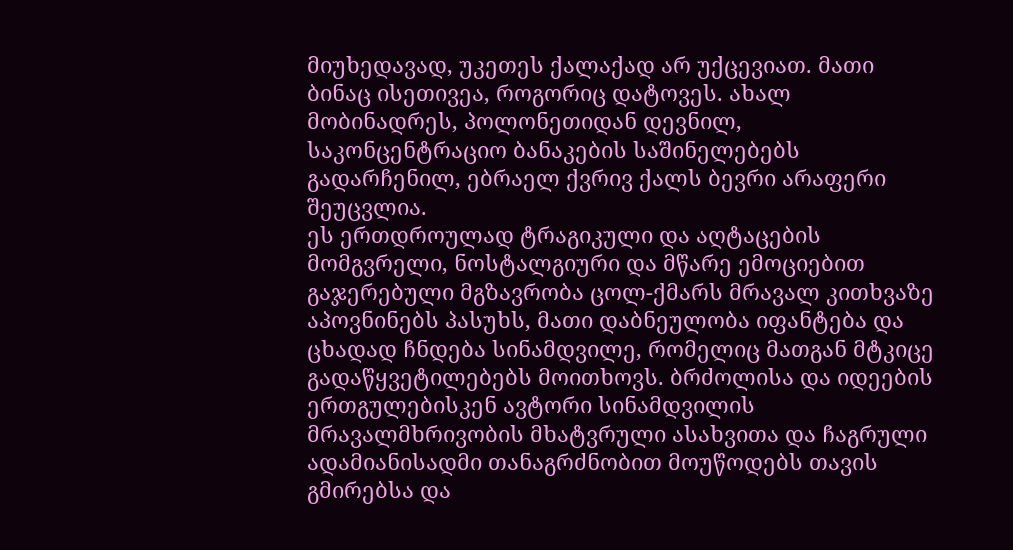მიუხედავად, უკეთეს ქალაქად არ უქცევიათ. მათი ბინაც ისეთივეა, როგორიც დატოვეს. ახალ მობინადრეს, პოლონეთიდან დევნილ, საკონცენტრაციო ბანაკების საშინელებებს გადარჩენილ, ებრაელ ქვრივ ქალს ბევრი არაფერი შეუცვლია.
ეს ერთდროულად ტრაგიკული და აღტაცების მომგვრელი, ნოსტალგიური და მწარე ემოციებით გაჯერებული მგზავრობა ცოლ-ქმარს მრავალ კითხვაზე აპოვნინებს პასუხს, მათი დაბნეულობა იფანტება და ცხადად ჩნდება სინამდვილე, რომელიც მათგან მტკიცე გადაწყვეტილებებს მოითხოვს. ბრძოლისა და იდეების ერთგულებისკენ ავტორი სინამდვილის მრავალმხრივობის მხატვრული ასახვითა და ჩაგრული ადამიანისადმი თანაგრძნობით მოუწოდებს თავის გმირებსა და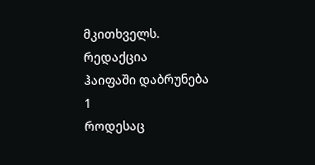მკითხველს.
რედაქცია
ჰაიფაში დაბრუნება
1
როდესაც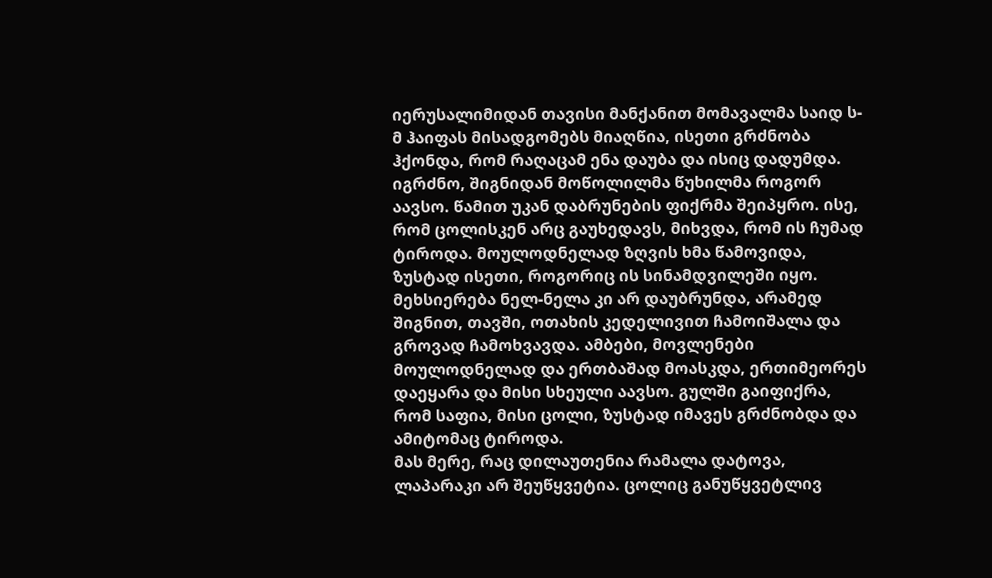იერუსალიმიდან თავისი მანქანით მომავალმა საიდ ს-მ ჰაიფას მისადგომებს მიაღწია, ისეთი გრძნობა ჰქონდა, რომ რაღაცამ ენა დაუბა და ისიც დადუმდა. იგრძნო, შიგნიდან მოწოლილმა წუხილმა როგორ აავსო. წამით უკან დაბრუნების ფიქრმა შეიპყრო. ისე, რომ ცოლისკენ არც გაუხედავს, მიხვდა, რომ ის ჩუმად ტიროდა. მოულოდნელად ზღვის ხმა წამოვიდა, ზუსტად ისეთი, როგორიც ის სინამდვილეში იყო. მეხსიერება ნელ-ნელა კი არ დაუბრუნდა, არამედ შიგნით, თავში, ოთახის კედელივით ჩამოიშალა და გროვად ჩამოხვავდა. ამბები, მოვლენები მოულოდნელად და ერთბაშად მოასკდა, ერთიმეორეს დაეყარა და მისი სხეული აავსო. გულში გაიფიქრა, რომ საფია, მისი ცოლი, ზუსტად იმავეს გრძნობდა და ამიტომაც ტიროდა.
მას მერე, რაც დილაუთენია რამალა დატოვა, ლაპარაკი არ შეუწყვეტია. ცოლიც განუწყვეტლივ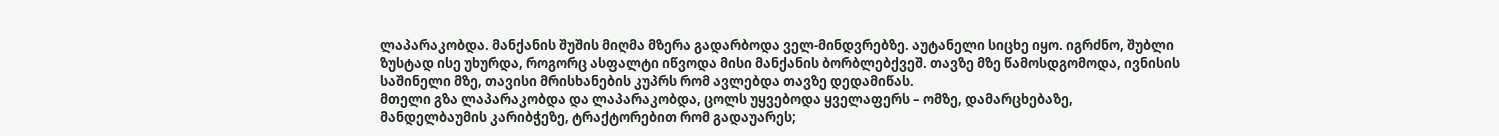ლაპარაკობდა. მანქანის შუშის მიღმა მზერა გადარბოდა ველ-მინდვრებზე. აუტანელი სიცხე იყო. იგრძნო, შუბლი ზუსტად ისე უხურდა, როგორც ასფალტი იწვოდა მისი მანქანის ბორბლებქვეშ. თავზე მზე წამოსდგომოდა, ივნისის საშინელი მზე, თავისი მრისხანების კუპრს რომ ავლებდა თავზე დედამიწას.
მთელი გზა ლაპარაკობდა და ლაპარაკობდა, ცოლს უყვებოდა ყველაფერს – ომზე, დამარცხებაზე, მანდელბაუმის კარიბჭეზე, ტრაქტორებით რომ გადაუარეს;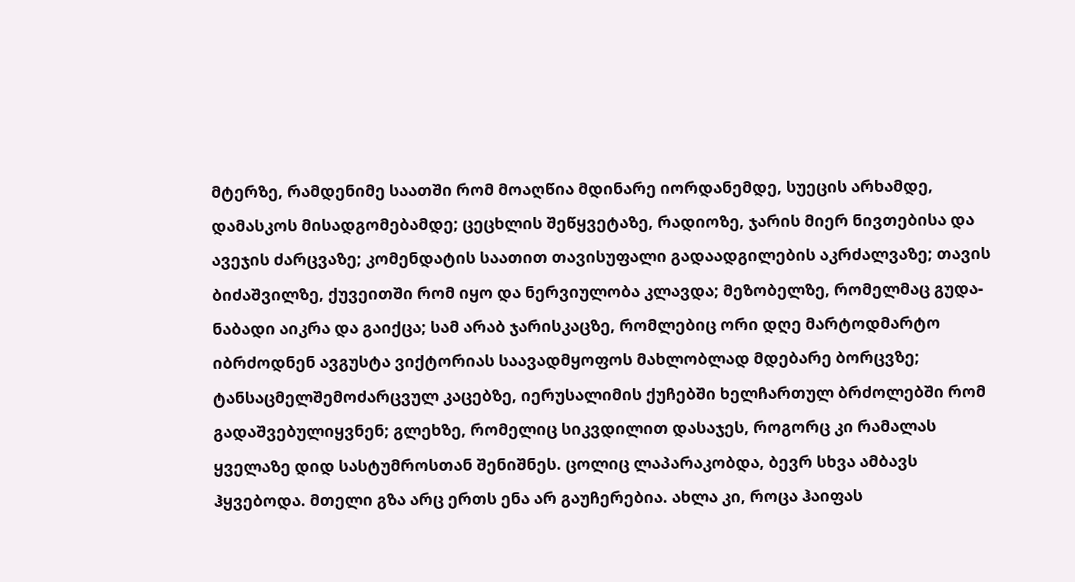მტერზე, რამდენიმე საათში რომ მოაღწია მდინარე იორდანემდე, სუეცის არხამდე, დამასკოს მისადგომებამდე; ცეცხლის შეწყვეტაზე, რადიოზე, ჯარის მიერ ნივთებისა და ავეჯის ძარცვაზე; კომენდატის საათით თავისუფალი გადაადგილების აკრძალვაზე; თავის ბიძაშვილზე, ქუვეითში რომ იყო და ნერვიულობა კლავდა; მეზობელზე, რომელმაც გუდა-ნაბადი აიკრა და გაიქცა; სამ არაბ ჯარისკაცზე, რომლებიც ორი დღე მარტოდმარტო იბრძოდნენ ავგუსტა ვიქტორიას საავადმყოფოს მახლობლად მდებარე ბორცვზე; ტანსაცმელშემოძარცვულ კაცებზე, იერუსალიმის ქუჩებში ხელჩართულ ბრძოლებში რომ გადაშვებულიყვნენ; გლეხზე, რომელიც სიკვდილით დასაჯეს, როგორც კი რამალას ყველაზე დიდ სასტუმროსთან შენიშნეს. ცოლიც ლაპარაკობდა, ბევრ სხვა ამბავს ჰყვებოდა. მთელი გზა არც ერთს ენა არ გაუჩერებია. ახლა კი, როცა ჰაიფას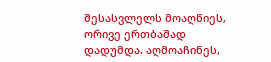შესასვლელს მოაღწიეს, ორივე ერთბაშად დადუმდა. აღმოაჩინეს,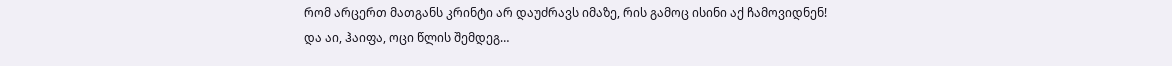რომ არცერთ მათგანს კრინტი არ დაუძრავს იმაზე, რის გამოც ისინი აქ ჩამოვიდნენ!
და აი, ჰაიფა, ოცი წლის შემდეგ…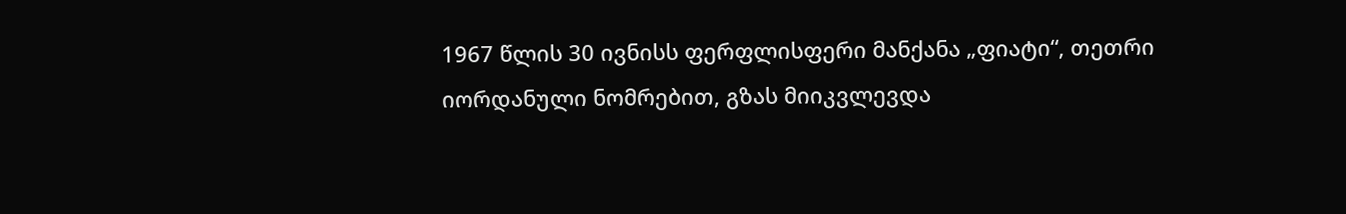1967 წლის 30 ივნისს ფერფლისფერი მანქანა „ფიატი“, თეთრი იორდანული ნომრებით, გზას მიიკვლევდა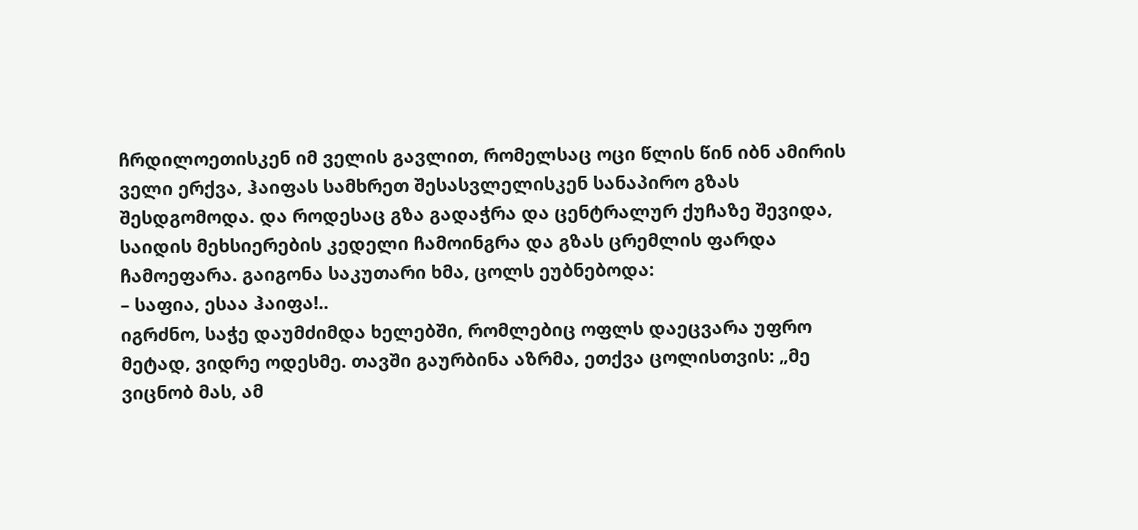ჩრდილოეთისკენ იმ ველის გავლით, რომელსაც ოცი წლის წინ იბნ ამირის ველი ერქვა, ჰაიფას სამხრეთ შესასვლელისკენ სანაპირო გზას შესდგომოდა. და როდესაც გზა გადაჭრა და ცენტრალურ ქუჩაზე შევიდა, საიდის მეხსიერების კედელი ჩამოინგრა და გზას ცრემლის ფარდა ჩამოეფარა. გაიგონა საკუთარი ხმა, ცოლს ეუბნებოდა:
– საფია, ესაა ჰაიფა!..
იგრძნო, საჭე დაუმძიმდა ხელებში, რომლებიც ოფლს დაეცვარა უფრო მეტად, ვიდრე ოდესმე. თავში გაურბინა აზრმა, ეთქვა ცოლისთვის: „მე ვიცნობ მას, ამ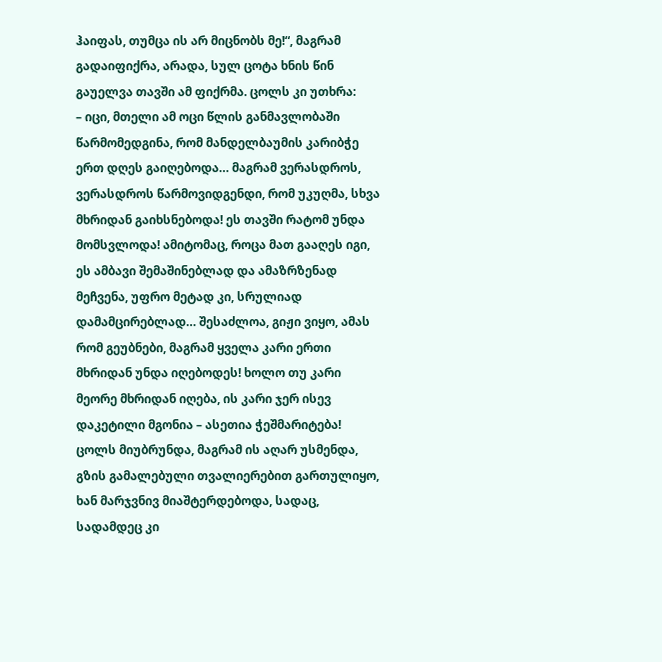ჰაიფას, თუმცა ის არ მიცნობს მე!“, მაგრამ გადაიფიქრა, არადა, სულ ცოტა ხნის წინ გაუელვა თავში ამ ფიქრმა. ცოლს კი უთხრა:
– იცი, მთელი ამ ოცი წლის განმავლობაში წარმომედგინა, რომ მანდელბაუმის კარიბჭე ერთ დღეს გაიღებოდა… მაგრამ ვერასდროს, ვერასდროს წარმოვიდგენდი, რომ უკუღმა, სხვა მხრიდან გაიხსნებოდა! ეს თავში რატომ უნდა მომსვლოდა! ამიტომაც, როცა მათ გააღეს იგი, ეს ამბავი შემაშინებლად და ამაზრზენად მეჩვენა, უფრო მეტად კი, სრულიად დამამცირებლად… შესაძლოა, გიჟი ვიყო, ამას რომ გეუბნები, მაგრამ ყველა კარი ერთი მხრიდან უნდა იღებოდეს! ხოლო თუ კარი მეორე მხრიდან იღება, ის კარი ჯერ ისევ დაკეტილი მგონია – ასეთია ჭეშმარიტება!
ცოლს მიუბრუნდა, მაგრამ ის აღარ უსმენდა, გზის გამალებული თვალიერებით გართულიყო, ხან მარჯვნივ მიაშტერდებოდა, სადაც, სადამდეც კი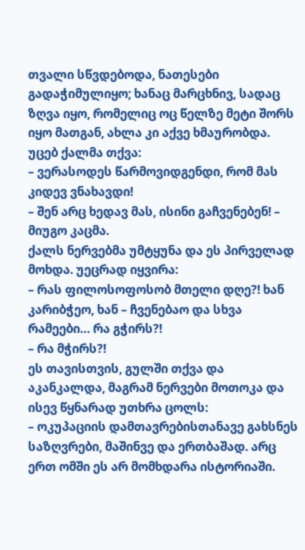თვალი სწვდებოდა, ნათესები გადაჭიმულიყო; ხანაც მარცხნივ, სადაც ზღვა იყო, რომელიც ოც წელზე მეტი შორს იყო მათგან, ახლა კი აქვე ხმაურობდა. უცებ ქალმა თქვა:
– ვერასოდეს წარმოვიდგენდი, რომ მას კიდევ ვნახავდი!
– შენ არც ხედავ მას, ისინი გაჩვენებენ! – მიუგო კაცმა.
ქალს ნერვებმა უმტყუნა და ეს პირველად მოხდა. უეცრად იყვირა:
– რას ფილოსოფოსობ მთელი დღე?! ხან კარიბჭეო, ხან – ჩვენებაო და სხვა რამეები… რა გჭირს?!
– რა მჭირს?!
ეს თავისთვის, გულში თქვა და აკანკალდა, მაგრამ ნერვები მოთოკა და ისევ წყნარად უთხრა ცოლს:
– ოკუპაციის დამთავრებისთანავე გახსნეს საზღვრები, მაშინვე და ერთბაშად. არც ერთ ომში ეს არ მომხდარა ისტორიაში.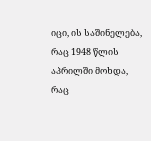იცი, ის საშინელება, რაც 1948 წლის აპრილში მოხდა, რაც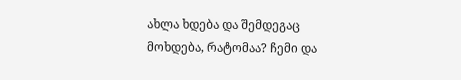ახლა ხდება და შემდეგაც მოხდება, რატომაა? ჩემი და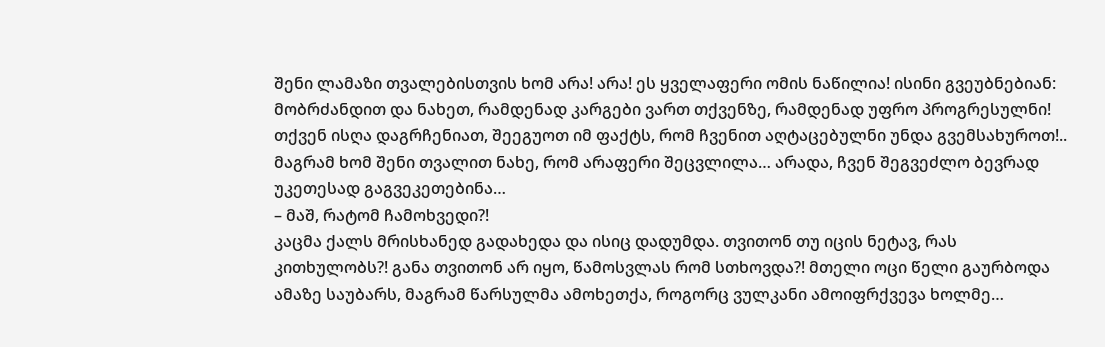შენი ლამაზი თვალებისთვის ხომ არა! არა! ეს ყველაფერი ომის ნაწილია! ისინი გვეუბნებიან: მობრძანდით და ნახეთ, რამდენად კარგები ვართ თქვენზე, რამდენად უფრო პროგრესულნი! თქვენ ისღა დაგრჩენიათ, შეეგუოთ იმ ფაქტს, რომ ჩვენით აღტაცებულნი უნდა გვემსახუროთ!.. მაგრამ ხომ შენი თვალით ნახე, რომ არაფერი შეცვლილა… არადა, ჩვენ შეგვეძლო ბევრად უკეთესად გაგვეკეთებინა…
– მაშ, რატომ ჩამოხვედი?!
კაცმა ქალს მრისხანედ გადახედა და ისიც დადუმდა. თვითონ თუ იცის ნეტავ, რას კითხულობს?! განა თვითონ არ იყო, წამოსვლას რომ სთხოვდა?! მთელი ოცი წელი გაურბოდა ამაზე საუბარს, მაგრამ წარსულმა ამოხეთქა, როგორც ვულკანი ამოიფრქვევა ხოლმე…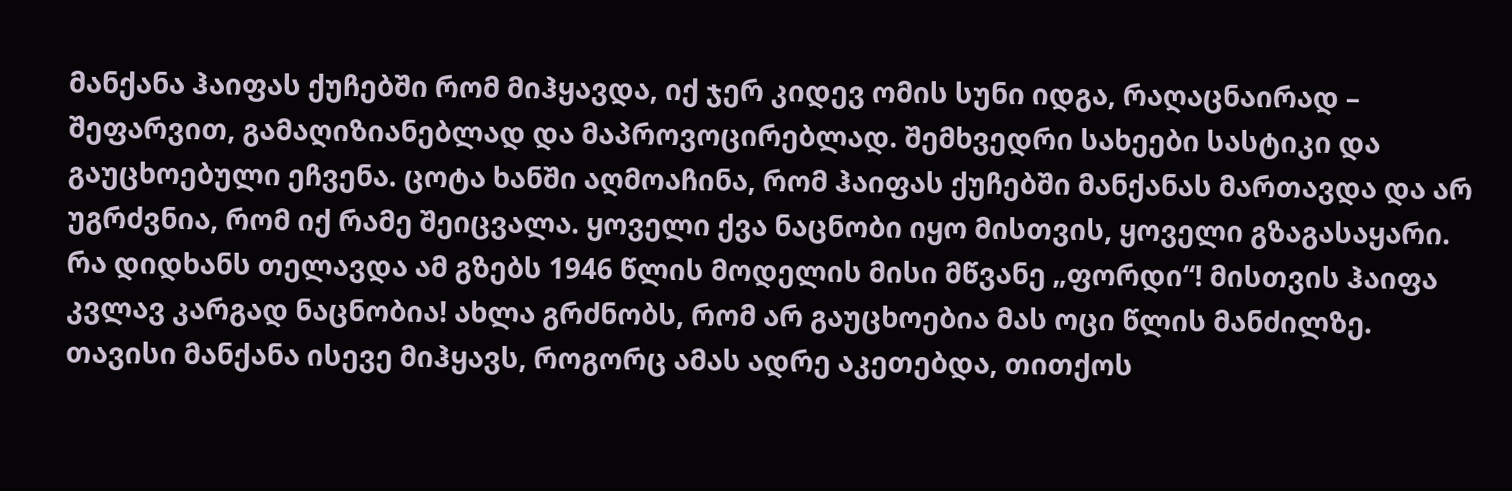მანქანა ჰაიფას ქუჩებში რომ მიჰყავდა, იქ ჯერ კიდევ ომის სუნი იდგა, რაღაცნაირად – შეფარვით, გამაღიზიანებლად და მაპროვოცირებლად. შემხვედრი სახეები სასტიკი და გაუცხოებული ეჩვენა. ცოტა ხანში აღმოაჩინა, რომ ჰაიფას ქუჩებში მანქანას მართავდა და არ უგრძვნია, რომ იქ რამე შეიცვალა. ყოველი ქვა ნაცნობი იყო მისთვის, ყოველი გზაგასაყარი. რა დიდხანს თელავდა ამ გზებს 1946 წლის მოდელის მისი მწვანე „ფორდი“! მისთვის ჰაიფა კვლავ კარგად ნაცნობია! ახლა გრძნობს, რომ არ გაუცხოებია მას ოცი წლის მანძილზე. თავისი მანქანა ისევე მიჰყავს, როგორც ამას ადრე აკეთებდა, თითქოს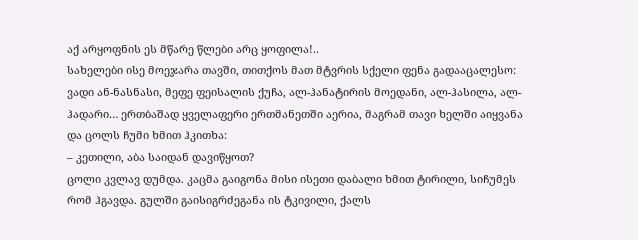აქ არყოფნის ეს მწარე წლები არც ყოფილა!..
სახელები ისე მოეჯარა თავში, თითქოს მათ მტვრის სქელი ფენა გადააცალესო: ვადი ან-ნასნასი, მეფე ფეისალის ქუჩა, ალ-ჰანატირის მოედანი, ალ-ჰასილა, ალ-ჰადარი… ერთბაშად ყველაფერი ერთმანეთში აერია, მაგრამ თავი ხელში აიყვანა და ცოლს ჩუმი ხმით ჰკითხა:
– კეთილი, აბა საიდან დავიწყოთ?
ცოლი კვლავ დუმდა. კაცმა გაიგონა მისი ისეთი დაბალი ხმით ტირილი, სიჩუმეს რომ ჰგავდა. გულში გაისიგრძეგანა ის ტკივილი, ქალს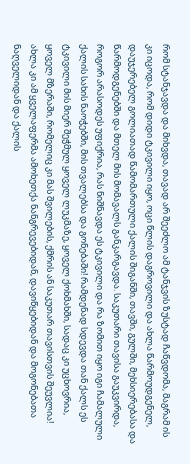რომ სტანჯავდა და მიხვდა, თავად არ შეეძლო ამ ტანჯვის ზუსტად ჩაწვდომა, მაგრამ ის კი იცოდა, რომ დიდი ტკივილი იყო, ოცი წლის დაგროვილი და ახლა წარმოუდგენელ, დაუჯერებელ გოლიათად წამომართული ქალის შიგანში, თავში, გულში, მეხსიერებასა და წარმოდგენებში და მთელ მის მომავალს განკარგავდა. საკუთარი თავისა გაუკვირდა, როგორ არასოდეს უფიქრია, რას ნიშნავდა ეს ტკივილი და რა ზომით იყო იგი ჩამალული ქალის სახის ნაოჭებში, მის თვალებსა და გონებაში! რამდენად სდევდა თან ქალს ეს ტკივილი მის მიერ შეჭმულ ყოველ ლუკმაზე, ყოველ ქოხმახში, სადაც კი უცხოვრია, ყოველ მზერაში, რომელიც კი მას შვილების, ქმრის ან საკუთარ თავისთვის შეუვლია! ახლა კი ამ ყველაფერმა ამოხეთქა ნანგრევებიდან, დავიწყებიდან და მოგონებათა ნაღველიდან და ქალის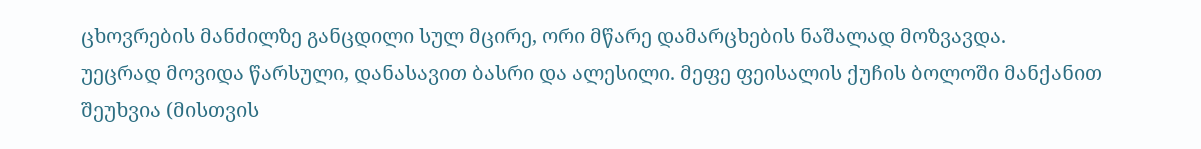ცხოვრების მანძილზე განცდილი სულ მცირე, ორი მწარე დამარცხების ნაშალად მოზვავდა.
უეცრად მოვიდა წარსული, დანასავით ბასრი და ალესილი. მეფე ფეისალის ქუჩის ბოლოში მანქანით შეუხვია (მისთვის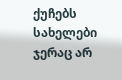ქუჩებს სახელები ჯერაც არ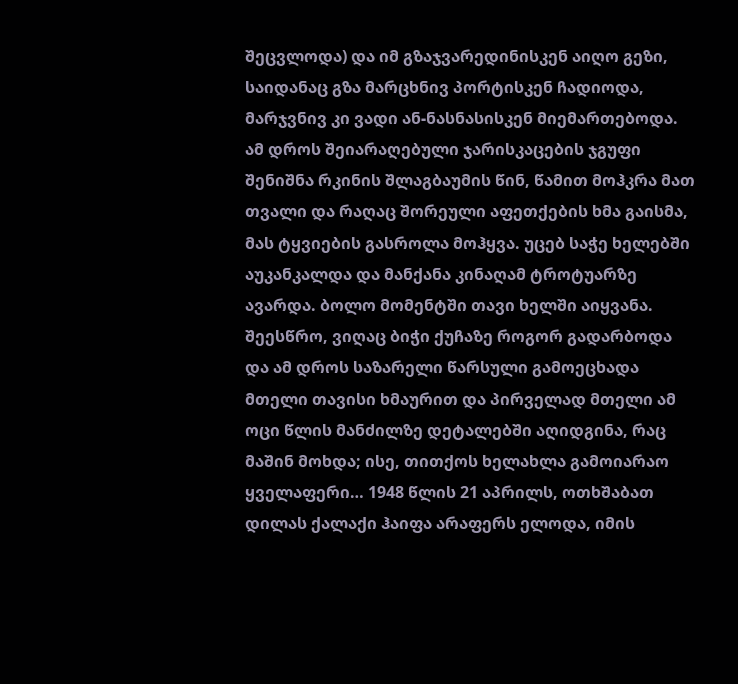შეცვლოდა) და იმ გზაჯვარედინისკენ აიღო გეზი, საიდანაც გზა მარცხნივ პორტისკენ ჩადიოდა, მარჯვნივ კი ვადი ან-ნასნასისკენ მიემართებოდა. ამ დროს შეიარაღებული ჯარისკაცების ჯგუფი შენიშნა რკინის შლაგბაუმის წინ, წამით მოჰკრა მათ თვალი და რაღაც შორეული აფეთქების ხმა გაისმა, მას ტყვიების გასროლა მოჰყვა. უცებ საჭე ხელებში აუკანკალდა და მანქანა კინაღამ ტროტუარზე ავარდა. ბოლო მომენტში თავი ხელში აიყვანა. შეესწრო, ვიღაც ბიჭი ქუჩაზე როგორ გადარბოდა და ამ დროს საზარელი წარსული გამოეცხადა მთელი თავისი ხმაურით და პირველად მთელი ამ ოცი წლის მანძილზე დეტალებში აღიდგინა, რაც მაშინ მოხდა; ისე, თითქოს ხელახლა გამოიარაო ყველაფერი… 1948 წლის 21 აპრილს, ოთხშაბათ დილას ქალაქი ჰაიფა არაფერს ელოდა, იმის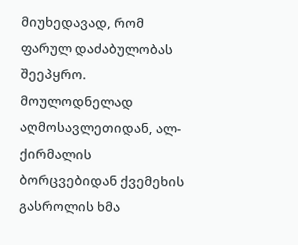მიუხედავად, რომ ფარულ დაძაბულობას შეეპყრო.
მოულოდნელად აღმოსავლეთიდან, ალ-ქირმალის ბორცვებიდან ქვემეხის გასროლის ხმა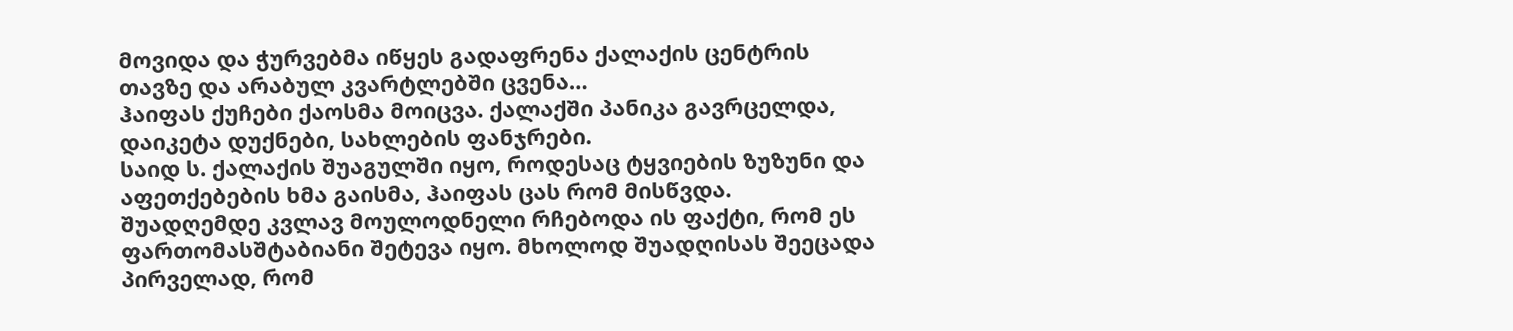მოვიდა და ჭურვებმა იწყეს გადაფრენა ქალაქის ცენტრის თავზე და არაბულ კვარტლებში ცვენა…
ჰაიფას ქუჩები ქაოსმა მოიცვა. ქალაქში პანიკა გავრცელდა, დაიკეტა დუქნები, სახლების ფანჯრები.
საიდ ს. ქალაქის შუაგულში იყო, როდესაც ტყვიების ზუზუნი და აფეთქებების ხმა გაისმა, ჰაიფას ცას რომ მისწვდა. შუადღემდე კვლავ მოულოდნელი რჩებოდა ის ფაქტი, რომ ეს ფართომასშტაბიანი შეტევა იყო. მხოლოდ შუადღისას შეეცადა პირველად, რომ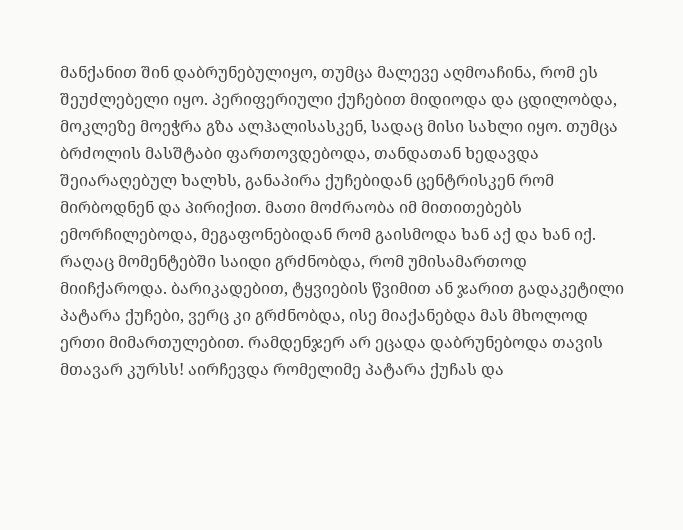მანქანით შინ დაბრუნებულიყო, თუმცა მალევე აღმოაჩინა, რომ ეს შეუძლებელი იყო. პერიფერიული ქუჩებით მიდიოდა და ცდილობდა, მოკლეზე მოეჭრა გზა ალჰალისასკენ, სადაც მისი სახლი იყო. თუმცა ბრძოლის მასშტაბი ფართოვდებოდა, თანდათან ხედავდა შეიარაღებულ ხალხს, განაპირა ქუჩებიდან ცენტრისკენ რომ მირბოდნენ და პირიქით. მათი მოძრაობა იმ მითითებებს ემორჩილებოდა, მეგაფონებიდან რომ გაისმოდა ხან აქ და ხან იქ. რაღაც მომენტებში საიდი გრძნობდა, რომ უმისამართოდ მიიჩქაროდა. ბარიკადებით, ტყვიების წვიმით ან ჯარით გადაკეტილი პატარა ქუჩები, ვერც კი გრძნობდა, ისე მიაქანებდა მას მხოლოდ ერთი მიმართულებით. რამდენჯერ არ ეცადა დაბრუნებოდა თავის მთავარ კურსს! აირჩევდა რომელიმე პატარა ქუჩას და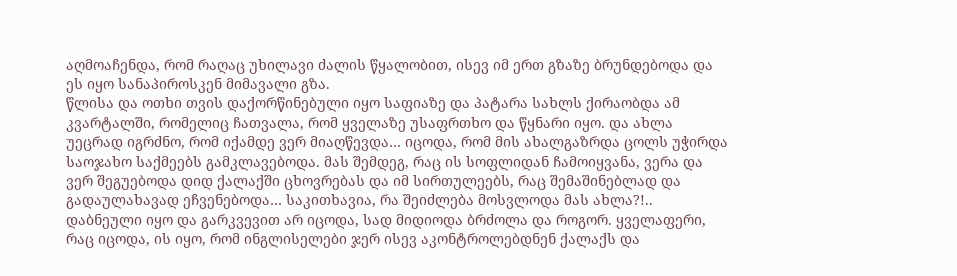აღმოაჩენდა, რომ რაღაც უხილავი ძალის წყალობით, ისევ იმ ერთ გზაზე ბრუნდებოდა და ეს იყო სანაპიროსკენ მიმავალი გზა.
წლისა და ოთხი თვის დაქორწინებული იყო საფიაზე და პატარა სახლს ქირაობდა ამ კვარტალში, რომელიც ჩათვალა, რომ ყველაზე უსაფრთხო და წყნარი იყო. და ახლა უეცრად იგრძნო, რომ იქამდე ვერ მიაღწევდა… იცოდა, რომ მის ახალგაზრდა ცოლს უჭირდა საოჯახო საქმეებს გამკლავებოდა. მას შემდეგ, რაც ის სოფლიდან ჩამოიყვანა, ვერა და ვერ შეგუებოდა დიდ ქალაქში ცხოვრებას და იმ სირთულეებს, რაც შემაშინებლად და გადაულახავად ეჩვენებოდა… საკითხავია, რა შეიძლება მოსვლოდა მას ახლა?!..
დაბნეული იყო და გარკვევით არ იცოდა, სად მიდიოდა ბრძოლა და როგორ. ყველაფერი, რაც იცოდა, ის იყო, რომ ინგლისელები ჯერ ისევ აკონტროლებდნენ ქალაქს და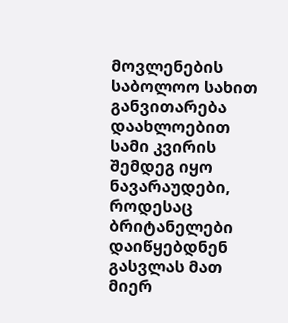მოვლენების საბოლოო სახით განვითარება დაახლოებით სამი კვირის შემდეგ იყო ნავარაუდები, როდესაც ბრიტანელები დაიწყებდნენ გასვლას მათ მიერ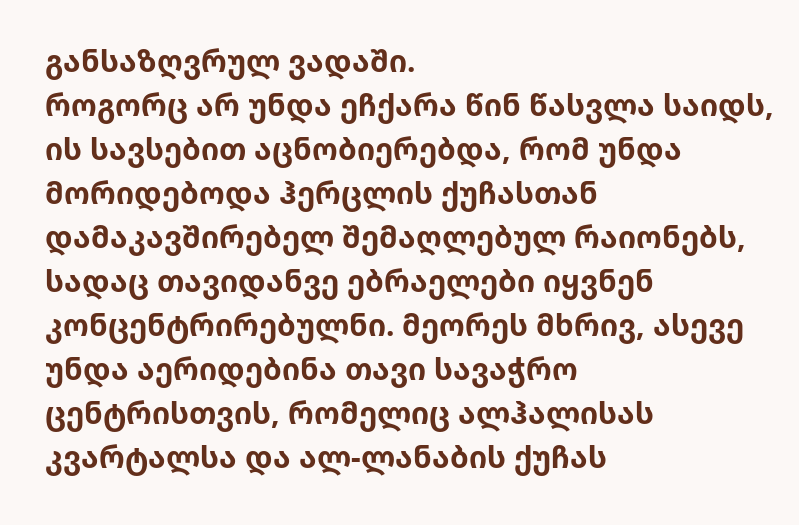განსაზღვრულ ვადაში.
როგორც არ უნდა ეჩქარა წინ წასვლა საიდს, ის სავსებით აცნობიერებდა, რომ უნდა მორიდებოდა ჰერცლის ქუჩასთან დამაკავშირებელ შემაღლებულ რაიონებს, სადაც თავიდანვე ებრაელები იყვნენ კონცენტრირებულნი. მეორეს მხრივ, ასევე უნდა აერიდებინა თავი სავაჭრო ცენტრისთვის, რომელიც ალჰალისას კვარტალსა და ალ-ლანაბის ქუჩას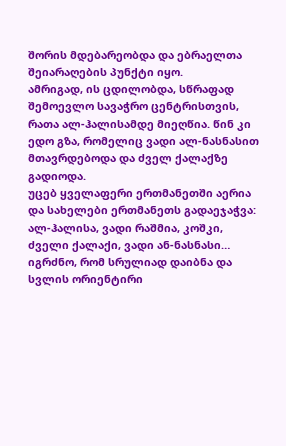შორის მდებარეობდა და ებრაელთა შეიარაღების პუნქტი იყო.
ამრიგად, ის ცდილობდა, სწრაფად შემოევლო სავაჭრო ცენტრისთვის, რათა ალ-ჰალისამდე მიეღწია. წინ კი ედო გზა, რომელიც ვადი ალ-ნასნასით მთავრდებოდა და ძველ ქალაქზე გადიოდა.
უცებ ყველაფერი ერთმანეთში აერია და სახელები ერთმანეთს გადაეჯაჭვა: ალ-ჰალისა, ვადი რაშმია, კოშკი, ძველი ქალაქი, ვადი ან-ნასნასი… იგრძნო, რომ სრულიად დაიბნა და სვლის ორიენტირი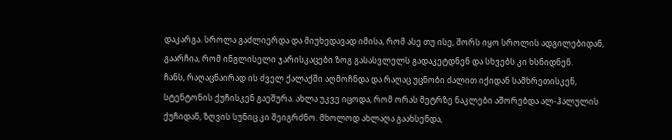დაკარგა. სროლა გაძლიერდა და მიუხედავად იმისა, რომ ასე თუ ისე, შორს იყო სროლის ადგილებიდან, გაარჩია, რომ ინგლისელი ჯარისკაცები ზოგ გასასვლელს გადაკეტდნენ და სხვებს კი ხსნიდნენ.
ჩანს, რაღაცნაირად ის ძველ ქალაქში აღმოჩნდა და რაღაც უცნობი ძალით იქიდან სამხრეთისკენ, სტენტონის ქუჩისკენ გაეშურა. ახლა უკვე იცოდა, რომ ორას მეტრზე ნაკლები აშორებდა ალ-ჰალულის ქუჩიდან, ზღვის სუნიც კი შეიგრძნო. მხოლოდ ახლაღა გაახსენდა,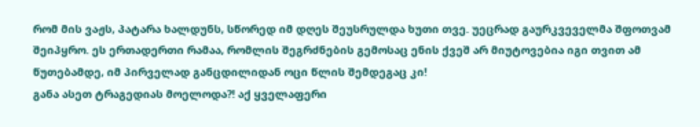რომ მის ვაჟს, პატარა ხალდუნს, სწორედ იმ დღეს შეუსრულდა ხუთი თვე. უეცრად გაურკვეველმა შფოთვამ შეიპყრო. ეს ერთადერთი რამაა, რომლის შეგრძნების გემოსაც ენის ქვეშ არ მიუტოვებია იგი თვით ამ წუთებამდე, იმ პირველად განცდილიდან ოცი წლის შემდეგაც კი!
განა ასეთ ტრაგედიას მოელოდა?! აქ ყველაფერი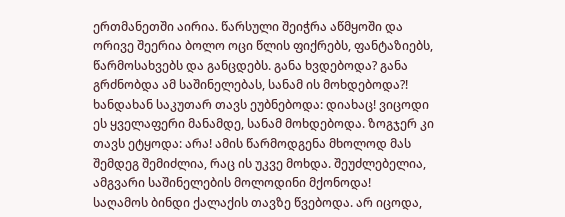ერთმანეთში აირია. წარსული შეიჭრა აწმყოში და ორივე შეერია ბოლო ოცი წლის ფიქრებს, ფანტაზიებს, წარმოსახვებს და განცდებს. განა ხვდებოდა? განა გრძნობდა ამ საშინელებას, სანამ ის მოხდებოდა?! ხანდახან საკუთარ თავს ეუბნებოდა: დიახაც! ვიცოდი ეს ყველაფერი მანამდე, სანამ მოხდებოდა. ზოგჯერ კი თავს ეტყოდა: არა! ამის წარმოდგენა მხოლოდ მას შემდეგ შემიძლია, რაც ის უკვე მოხდა. შეუძლებელია, ამგვარი საშინელების მოლოდინი მქონოდა!
საღამოს ბინდი ქალაქის თავზე წვებოდა. არ იცოდა,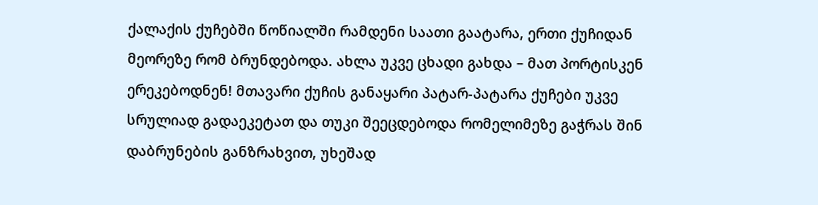ქალაქის ქუჩებში წოწიალში რამდენი საათი გაატარა, ერთი ქუჩიდან მეორეზე რომ ბრუნდებოდა. ახლა უკვე ცხადი გახდა – მათ პორტისკენ ერეკებოდნენ! მთავარი ქუჩის განაყარი პატარ-პატარა ქუჩები უკვე სრულიად გადაეკეტათ და თუკი შეეცდებოდა რომელიმეზე გაჭრას შინ დაბრუნების განზრახვით, უხეშად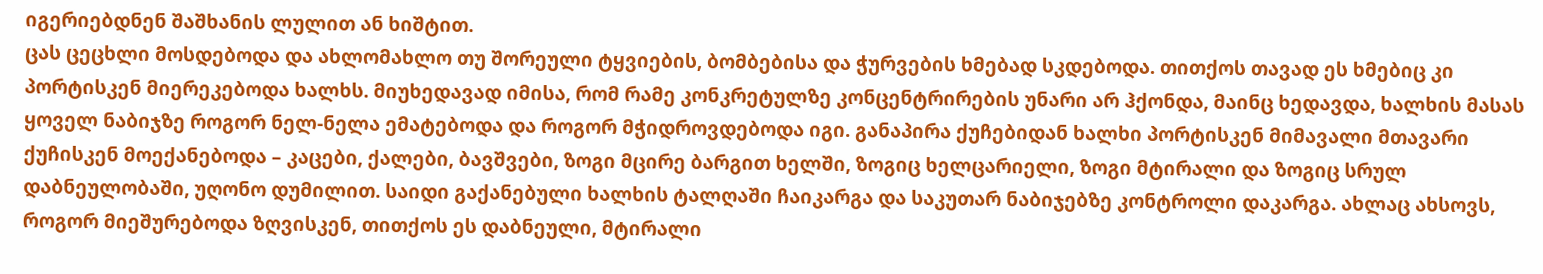იგერიებდნენ შაშხანის ლულით ან ხიშტით.
ცას ცეცხლი მოსდებოდა და ახლომახლო თუ შორეული ტყვიების, ბომბებისა და ჭურვების ხმებად სკდებოდა. თითქოს თავად ეს ხმებიც კი პორტისკენ მიერეკებოდა ხალხს. მიუხედავად იმისა, რომ რამე კონკრეტულზე კონცენტრირების უნარი არ ჰქონდა, მაინც ხედავდა, ხალხის მასას ყოველ ნაბიჯზე როგორ ნელ-ნელა ემატებოდა და როგორ მჭიდროვდებოდა იგი. განაპირა ქუჩებიდან ხალხი პორტისკენ მიმავალი მთავარი ქუჩისკენ მოექანებოდა – კაცები, ქალები, ბავშვები, ზოგი მცირე ბარგით ხელში, ზოგიც ხელცარიელი, ზოგი მტირალი და ზოგიც სრულ დაბნეულობაში, უღონო დუმილით. საიდი გაქანებული ხალხის ტალღაში ჩაიკარგა და საკუთარ ნაბიჯებზე კონტროლი დაკარგა. ახლაც ახსოვს, როგორ მიეშურებოდა ზღვისკენ, თითქოს ეს დაბნეული, მტირალი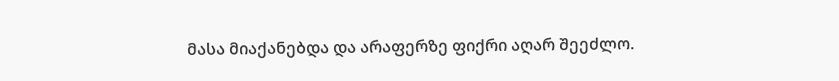მასა მიაქანებდა და არაფერზე ფიქრი აღარ შეეძლო.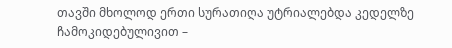თავში მხოლოდ ერთი სურათიღა უტრიალებდა კედელზე ჩამოკიდებულივით –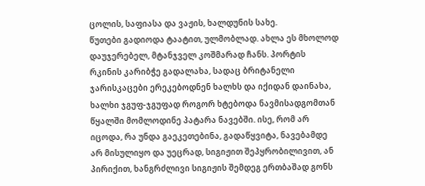ცოლის, საფიასა და ვაჟის, ხალდუნის სახე.
წუთები გადიოდა ტაატით, ულმობლად. ახლა ეს მხოლოდ დაუჯერებელ, მტანჯველ კოშმარად ჩანს. პორტის რკინის კარიბჭე გადალახა, სადაც ბრიტანელი ჯარისკაცები ერეკებოდნენ ხალხს და იქიდან დაინახა, ხალხი ჯგუფ-ჯგუფად როგორ ხტებოდა ნავმისადგომთან წყალში მომლოდინე პატარა ნავებში. ისე, რომ არ იცოდა, რა უნდა გაეკეთებინა, გადაწყვიტა, ნავებამდე არ მისულიყო და უეცრად, სიგიჟით შეპყრობილივით, ან პირიქით, ხანგრძლივი სიგიჟის შემდეგ ერთბაშად გონს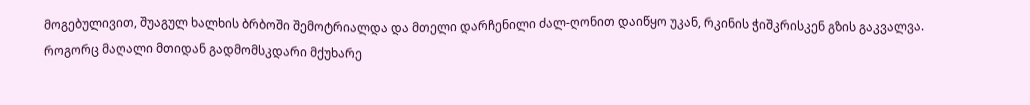მოგებულივით, შუაგულ ხალხის ბრბოში შემოტრიალდა და მთელი დარჩენილი ძალ-ღონით დაიწყო უკან, რკინის ჭიშკრისკენ გზის გაკვალვა.
როგორც მაღალი მთიდან გადმომსკდარი მქუხარე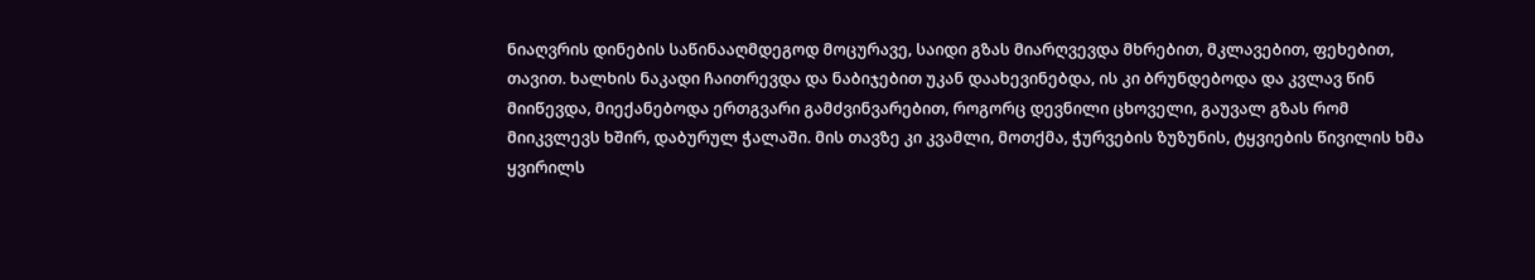ნიაღვრის დინების საწინააღმდეგოდ მოცურავე, საიდი გზას მიარღვევდა მხრებით, მკლავებით, ფეხებით, თავით. ხალხის ნაკადი ჩაითრევდა და ნაბიჯებით უკან დაახევინებდა, ის კი ბრუნდებოდა და კვლავ წინ მიიწევდა, მიექანებოდა ერთგვარი გამძვინვარებით, როგორც დევნილი ცხოველი, გაუვალ გზას რომ მიიკვლევს ხშირ, დაბურულ ჭალაში. მის თავზე კი კვამლი, მოთქმა, ჭურვების ზუზუნის, ტყვიების წივილის ხმა ყვირილს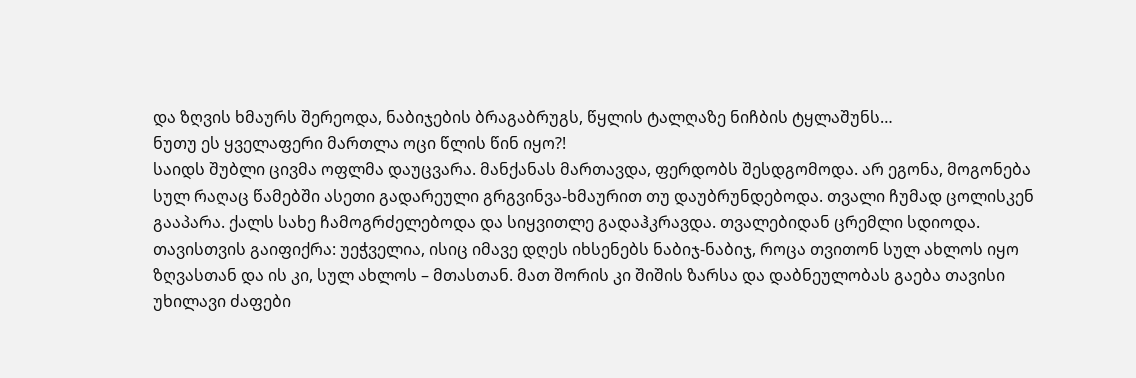და ზღვის ხმაურს შერეოდა, ნაბიჯების ბრაგაბრუგს, წყლის ტალღაზე ნიჩბის ტყლაშუნს…
ნუთუ ეს ყველაფერი მართლა ოცი წლის წინ იყო?!
საიდს შუბლი ცივმა ოფლმა დაუცვარა. მანქანას მართავდა, ფერდობს შესდგომოდა. არ ეგონა, მოგონება სულ რაღაც წამებში ასეთი გადარეული გრგვინვა-ხმაურით თუ დაუბრუნდებოდა. თვალი ჩუმად ცოლისკენ გააპარა. ქალს სახე ჩამოგრძელებოდა და სიყვითლე გადაჰკრავდა. თვალებიდან ცრემლი სდიოდა. თავისთვის გაიფიქრა: უეჭველია, ისიც იმავე დღეს იხსენებს ნაბიჯ-ნაბიჯ, როცა თვითონ სულ ახლოს იყო ზღვასთან და ის კი, სულ ახლოს – მთასთან. მათ შორის კი შიშის ზარსა და დაბნეულობას გაება თავისი უხილავი ძაფები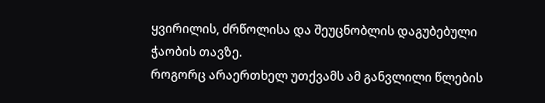ყვირილის, ძრწოლისა და შეუცნობლის დაგუბებული ჭაობის თავზე.
როგორც არაერთხელ უთქვამს ამ განვლილი წლების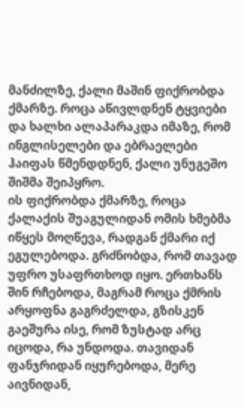მანძილზე, ქალი მაშინ ფიქრობდა ქმარზე. როცა აწივლდნენ ტყვიები და ხალხი ალაპარაკდა იმაზე, რომ ინგლისელები და ებრაელები ჰაიფას წმენდდნენ, ქალი უნუგეშო შიშმა შეიპყრო.
ის ფიქრობდა ქმარზე, როცა ქალაქის შუაგულიდან ომის ხმებმა იწყეს მოღწევა, რადგან ქმარი იქ ეგულებოდა. გრძნობდა, რომ თავად უფრო უსაფრთხოდ იყო. ერთხანს შინ რჩებოდა, მაგრამ როცა ქმრის არყოფნა გაგრძელდა, გზისკენ გაეშურა ისე, რომ ზუსტად არც იცოდა, რა უნდოდა. თავიდან ფანჯრიდან იყურებოდა, მერე აივნიდან,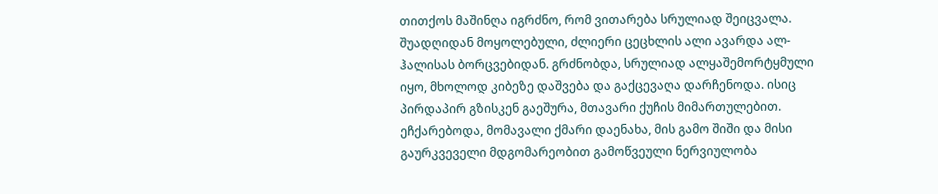თითქოს მაშინღა იგრძნო, რომ ვითარება სრულიად შეიცვალა. შუადღიდან მოყოლებული, ძლიერი ცეცხლის ალი ავარდა ალ-ჰალისას ბორცვებიდან. გრძნობდა, სრულიად ალყაშემორტყმული იყო, მხოლოდ კიბეზე დაშვება და გაქცევაღა დარჩენოდა. ისიც პირდაპირ გზისკენ გაეშურა, მთავარი ქუჩის მიმართულებით. ეჩქარებოდა, მომავალი ქმარი დაენახა, მის გამო შიში და მისი გაურკვეველი მდგომარეობით გამოწვეული ნერვიულობა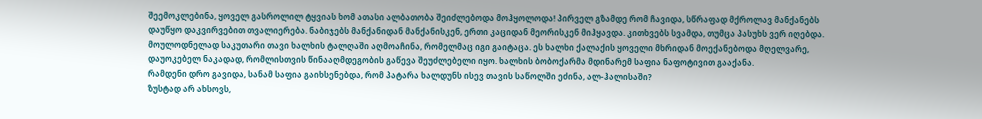შეემოკლებინა, ყოველ გასროლილ ტყვიას ხომ ათასი ალბათობა შეიძლებოდა მოჰყოლოდა! პირველ გზამდე რომ ჩავიდა, სწრაფად მქროლავ მანქანებს დაუწყო დაკვირვებით თვალიერება. ნაბიჯებს მანქანიდან მანქანისკენ, ერთი კაციდან მეორისკენ მიჰყავდა. კითხვებს სვამდა, თუმცა პასუხს ვერ იღებდა. მოულოდნელად საკუთარი თავი ხალხის ტალღაში აღმოაჩინა, რომელმაც იგი გაიტაცა. ეს ხალხი ქალაქის ყოველი მხრიდან მოექანებოდა მღელვარე, დაუოკებელ ნაკადად, რომლისთვის წინააღმდეგობის გაწევა შეუძლებელი იყო. ხალხის ბობოქარმა მდინარემ საფია ნაფოტივით გააქანა.
რამდენი დრო გავიდა, სანამ საფია გაიხსენებდა, რომ პატარა ხალდუნს ისევ თავის საწოლში ეძინა, ალ-ჰალისაში?
ზუსტად არ ახსოვს,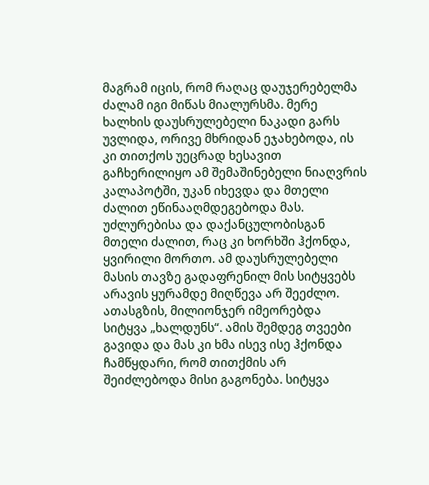მაგრამ იცის, რომ რაღაც დაუჯერებელმა ძალამ იგი მიწას მიალურსმა. მერე ხალხის დაუსრულებელი ნაკადი გარს უვლიდა, ორივე მხრიდან ეჯახებოდა, ის კი თითქოს უეცრად ხესავით გაჩხერილიყო ამ შემაშინებელი ნიაღვრის კალაპოტში, უკან იხევდა და მთელი ძალით ეწინააღმდეგებოდა მას. უძლურებისა და დაქანცულობისგან მთელი ძალით, რაც კი ხორხში ჰქონდა, ყვირილი მორთო. ამ დაუსრულებელი მასის თავზე გადაფრენილ მის სიტყვებს არავის ყურამდე მიღწევა არ შეეძლო. ათასგზის, მილიონჯერ იმეორებდა სიტყვა „ხალდუნს“. ამის შემდეგ თვეები გავიდა და მას კი ხმა ისევ ისე ჰქონდა ჩამწყდარი, რომ თითქმის არ შეიძლებოდა მისი გაგონება. სიტყვა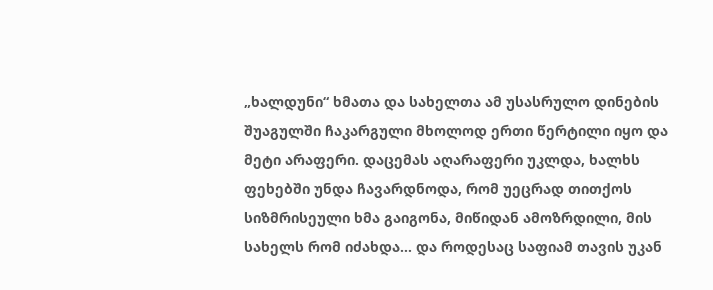„ხალდუნი“ ხმათა და სახელთა ამ უსასრულო დინების შუაგულში ჩაკარგული მხოლოდ ერთი წერტილი იყო და მეტი არაფერი. დაცემას აღარაფერი უკლდა, ხალხს ფეხებში უნდა ჩავარდნოდა, რომ უეცრად თითქოს სიზმრისეული ხმა გაიგონა, მიწიდან ამოზრდილი, მის სახელს რომ იძახდა… და როდესაც საფიამ თავის უკან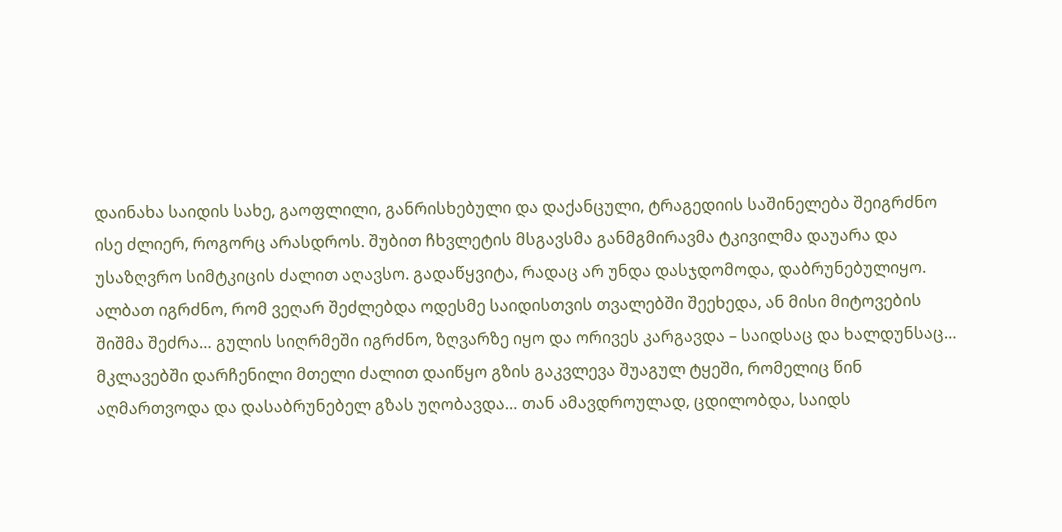დაინახა საიდის სახე, გაოფლილი, განრისხებული და დაქანცული, ტრაგედიის საშინელება შეიგრძნო ისე ძლიერ, როგორც არასდროს. შუბით ჩხვლეტის მსგავსმა განმგმირავმა ტკივილმა დაუარა და უსაზღვრო სიმტკიცის ძალით აღავსო. გადაწყვიტა, რადაც არ უნდა დასჯდომოდა, დაბრუნებულიყო. ალბათ იგრძნო, რომ ვეღარ შეძლებდა ოდესმე საიდისთვის თვალებში შეეხედა, ან მისი მიტოვების შიშმა შეძრა… გულის სიღრმეში იგრძნო, ზღვარზე იყო და ორივეს კარგავდა – საიდსაც და ხალდუნსაც… მკლავებში დარჩენილი მთელი ძალით დაიწყო გზის გაკვლევა შუაგულ ტყეში, რომელიც წინ აღმართვოდა და დასაბრუნებელ გზას უღობავდა… თან ამავდროულად, ცდილობდა, საიდს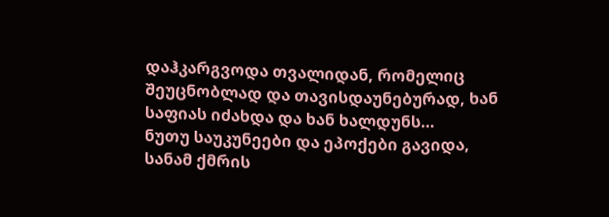დაჰკარგვოდა თვალიდან, რომელიც შეუცნობლად და თავისდაუნებურად, ხან საფიას იძახდა და ხან ხალდუნს…
ნუთუ საუკუნეები და ეპოქები გავიდა, სანამ ქმრის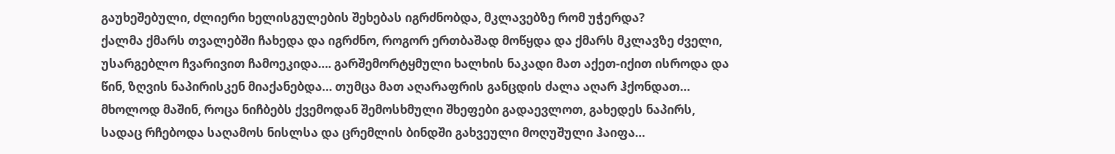გაუხეშებული, ძლიერი ხელისგულების შეხებას იგრძნობდა, მკლავებზე რომ უჭერდა?
ქალმა ქმარს თვალებში ჩახედა და იგრძნო, როგორ ერთბაშად მოწყდა და ქმარს მკლავზე ძველი, უსარგებლო ჩვარივით ჩამოეკიდა…. გარშემორტყმული ხალხის ნაკადი მათ აქეთ-იქით ისროდა და წინ, ზღვის ნაპირისკენ მიაქანებდა… თუმცა მათ აღარაფრის განცდის ძალა აღარ ჰქონდათ… მხოლოდ მაშინ, როცა ნიჩბებს ქვემოდან შემოსხმული შხეფები გადაევლოთ, გახედეს ნაპირს, სადაც რჩებოდა საღამოს ნისლსა და ცრემლის ბინდში გახვეული მოღუშული ჰაიფა…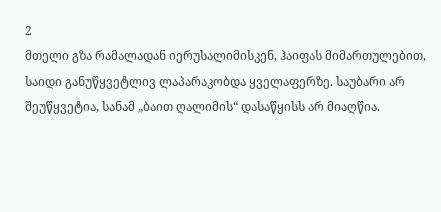2
მთელი გზა რამალადან იერუსალიმისკენ, ჰაიფას მიმართულებით, საიდი განუწყვეტლივ ლაპარაკობდა ყველაფერზე. საუბარი არ შეუწყვეტია, სანამ „ბაით ღალიმის“ დასაწყისს არ მიაღწია.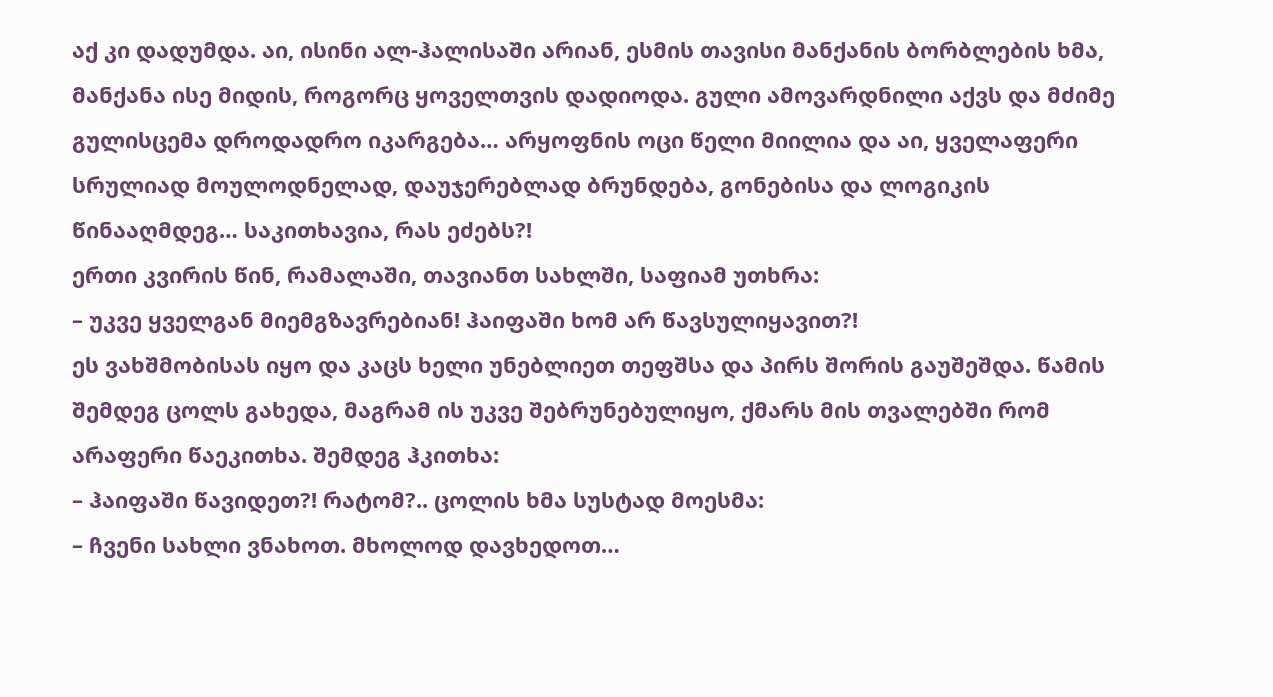აქ კი დადუმდა. აი, ისინი ალ-ჰალისაში არიან, ესმის თავისი მანქანის ბორბლების ხმა, მანქანა ისე მიდის, როგორც ყოველთვის დადიოდა. გული ამოვარდნილი აქვს და მძიმე გულისცემა დროდადრო იკარგება… არყოფნის ოცი წელი მიილია და აი, ყველაფერი სრულიად მოულოდნელად, დაუჯერებლად ბრუნდება, გონებისა და ლოგიკის წინააღმდეგ… საკითხავია, რას ეძებს?!
ერთი კვირის წინ, რამალაში, თავიანთ სახლში, საფიამ უთხრა:
– უკვე ყველგან მიემგზავრებიან! ჰაიფაში ხომ არ წავსულიყავით?!
ეს ვახშმობისას იყო და კაცს ხელი უნებლიეთ თეფშსა და პირს შორის გაუშეშდა. წამის შემდეგ ცოლს გახედა, მაგრამ ის უკვე შებრუნებულიყო, ქმარს მის თვალებში რომ არაფერი წაეკითხა. შემდეგ ჰკითხა:
– ჰაიფაში წავიდეთ?! რატომ?.. ცოლის ხმა სუსტად მოესმა:
– ჩვენი სახლი ვნახოთ. მხოლოდ დავხედოთ…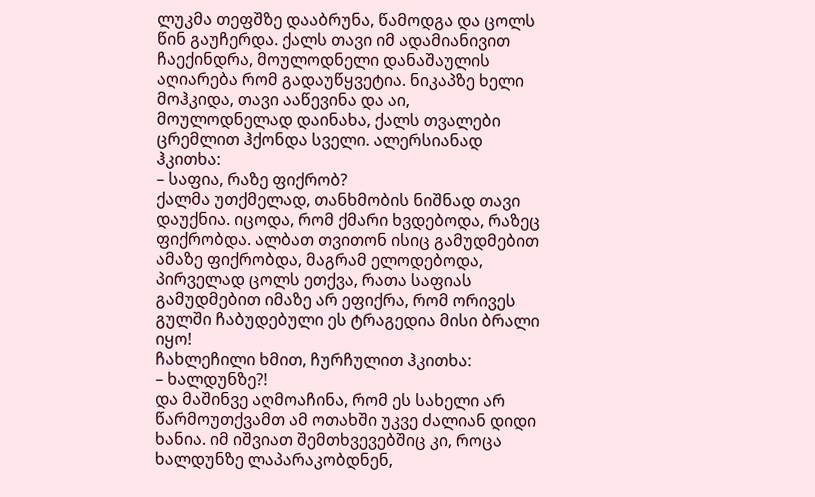ლუკმა თეფშზე დააბრუნა, წამოდგა და ცოლს წინ გაუჩერდა. ქალს თავი იმ ადამიანივით ჩაექინდრა, მოულოდნელი დანაშაულის აღიარება რომ გადაუწყვეტია. ნიკაპზე ხელი მოჰკიდა, თავი ააწევინა და აი, მოულოდნელად დაინახა, ქალს თვალები ცრემლით ჰქონდა სველი. ალერსიანად ჰკითხა:
– საფია, რაზე ფიქრობ?
ქალმა უთქმელად, თანხმობის ნიშნად თავი დაუქნია. იცოდა, რომ ქმარი ხვდებოდა, რაზეც ფიქრობდა. ალბათ თვითონ ისიც გამუდმებით ამაზე ფიქრობდა, მაგრამ ელოდებოდა, პირველად ცოლს ეთქვა, რათა საფიას გამუდმებით იმაზე არ ეფიქრა, რომ ორივეს გულში ჩაბუდებული ეს ტრაგედია მისი ბრალი იყო!
ჩახლეჩილი ხმით, ჩურჩულით ჰკითხა:
– ხალდუნზე?!
და მაშინვე აღმოაჩინა, რომ ეს სახელი არ წარმოუთქვამთ ამ ოთახში უკვე ძალიან დიდი ხანია. იმ იშვიათ შემთხვევებშიც კი, როცა ხალდუნზე ლაპარაკობდნენ,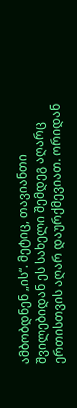ამბობდნენ „ის“. მეტიც, თავიანთი შვილებიდან ეს სახელი შემდეგ აღარც ერთისთვის აღარ დაურქმევიათ. ორიდან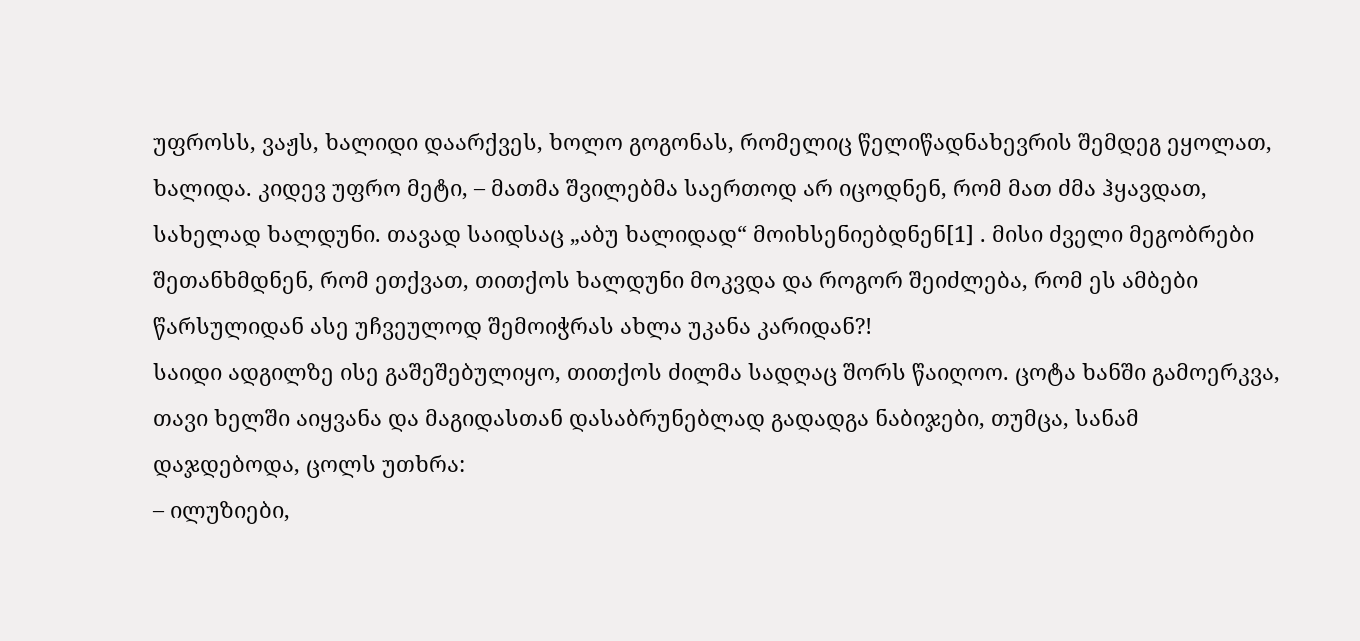უფროსს, ვაჟს, ხალიდი დაარქვეს, ხოლო გოგონას, რომელიც წელიწადნახევრის შემდეგ ეყოლათ, ხალიდა. კიდევ უფრო მეტი, – მათმა შვილებმა საერთოდ არ იცოდნენ, რომ მათ ძმა ჰყავდათ, სახელად ხალდუნი. თავად საიდსაც „აბუ ხალიდად“ მოიხსენიებდნენ[1] . მისი ძველი მეგობრები შეთანხმდნენ, რომ ეთქვათ, თითქოს ხალდუნი მოკვდა და როგორ შეიძლება, რომ ეს ამბები წარსულიდან ასე უჩვეულოდ შემოიჭრას ახლა უკანა კარიდან?!
საიდი ადგილზე ისე გაშეშებულიყო, თითქოს ძილმა სადღაც შორს წაიღოო. ცოტა ხანში გამოერკვა, თავი ხელში აიყვანა და მაგიდასთან დასაბრუნებლად გადადგა ნაბიჯები, თუმცა, სანამ დაჯდებოდა, ცოლს უთხრა:
– ილუზიები,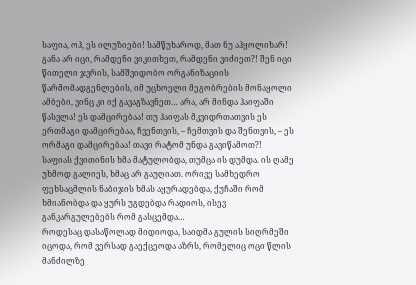საფია, ოჰ, ეს ილუზიები! სამწუხაროდ, მათ ნუ აჰყოლიხარ! განა არ იცი, რამდენი ვიკითხეთ, რამდენი ვიძიეთ?! შენ იცი წითელი ჯვრის, სამშვიდობო ორგანიზაციის წარმომადგენლების, იმ უცხოელი მეგობრების მონაყოლი ამბები, ვინც კი იქ გავაგზავნეთ… არა, არ მინდა ჰაიფაში წასვლა! ეს დამცირებაა! თუ ჰაიფას მკვიდრთათვის ეს ერთმაგი დამცირებაა, ჩვენთვის, – ჩემთვის და შენთვის, – ეს ორმაგი დამცირებაა! თავი რატომ უნდა გავიწამოთ?!
საფიას ქვითინის ხმა მატულობდა, თუმცა ის დუმდა. ის ღამე უხმოდ გალიეს, ხმაც არ გაუღიათ. ორივე სამხედრო ფეხსაცმლის ნაბიჯის ხმას აყურადებდა, ქუჩაში რომ ხმიანობდა და ყურს უგდებდა რადიოს, ისევ განკარგულებებს რომ გასცემდა…
როდესაც დასაწოლად მიდიოდა, საიდმა გულის სიღრმეში იცოდა, რომ ვერსად გაექცეოდა აზრს, რომელიც ოცი წლის მანძილზე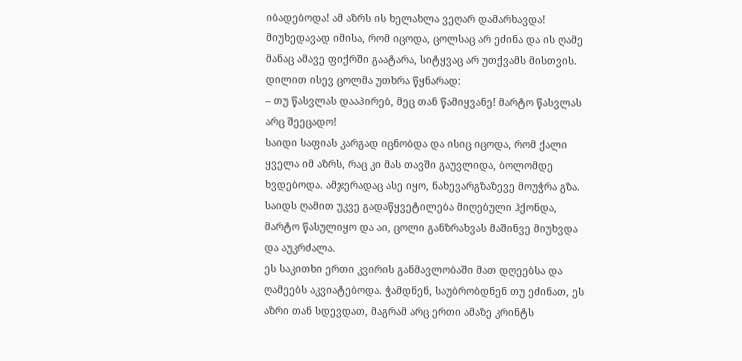იბადებოდა! ამ აზრს ის ხელახლა ვეღარ დამარხავდა! მიუხედავად იმისა, რომ იცოდა, ცოლსაც არ ეძინა და ის ღამე მანაც ამავე ფიქრში გაატარა, სიტყვაც არ უთქვამს მისთვის. დილით ისევ ცოლმა უთხრა წყნარად:
– თუ წასვლას დააპირებ, მეც თან წამიყვანე! მარტო წასვლას არც შეეცადო!
საიდი საფიას კარგად იცნობდა და ისიც იცოდა, რომ ქალი ყველა იმ აზრს, რაც კი მას თავში გაუვლიდა, ბოლომდე ხვდებოდა. ამჯერადაც ასე იყო, ნახევარგზაზევე მოუჭრა გზა. საიდს ღამით უკვე გადაწყვეტილება მიღებული ჰქონდა, მარტო წასულიყო და აი, ცოლი განზრახვას მაშინვე მიუხვდა და აუკრძალა.
ეს საკითხი ერთი კვირის განმავლობაში მათ დღეებსა და ღამეებს აკვიატებოდა. ჭამდნენ, საუბრობდნენ თუ ეძინათ, ეს აზრი თან სდევდათ, მაგრამ არც ერთი ამაზე კრინტს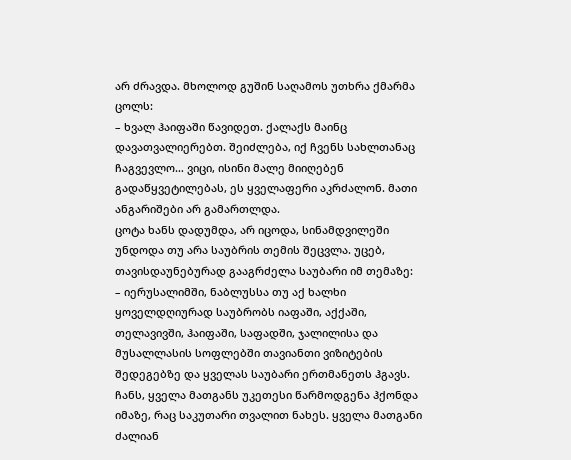არ ძრავდა. მხოლოდ გუშინ საღამოს უთხრა ქმარმა ცოლს:
– ხვალ ჰაიფაში წავიდეთ. ქალაქს მაინც დავათვალიერებთ. შეიძლება, იქ ჩვენს სახლთანაც ჩაგვევლო… ვიცი, ისინი მალე მიიღებენ გადაწყვეტილებას, ეს ყველაფერი აკრძალონ. მათი ანგარიშები არ გამართლდა.
ცოტა ხანს დადუმდა, არ იცოდა, სინამდვილეში უნდოდა თუ არა საუბრის თემის შეცვლა. უცებ, თავისდაუნებურად გააგრძელა საუბარი იმ თემაზე:
– იერუსალიმში, ნაბლუსსა თუ აქ ხალხი ყოველდღიურად საუბრობს იაფაში, აქქაში, თელავივში, ჰაიფაში, საფადში, ჯალილისა და მუსალლასის სოფლებში თავიანთი ვიზიტების შედეგებზე და ყველას საუბარი ერთმანეთს ჰგავს. ჩანს, ყველა მათგანს უკეთესი წარმოდგენა ჰქონდა იმაზე, რაც საკუთარი თვალით ნახეს. ყველა მათგანი ძალიან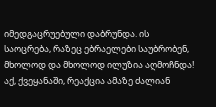იმედგაცრუებული დაბრუნდა. ის საოცრება, რაზეც ებრაელები საუბრობენ, მხოლოდ და მხოლოდ ილუზია აღმოჩნდა! აქ, ქვეყანაში, რეაქცია ამაზე ძალიან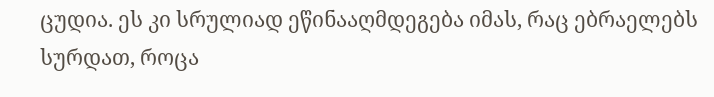ცუდია. ეს კი სრულიად ეწინააღმდეგება იმას, რაც ებრაელებს სურდათ, როცა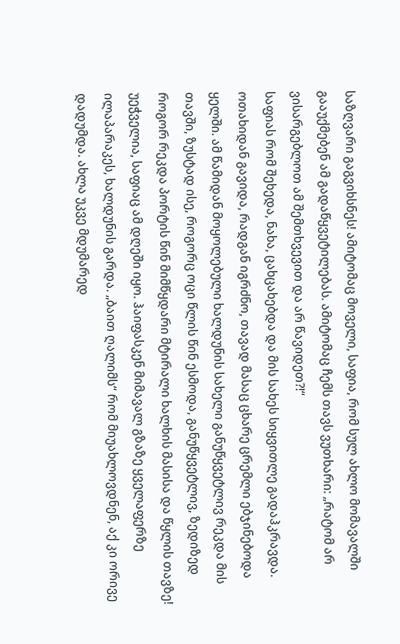საზღვარი გაგვიხსნეს! ამიტომაც მოველი, საფია, რომ სულ ახლო მომავალში გააუქმებენ ამ გადაწყვეტილებას. ამიტომაც ჩემს თავს ვუთხარი: „რატომ არ ვისარგებლოთ ამ შემთხვევით და არ წავიდეთ?!“
საფიას რომ შეხედა, ნახა, ცახცახებდა და მის სახეს სიყვითლე გადაჰკრავდა. ოთახიდან გავიდა, რადგან იგრძნო, თავად მასაც ცხარე ცრემლი ებჯინებოდა ყელში. ამ წამიდან მოყოლებული ხალდუნის სახელი განუწყვეტლივ რეკდა მის თავში, ზუსტად ისე, როგორც ოცი წლის წინ ესმოდა, განუწყვეტლივ, ზედიზედ როგორ რეკდა პორტის წინ მიმწყდარი მტირალი ხალხის მასისა და წყლის თავზე! უეჭველია, საფიაც ამ დღეში იყო. ჰაიფასკენ მიმავალ გზაზე ყველაფერზე ილაპარაკეს, ხალდუნის გარდა. „ბაით ღალიმს“ რომ მიუახლოვდნენ, აქ კი ორივე დადუმდა. ახლა უკვე მდუმარედ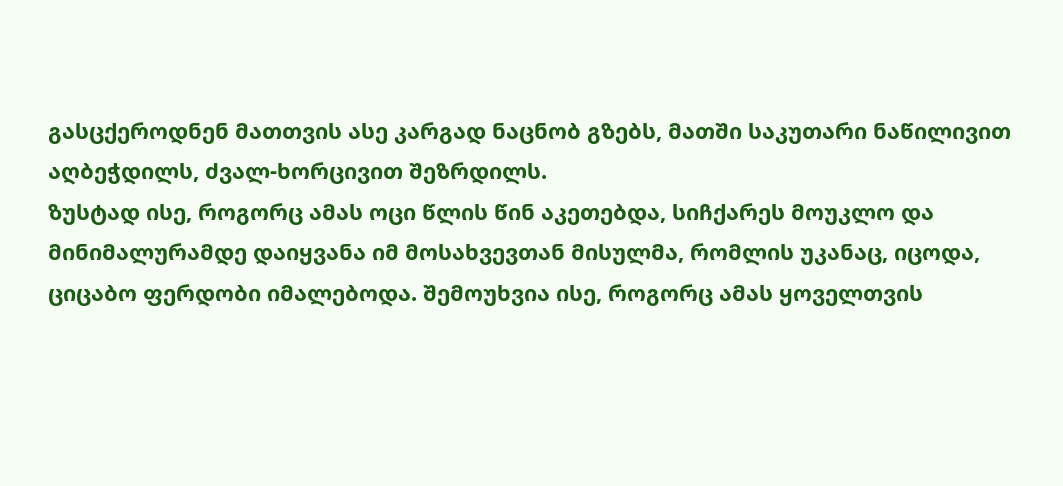გასცქეროდნენ მათთვის ასე კარგად ნაცნობ გზებს, მათში საკუთარი ნაწილივით აღბეჭდილს, ძვალ-ხორცივით შეზრდილს.
ზუსტად ისე, როგორც ამას ოცი წლის წინ აკეთებდა, სიჩქარეს მოუკლო და მინიმალურამდე დაიყვანა იმ მოსახვევთან მისულმა, რომლის უკანაც, იცოდა, ციცაბო ფერდობი იმალებოდა. შემოუხვია ისე, როგორც ამას ყოველთვის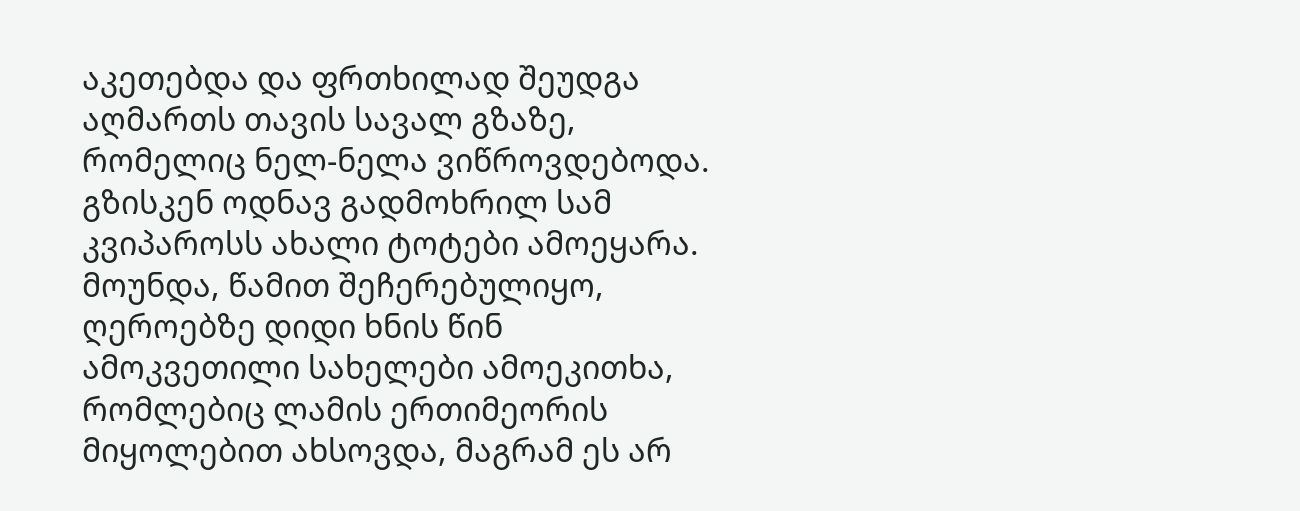აკეთებდა და ფრთხილად შეუდგა აღმართს თავის სავალ გზაზე, რომელიც ნელ-ნელა ვიწროვდებოდა. გზისკენ ოდნავ გადმოხრილ სამ კვიპაროსს ახალი ტოტები ამოეყარა. მოუნდა, წამით შეჩერებულიყო, ღეროებზე დიდი ხნის წინ ამოკვეთილი სახელები ამოეკითხა, რომლებიც ლამის ერთიმეორის მიყოლებით ახსოვდა, მაგრამ ეს არ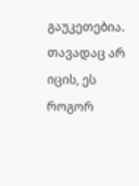გაუკეთებია.
თავადაც არ იცის, ეს როგორ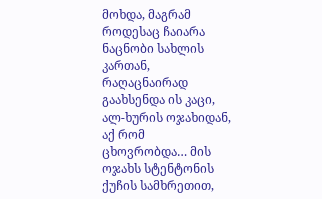მოხდა, მაგრამ როდესაც ჩაიარა ნაცნობი სახლის კართან, რაღაცნაირად გაახსენდა ის კაცი, ალ-ხურის ოჯახიდან, აქ რომ ცხოვრობდა… მის ოჯახს სტენტონის ქუჩის სამხრეთით,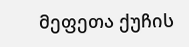მეფეთა ქუჩის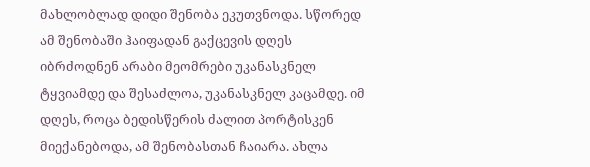მახლობლად დიდი შენობა ეკუთვნოდა. სწორედ ამ შენობაში ჰაიფადან გაქცევის დღეს იბრძოდნენ არაბი მეომრები უკანასკნელ ტყვიამდე და შესაძლოა, უკანასკნელ კაცამდე. იმ დღეს, როცა ბედისწერის ძალით პორტისკენ მიექანებოდა, ამ შენობასთან ჩაიარა. ახლა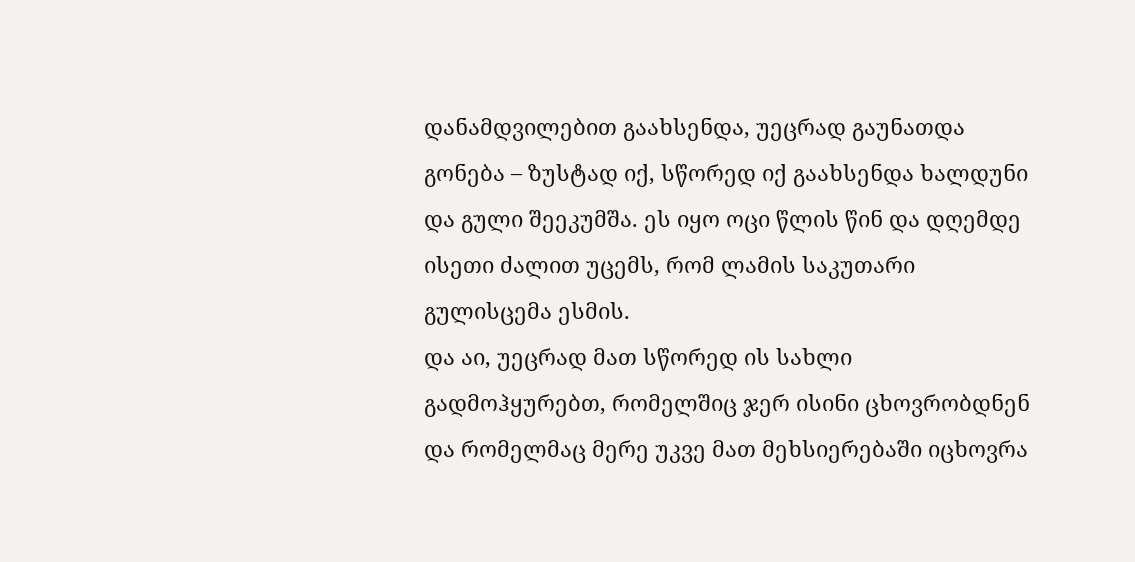დანამდვილებით გაახსენდა, უეცრად გაუნათდა გონება – ზუსტად იქ, სწორედ იქ გაახსენდა ხალდუნი და გული შეეკუმშა. ეს იყო ოცი წლის წინ და დღემდე ისეთი ძალით უცემს, რომ ლამის საკუთარი გულისცემა ესმის.
და აი, უეცრად მათ სწორედ ის სახლი გადმოჰყურებთ, რომელშიც ჯერ ისინი ცხოვრობდნენ და რომელმაც მერე უკვე მათ მეხსიერებაში იცხოვრა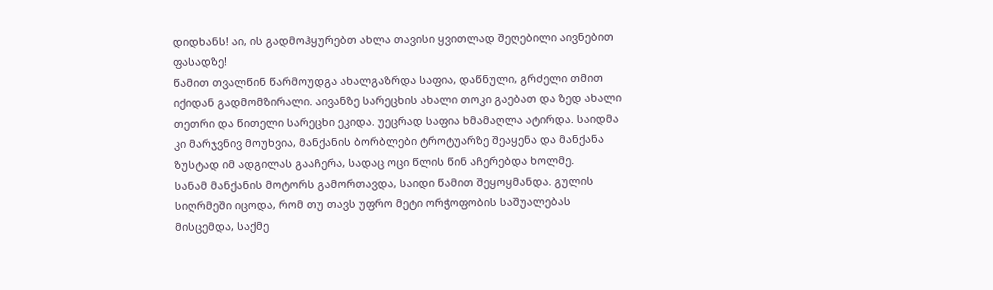დიდხანს! აი, ის გადმოჰყურებთ ახლა თავისი ყვითლად შეღებილი აივნებით ფასადზე!
წამით თვალწინ წარმოუდგა ახალგაზრდა საფია, დაწნული, გრძელი თმით იქიდან გადმომზირალი. აივანზე სარეცხის ახალი თოკი გაებათ და ზედ ახალი თეთრი და წითელი სარეცხი ეკიდა. უეცრად საფია ხმამაღლა ატირდა. საიდმა კი მარჯვნივ მოუხვია, მანქანის ბორბლები ტროტუარზე შეაყენა და მანქანა ზუსტად იმ ადგილას გააჩერა, სადაც ოცი წლის წინ აჩერებდა ხოლმე.
სანამ მანქანის მოტორს გამორთავდა, საიდი წამით შეყოყმანდა. გულის სიღრმეში იცოდა, რომ თუ თავს უფრო მეტი ორჭოფობის საშუალებას მისცემდა, საქმე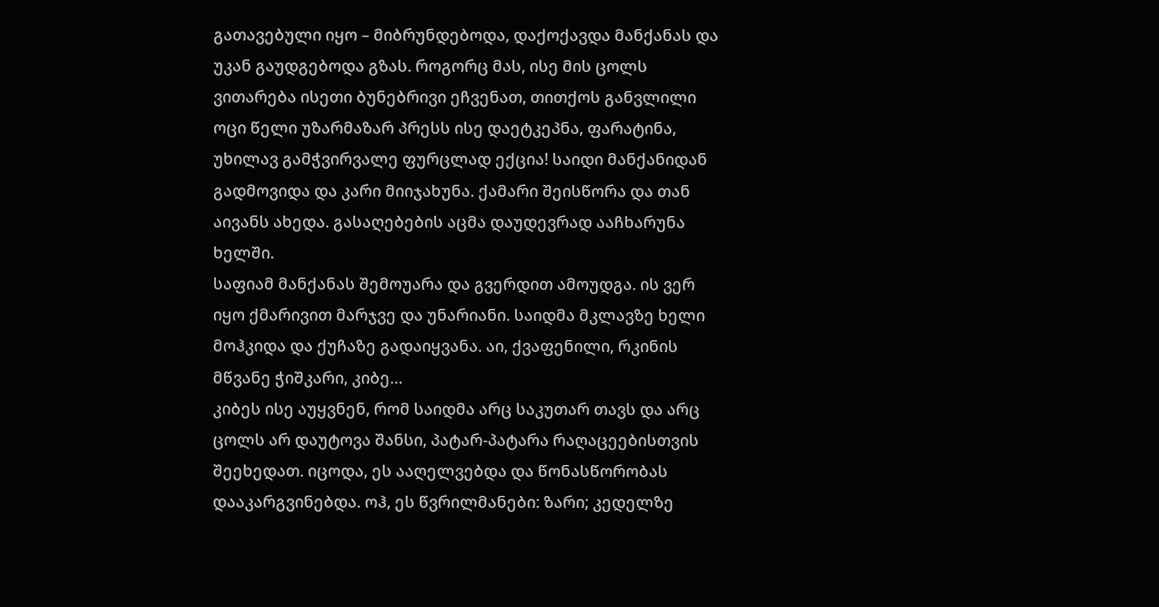გათავებული იყო – მიბრუნდებოდა, დაქოქავდა მანქანას და უკან გაუდგებოდა გზას. როგორც მას, ისე მის ცოლს ვითარება ისეთი ბუნებრივი ეჩვენათ, თითქოს განვლილი ოცი წელი უზარმაზარ პრესს ისე დაეტკეპნა, ფარატინა, უხილავ გამჭვირვალე ფურცლად ექცია! საიდი მანქანიდან გადმოვიდა და კარი მიიჯახუნა. ქამარი შეისწორა და თან აივანს ახედა. გასაღებების აცმა დაუდევრად ააჩხარუნა ხელში.
საფიამ მანქანას შემოუარა და გვერდით ამოუდგა. ის ვერ იყო ქმარივით მარჯვე და უნარიანი. საიდმა მკლავზე ხელი მოჰკიდა და ქუჩაზე გადაიყვანა. აი, ქვაფენილი, რკინის მწვანე ჭიშკარი, კიბე…
კიბეს ისე აუყვნენ, რომ საიდმა არც საკუთარ თავს და არც ცოლს არ დაუტოვა შანსი, პატარ-პატარა რაღაცეებისთვის შეეხედათ. იცოდა, ეს ააღელვებდა და წონასწორობას დააკარგვინებდა. ოჰ, ეს წვრილმანები: ზარი; კედელზე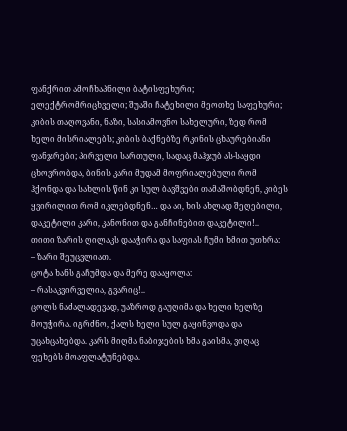ფანქრით ამოჩხაპნილი ბატისფეხური; ელექტრომრიცხველი; შუაში ჩატეხილი მეოთხე საფეხური; კიბის თაღოვანი, ნაზი, სასიამოვნო სახელური, ზედ რომ ხელი მისრიალებს; კიბის ბაქნებზე რკინის ცხაურებიანი ფანჯრები; პირველი სართული, სადაც მაჰჯუბ ას-საყდი ცხოვრობდა, ბინის კარი მუდამ მოფრიალებული რომ ჰქონდა და სახლის წინ კი სულ ბავშვები თამაშობდნენ, კიბეს ყვირილით რომ იკლებდნენ… და აი, ხის ახლად შეღებილი, დაკეტილი კარი, კანონით და განჩინებით დაკეტილი!..
თითი ზარის ღილაკს დააჭირა და საფიას ჩუმი ხმით უთხრა:
– ზარი შეუცვლიათ.
ცოტა ხანს გაჩუმდა და მერე დააყოლა:
– რასაკვირველია, გვარიც!..
ცოლს ნაძალადევად, უაზროდ გაუღიმა და ხელი ხელზე მოუჭირა. იგრძნო, ქალს ხელი სულ გაყინვოდა და უცახცახებდა. კარს მიღმა ნაბიჯების ხმა გაისმა, ვიღაც ფეხებს მოაფლატუნებდა.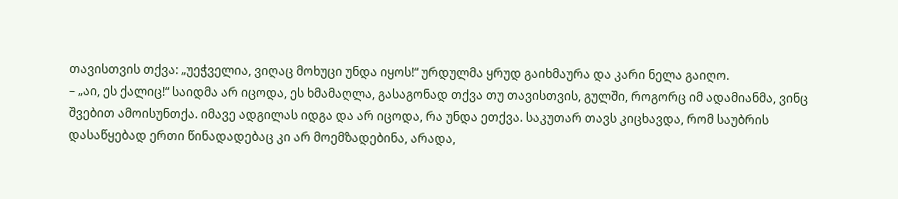თავისთვის თქვა: „უეჭველია, ვიღაც მოხუცი უნდა იყოს!“ ურდულმა ყრუდ გაიხმაურა და კარი ნელა გაიღო.
– „აი, ეს ქალიც!“ საიდმა არ იცოდა, ეს ხმამაღლა, გასაგონად თქვა თუ თავისთვის, გულში, როგორც იმ ადამიანმა, ვინც შვებით ამოისუნთქა. იმავე ადგილას იდგა და არ იცოდა, რა უნდა ეთქვა. საკუთარ თავს კიცხავდა, რომ საუბრის დასაწყებად ერთი წინადადებაც კი არ მოემზადებინა, არადა,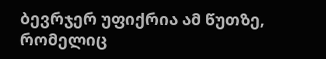ბევრჯერ უფიქრია ამ წუთზე, რომელიც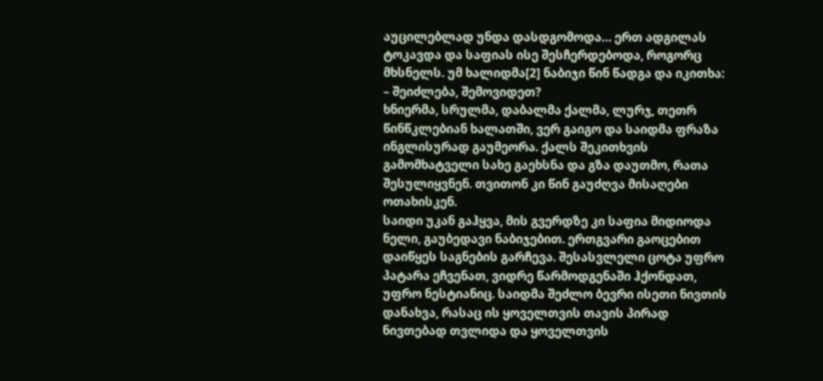აუცილებლად უნდა დასდგომოდა… ერთ ადგილას ტოკავდა და საფიას ისე შესჩერდებოდა, როგორც მხსნელს. უმ ხალიდმა[2] ნაბიჯი წინ წადგა და იკითხა:
– შეიძლება, შემოვიდეთ?
ხნიერმა, სრულმა, დაბალმა ქალმა, ლურჯ, თეთრ წინწკლებიან ხალათში, ვერ გაიგო და საიდმა ფრაზა ინგლისურად გაუმეორა. ქალს შეკითხვის გამომხატველი სახე გაეხსნა და გზა დაუთმო, რათა შესულიყვნენ. თვითონ კი წინ გაუძღვა მისაღები ოთახისკენ.
საიდი უკან გაჰყვა, მის გვერდზე კი საფია მიდიოდა ნელი, გაუბედავი ნაბიჯებით. ერთგვარი გაოცებით დაიწყეს საგნების გარჩევა. შესასვლელი ცოტა უფრო პატარა ეჩვენათ, ვიდრე წარმოდგენაში ჰქონდათ, უფრო ნესტიანიც. საიდმა შეძლო ბევრი ისეთი ნივთის დანახვა, რასაც ის ყოველთვის თავის პირად ნივთებად თვლიდა და ყოველთვის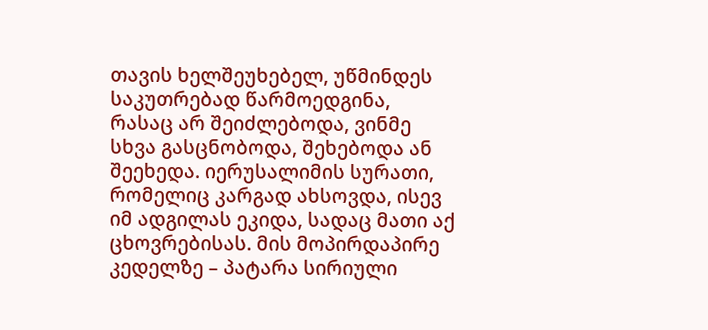თავის ხელშეუხებელ, უწმინდეს საკუთრებად წარმოედგინა, რასაც არ შეიძლებოდა, ვინმე სხვა გასცნობოდა, შეხებოდა ან შეეხედა. იერუსალიმის სურათი, რომელიც კარგად ახსოვდა, ისევ იმ ადგილას ეკიდა, სადაც მათი აქ ცხოვრებისას. მის მოპირდაპირე კედელზე – პატარა სირიული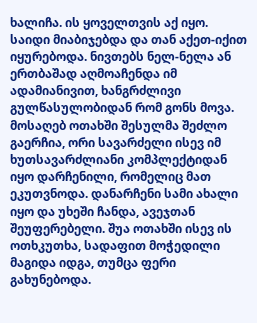ხალიჩა. ის ყოველთვის აქ იყო.
საიდი მიაბიჯებდა და თან აქეთ-იქით იყურებოდა. ნივთებს ნელ-ნელა ან ერთბაშად აღმოაჩენდა იმ ადამიანივით, ხანგრძლივი გულწასულობიდან რომ გონს მოვა. მოსაღებ ოთახში შესულმა შეძლო გაერჩია, ორი სავარძელი ისევ იმ ხუთსავარძლიანი კომპლექტიდან იყო დარჩენილი, რომელიც მათ ეკუთვნოდა. დანარჩენი სამი ახალი იყო და უხეში ჩანდა, ავეჯთან შეუფერებელი. შუა ოთახში ისევ ის ოთხკუთხა, სადაფით მოჭედილი მაგიდა იდგა, თუმცა ფერი გახუნებოდა.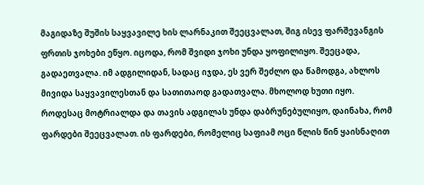მაგიდაზე შუშის საყვავილე ხის ლარნაკით შეეცვალათ, შიგ ისევ ფარშევანგის ფრთის ჯოხები ეწყო. იცოდა, რომ შვიდი ჯოხი უნდა ყოფილიყო. შეეცადა, გადაეთვალა. იმ ადგილიდან, სადაც იჯდა, ეს ვერ შეძლო და წამოდგა, ახლოს მივიდა საყვავილესთან და სათითაოდ გადათვალა. მხოლოდ ხუთი იყო.
როდესაც მოტრიალდა და თავის ადგილას უნდა დაბრუნებულიყო, დაინახა, რომ ფარდები შეეცვალათ. ის ფარდები, რომელიც საფიამ ოცი წლის წინ ყაისნაღით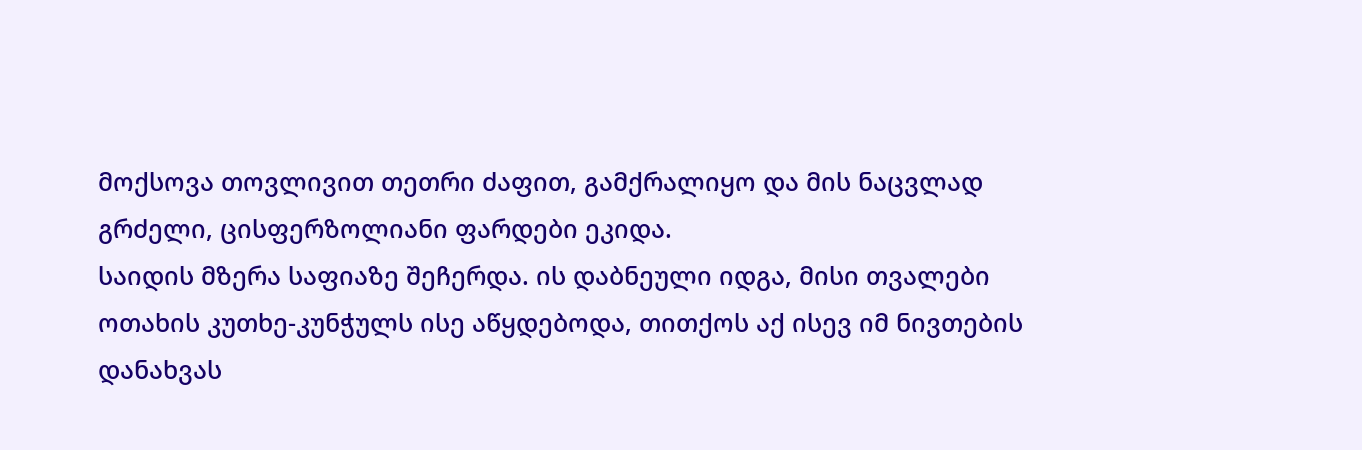მოქსოვა თოვლივით თეთრი ძაფით, გამქრალიყო და მის ნაცვლად გრძელი, ცისფერზოლიანი ფარდები ეკიდა.
საიდის მზერა საფიაზე შეჩერდა. ის დაბნეული იდგა, მისი თვალები ოთახის კუთხე-კუნჭულს ისე აწყდებოდა, თითქოს აქ ისევ იმ ნივთების დანახვას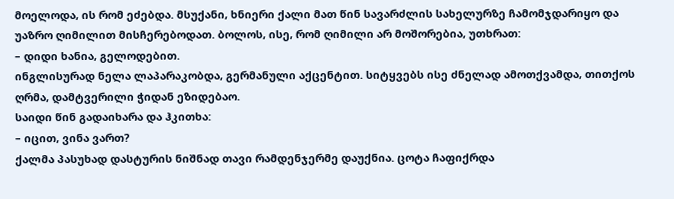მოელოდა, ის რომ ეძებდა. მსუქანი, ხნიერი ქალი მათ წინ სავარძლის სახელურზე ჩამომჯდარიყო და უაზრო ღიმილით მისჩერებოდათ. ბოლოს, ისე, რომ ღიმილი არ მოშორებია, უთხრათ:
– დიდი ხანია, გელოდებით.
ინგლისურად ნელა ლაპარაკობდა, გერმანული აქცენტით. სიტყვებს ისე ძნელად ამოთქვამდა, თითქოს ღრმა, დამტვერილი ჭიდან ეზიდებაო.
საიდი წინ გადაიხარა და ჰკითხა:
– იცით, ვინა ვართ?
ქალმა პასუხად დასტურის ნიშნად თავი რამდენჯერმე დაუქნია. ცოტა ჩაფიქრდა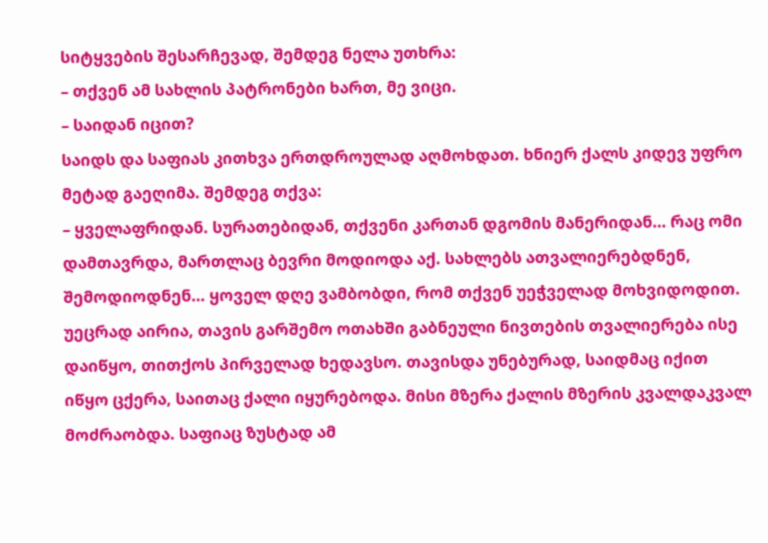სიტყვების შესარჩევად, შემდეგ ნელა უთხრა:
– თქვენ ამ სახლის პატრონები ხართ, მე ვიცი.
– საიდან იცით?
საიდს და საფიას კითხვა ერთდროულად აღმოხდათ. ხნიერ ქალს კიდევ უფრო მეტად გაეღიმა. შემდეგ თქვა:
– ყველაფრიდან. სურათებიდან, თქვენი კართან დგომის მანერიდან… რაც ომი დამთავრდა, მართლაც ბევრი მოდიოდა აქ. სახლებს ათვალიერებდნენ, შემოდიოდნენ… ყოველ დღე ვამბობდი, რომ თქვენ უეჭველად მოხვიდოდით.
უეცრად აირია, თავის გარშემო ოთახში გაბნეული ნივთების თვალიერება ისე დაიწყო, თითქოს პირველად ხედავსო. თავისდა უნებურად, საიდმაც იქით იწყო ცქერა, საითაც ქალი იყურებოდა. მისი მზერა ქალის მზერის კვალდაკვალ მოძრაობდა. საფიაც ზუსტად ამ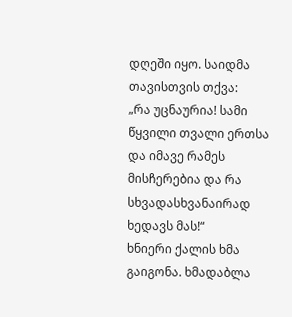დღეში იყო. საიდმა თავისთვის თქვა:
„რა უცნაურია! სამი წყვილი თვალი ერთსა და იმავე რამეს მისჩერებია და რა სხვადასხვანაირად ხედავს მას!“
ხნიერი ქალის ხმა გაიგონა. ხმადაბლა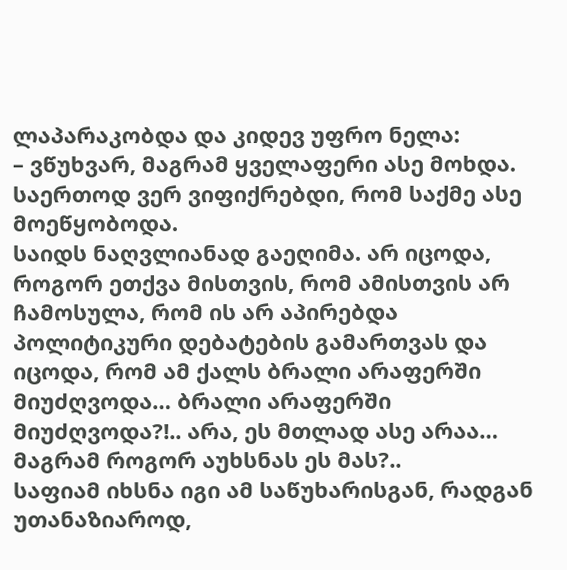ლაპარაკობდა და კიდევ უფრო ნელა:
– ვწუხვარ, მაგრამ ყველაფერი ასე მოხდა. საერთოდ ვერ ვიფიქრებდი, რომ საქმე ასე მოეწყობოდა.
საიდს ნაღვლიანად გაეღიმა. არ იცოდა, როგორ ეთქვა მისთვის, რომ ამისთვის არ ჩამოსულა, რომ ის არ აპირებდა პოლიტიკური დებატების გამართვას და იცოდა, რომ ამ ქალს ბრალი არაფერში მიუძღვოდა… ბრალი არაფერში მიუძღვოდა?!.. არა, ეს მთლად ასე არაა… მაგრამ როგორ აუხსნას ეს მას?..
საფიამ იხსნა იგი ამ საწუხარისგან, რადგან უთანაზიაროდ,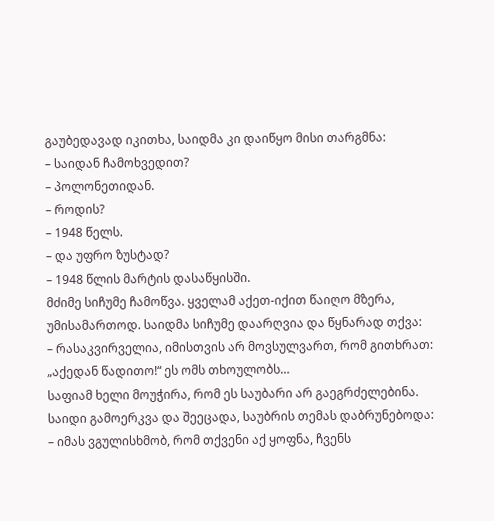გაუბედავად იკითხა, საიდმა კი დაიწყო მისი თარგმნა:
– საიდან ჩამოხვედით?
– პოლონეთიდან.
– როდის?
– 1948 წელს.
– და უფრო ზუსტად?
– 1948 წლის მარტის დასაწყისში.
მძიმე სიჩუმე ჩამოწვა. ყველამ აქეთ-იქით წაიღო მზერა, უმისამართოდ. საიდმა სიჩუმე დაარღვია და წყნარად თქვა:
– რასაკვირველია, იმისთვის არ მოვსულვართ, რომ გითხრათ: „აქედან წადითო!“ ეს ომს თხოულობს…
საფიამ ხელი მოუჭირა, რომ ეს საუბარი არ გაეგრძელებინა. საიდი გამოერკვა და შეეცადა, საუბრის თემას დაბრუნებოდა:
– იმას ვგულისხმობ, რომ თქვენი აქ ყოფნა, ჩვენს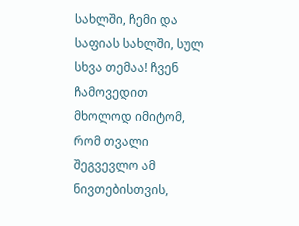სახლში, ჩემი და საფიას სახლში, სულ სხვა თემაა! ჩვენ ჩამოვედით მხოლოდ იმიტომ, რომ თვალი შეგვევლო ამ ნივთებისთვის,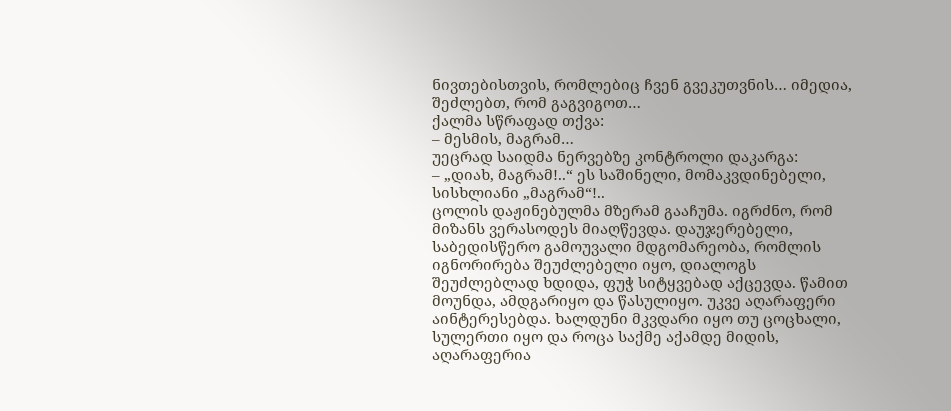ნივთებისთვის, რომლებიც ჩვენ გვეკუთვნის… იმედია, შეძლებთ, რომ გაგვიგოთ…
ქალმა სწრაფად თქვა:
– მესმის, მაგრამ…
უეცრად საიდმა ნერვებზე კონტროლი დაკარგა:
– „დიახ, მაგრამ!..“ ეს საშინელი, მომაკვდინებელი, სისხლიანი „მაგრამ“!..
ცოლის დაჟინებულმა მზერამ გააჩუმა. იგრძნო, რომ მიზანს ვერასოდეს მიაღწევდა. დაუჯერებელი, საბედისწერო გამოუვალი მდგომარეობა, რომლის იგნორირება შეუძლებელი იყო, დიალოგს შეუძლებლად ხდიდა, ფუჭ სიტყვებად აქცევდა. წამით მოუნდა, ამდგარიყო და წასულიყო. უკვე აღარაფერი აინტერესებდა. ხალდუნი მკვდარი იყო თუ ცოცხალი, სულერთი იყო და როცა საქმე აქამდე მიდის, აღარაფერია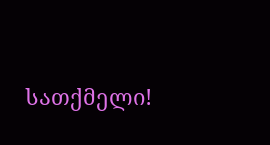სათქმელი!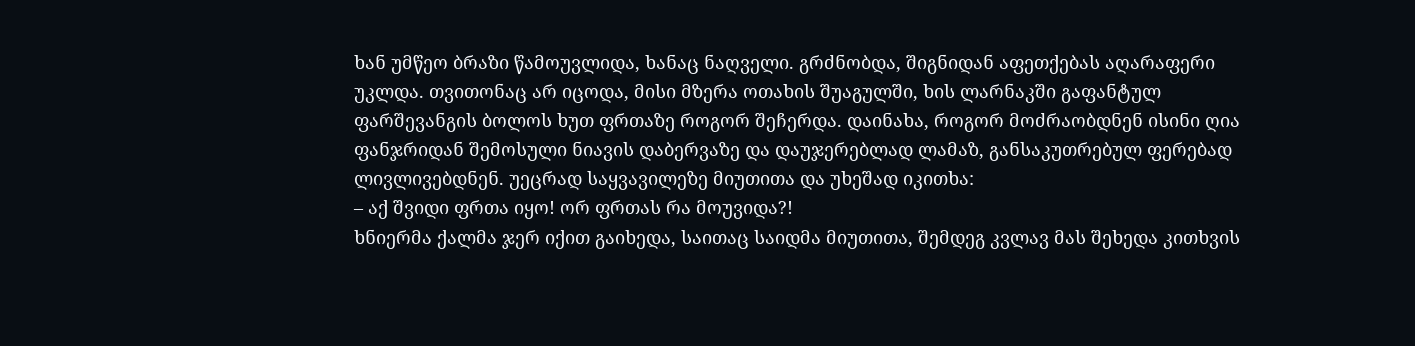ხან უმწეო ბრაზი წამოუვლიდა, ხანაც ნაღველი. გრძნობდა, შიგნიდან აფეთქებას აღარაფერი უკლდა. თვითონაც არ იცოდა, მისი მზერა ოთახის შუაგულში, ხის ლარნაკში გაფანტულ ფარშევანგის ბოლოს ხუთ ფრთაზე როგორ შეჩერდა. დაინახა, როგორ მოძრაობდნენ ისინი ღია ფანჯრიდან შემოსული ნიავის დაბერვაზე და დაუჯერებლად ლამაზ, განსაკუთრებულ ფერებად ლივლივებდნენ. უეცრად საყვავილეზე მიუთითა და უხეშად იკითხა:
– აქ შვიდი ფრთა იყო! ორ ფრთას რა მოუვიდა?!
ხნიერმა ქალმა ჯერ იქით გაიხედა, საითაც საიდმა მიუთითა, შემდეგ კვლავ მას შეხედა კითხვის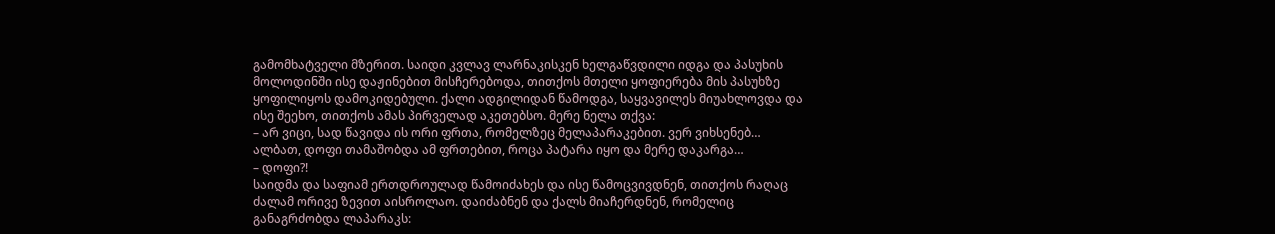გამომხატველი მზერით. საიდი კვლავ ლარნაკისკენ ხელგაწვდილი იდგა და პასუხის მოლოდინში ისე დაჟინებით მისჩერებოდა, თითქოს მთელი ყოფიერება მის პასუხზე ყოფილიყოს დამოკიდებული. ქალი ადგილიდან წამოდგა, საყვავილეს მიუახლოვდა და ისე შეეხო, თითქოს ამას პირველად აკეთებსო. მერე ნელა თქვა:
– არ ვიცი, სად წავიდა ის ორი ფრთა, რომელზეც მელაპარაკებით. ვერ ვიხსენებ… ალბათ, დოფი თამაშობდა ამ ფრთებით, როცა პატარა იყო და მერე დაკარგა…
– დოფი?!
საიდმა და საფიამ ერთდროულად წამოიძახეს და ისე წამოცვივდნენ, თითქოს რაღაც ძალამ ორივე ზევით აისროლაო. დაიძაბნენ და ქალს მიაჩერდნენ, რომელიც განაგრძობდა ლაპარაკს: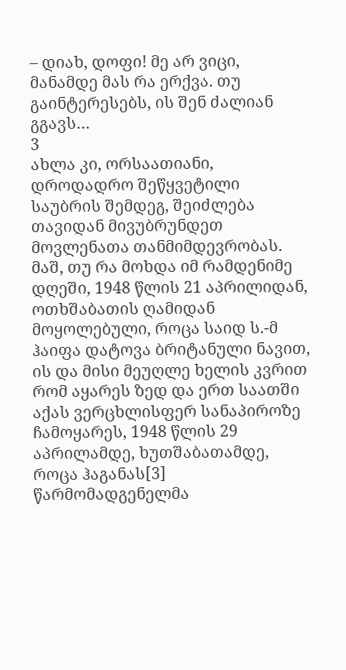– დიახ, დოფი! მე არ ვიცი, მანამდე მას რა ერქვა. თუ გაინტერესებს, ის შენ ძალიან გგავს…
3
ახლა კი, ორსაათიანი, დროდადრო შეწყვეტილი საუბრის შემდეგ, შეიძლება თავიდან მივუბრუნდეთ მოვლენათა თანმიმდევრობას. მაშ, თუ რა მოხდა იმ რამდენიმე დღეში, 1948 წლის 21 აპრილიდან, ოთხშაბათის ღამიდან მოყოლებული, როცა საიდ ს.-მ ჰაიფა დატოვა ბრიტანული ნავით, ის და მისი მეუღლე ხელის კვრით რომ აყარეს ზედ და ერთ საათში აქას ვერცხლისფერ სანაპიროზე ჩამოყარეს, 1948 წლის 29 აპრილამდე, ხუთშაბათამდე, როცა ჰაგანას[3] წარმომადგენელმა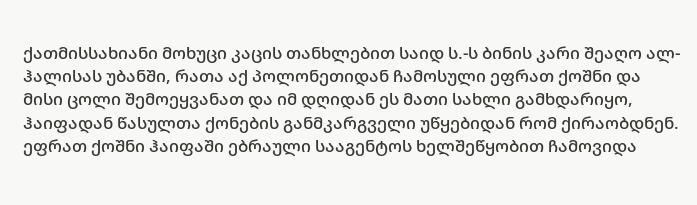ქათმისსახიანი მოხუცი კაცის თანხლებით საიდ ს.-ს ბინის კარი შეაღო ალ-ჰალისას უბანში, რათა აქ პოლონეთიდან ჩამოსული ეფრათ ქოშნი და მისი ცოლი შემოეყვანათ და იმ დღიდან ეს მათი სახლი გამხდარიყო, ჰაიფადან წასულთა ქონების განმკარგველი უწყებიდან რომ ქირაობდნენ.
ეფრათ ქოშნი ჰაიფაში ებრაული სააგენტოს ხელშეწყობით ჩამოვიდა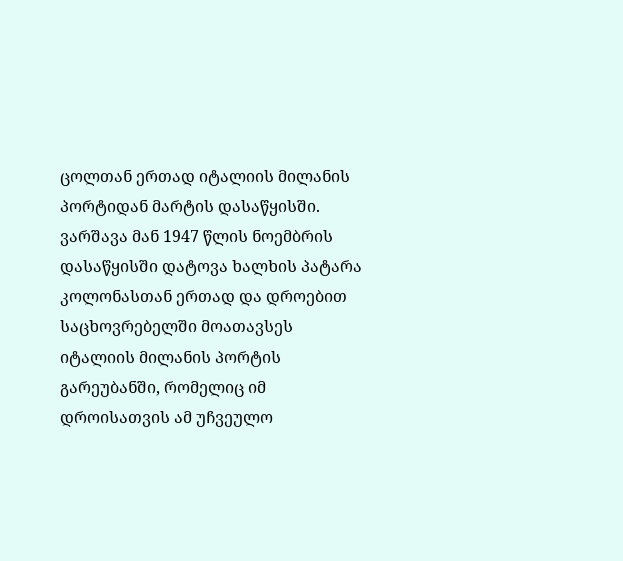ცოლთან ერთად იტალიის მილანის პორტიდან მარტის დასაწყისში. ვარშავა მან 1947 წლის ნოემბრის დასაწყისში დატოვა ხალხის პატარა კოლონასთან ერთად და დროებით საცხოვრებელში მოათავსეს იტალიის მილანის პორტის გარეუბანში, რომელიც იმ დროისათვის ამ უჩვეულო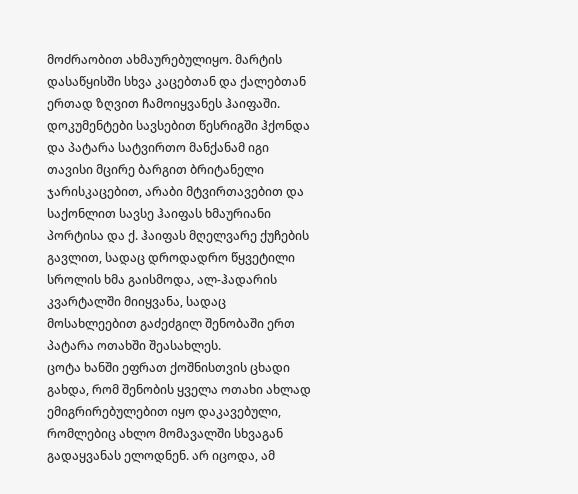მოძრაობით ახმაურებულიყო. მარტის დასაწყისში სხვა კაცებთან და ქალებთან ერთად ზღვით ჩამოიყვანეს ჰაიფაში.
დოკუმენტები სავსებით წესრიგში ჰქონდა და პატარა სატვირთო მანქანამ იგი თავისი მცირე ბარგით ბრიტანელი ჯარისკაცებით, არაბი მტვირთავებით და საქონლით სავსე ჰაიფას ხმაურიანი პორტისა და ქ. ჰაიფას მღელვარე ქუჩების გავლით, სადაც დროდადრო წყვეტილი სროლის ხმა გაისმოდა, ალ-ჰადარის კვარტალში მიიყვანა, სადაც მოსახლეებით გაძეძგილ შენობაში ერთ პატარა ოთახში შეასახლეს.
ცოტა ხანში ეფრათ ქოშნისთვის ცხადი გახდა, რომ შენობის ყველა ოთახი ახლად ემიგრირებულებით იყო დაკავებული, რომლებიც ახლო მომავალში სხვაგან გადაყვანას ელოდნენ. არ იცოდა, ამ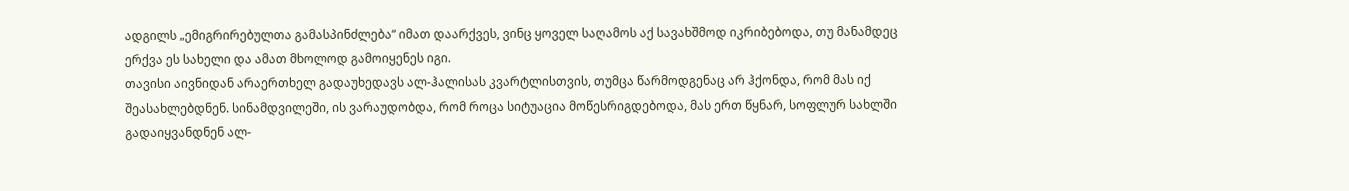ადგილს „ემიგრირებულთა გამასპინძლება“ იმათ დაარქვეს, ვინც ყოველ საღამოს აქ სავახშმოდ იკრიბებოდა, თუ მანამდეც ერქვა ეს სახელი და ამათ მხოლოდ გამოიყენეს იგი.
თავისი აივნიდან არაერთხელ გადაუხედავს ალ-ჰალისას კვარტლისთვის, თუმცა წარმოდგენაც არ ჰქონდა, რომ მას იქ შეასახლებდნენ. სინამდვილეში, ის ვარაუდობდა, რომ როცა სიტუაცია მოწესრიგდებოდა, მას ერთ წყნარ, სოფლურ სახლში გადაიყვანდნენ ალ-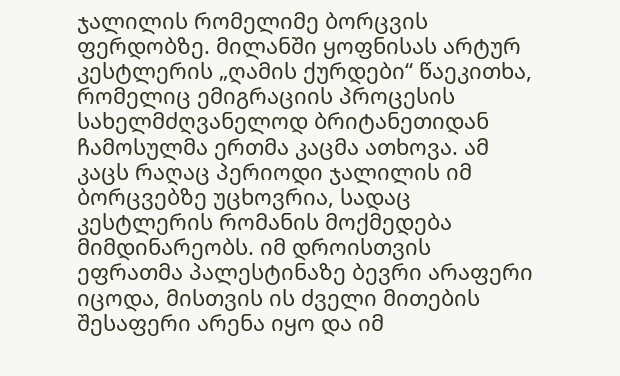ჯალილის რომელიმე ბორცვის ფერდობზე. მილანში ყოფნისას არტურ კესტლერის „ღამის ქურდები“ წაეკითხა, რომელიც ემიგრაციის პროცესის სახელმძღვანელოდ ბრიტანეთიდან ჩამოსულმა ერთმა კაცმა ათხოვა. ამ კაცს რაღაც პერიოდი ჯალილის იმ ბორცვებზე უცხოვრია, სადაც კესტლერის რომანის მოქმედება მიმდინარეობს. იმ დროისთვის ეფრათმა პალესტინაზე ბევრი არაფერი იცოდა, მისთვის ის ძველი მითების შესაფერი არენა იყო და იმ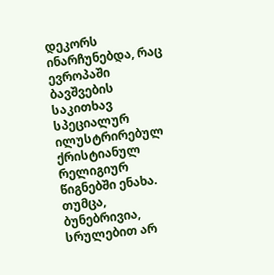დეკორს ინარჩუნებდა, რაც ევროპაში ბავშვების საკითხავ სპეციალურ ილუსტრირებულ ქრისტიანულ რელიგიურ წიგნებში ენახა. თუმცა, ბუნებრივია, სრულებით არ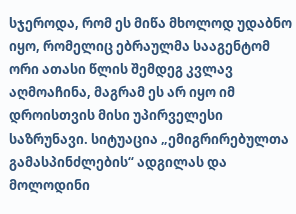სჯეროდა, რომ ეს მიწა მხოლოდ უდაბნო იყო, რომელიც ებრაულმა სააგენტომ ორი ათასი წლის შემდეგ კვლავ აღმოაჩინა, მაგრამ ეს არ იყო იმ დროისთვის მისი უპირველესი საზრუნავი. სიტუაცია „ემიგრირებულთა გამასპინძლების“ ადგილას და მოლოდინი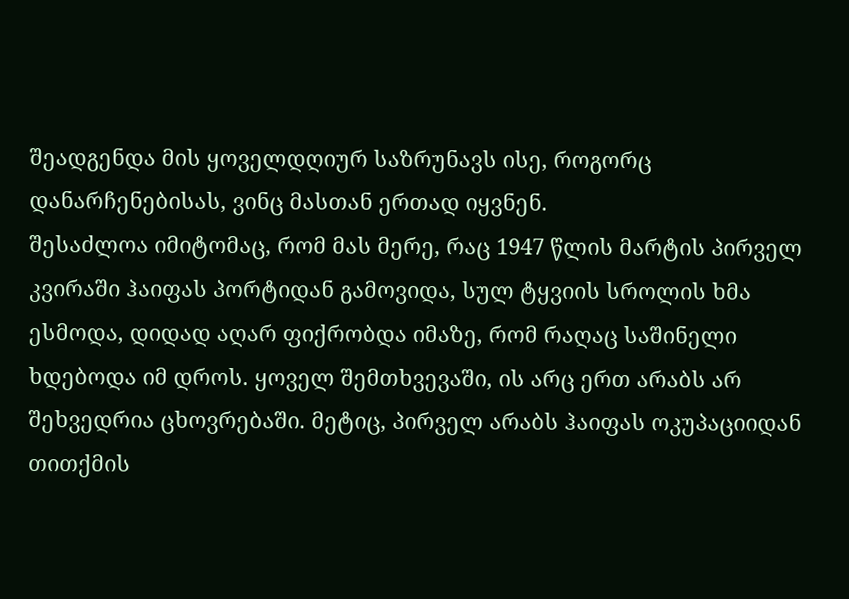შეადგენდა მის ყოველდღიურ საზრუნავს ისე, როგორც დანარჩენებისას, ვინც მასთან ერთად იყვნენ.
შესაძლოა იმიტომაც, რომ მას მერე, რაც 1947 წლის მარტის პირველ კვირაში ჰაიფას პორტიდან გამოვიდა, სულ ტყვიის სროლის ხმა ესმოდა, დიდად აღარ ფიქრობდა იმაზე, რომ რაღაც საშინელი ხდებოდა იმ დროს. ყოველ შემთხვევაში, ის არც ერთ არაბს არ შეხვედრია ცხოვრებაში. მეტიც, პირველ არაბს ჰაიფას ოკუპაციიდან თითქმის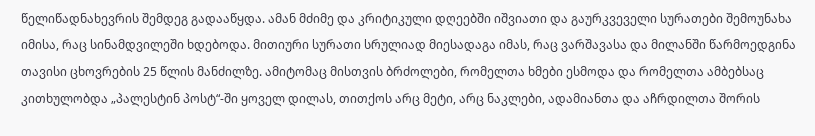წელიწადნახევრის შემდეგ გადააწყდა. ამან მძიმე და კრიტიკული დღეებში იშვიათი და გაურკვეველი სურათები შემოუნახა იმისა, რაც სინამდვილეში ხდებოდა. მითიური სურათი სრულიად მიესადაგა იმას, რაც ვარშავასა და მილანში წარმოედგინა თავისი ცხოვრების 25 წლის მანძილზე. ამიტომაც მისთვის ბრძოლები, რომელთა ხმები ესმოდა და რომელთა ამბებსაც კითხულობდა „პალესტინ პოსტ“-ში ყოველ დილას, თითქოს არც მეტი, არც ნაკლები, ადამიანთა და აჩრდილთა შორის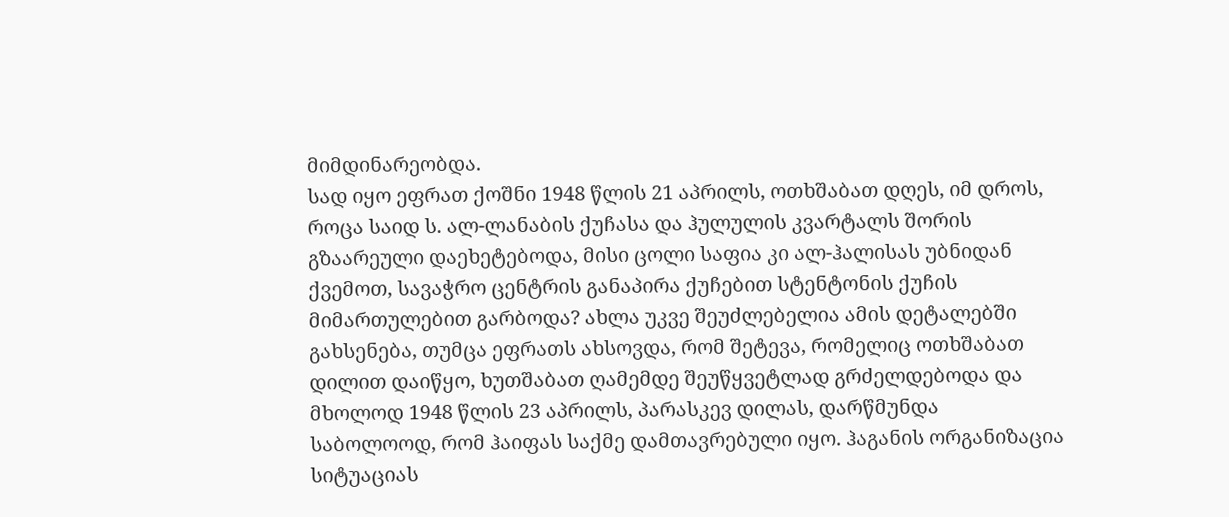მიმდინარეობდა.
სად იყო ეფრათ ქოშნი 1948 წლის 21 აპრილს, ოთხშაბათ დღეს, იმ დროს, როცა საიდ ს. ალ-ლანაბის ქუჩასა და ჰულულის კვარტალს შორის გზაარეული დაეხეტებოდა, მისი ცოლი საფია კი ალ-ჰალისას უბნიდან ქვემოთ, სავაჭრო ცენტრის განაპირა ქუჩებით სტენტონის ქუჩის მიმართულებით გარბოდა? ახლა უკვე შეუძლებელია ამის დეტალებში გახსენება, თუმცა ეფრათს ახსოვდა, რომ შეტევა, რომელიც ოთხშაბათ დილით დაიწყო, ხუთშაბათ ღამემდე შეუწყვეტლად გრძელდებოდა და მხოლოდ 1948 წლის 23 აპრილს, პარასკევ დილას, დარწმუნდა საბოლოოდ, რომ ჰაიფას საქმე დამთავრებული იყო. ჰაგანის ორგანიზაცია სიტუაციას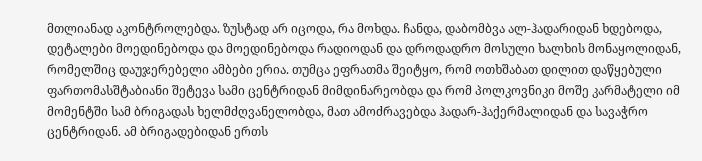მთლიანად აკონტროლებდა. ზუსტად არ იცოდა, რა მოხდა. ჩანდა, დაბომბვა ალ-ჰადარიდან ხდებოდა, დეტალები მოედინებოდა და მოედინებოდა რადიოდან და დროდადრო მოსული ხალხის მონაყოლიდან, რომელშიც დაუჯერებელი ამბები ერია. თუმცა ეფრათმა შეიტყო, რომ ოთხშაბათ დილით დაწყებული ფართომასშტაბიანი შეტევა სამი ცენტრიდან მიმდინარეობდა და რომ პოლკოვნიკი მოშე კარმატელი იმ მომენტში სამ ბრიგადას ხელმძღვანელობდა, მათ ამოძრავებდა ჰადარ-ჰაქერმალიდან და სავაჭრო ცენტრიდან. ამ ბრიგადებიდან ერთს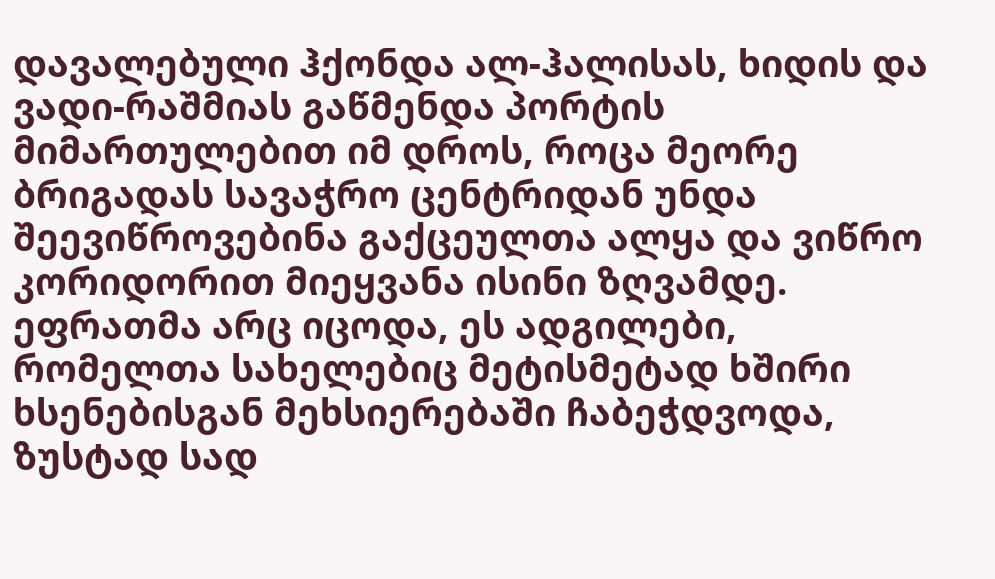დავალებული ჰქონდა ალ-ჰალისას, ხიდის და ვადი-რაშმიას გაწმენდა პორტის მიმართულებით იმ დროს, როცა მეორე ბრიგადას სავაჭრო ცენტრიდან უნდა შეევიწროვებინა გაქცეულთა ალყა და ვიწრო კორიდორით მიეყვანა ისინი ზღვამდე. ეფრათმა არც იცოდა, ეს ადგილები, რომელთა სახელებიც მეტისმეტად ხშირი ხსენებისგან მეხსიერებაში ჩაბეჭდვოდა, ზუსტად სად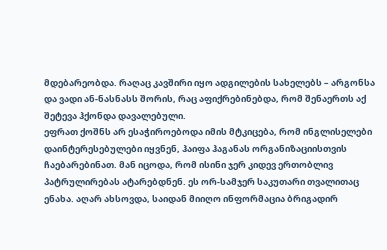მდებარეობდა. რაღაც კავშირი იყო ადგილების სახელებს – არგონსა და ვადი ან-ნასნასს შორის, რაც აფიქრებინებდა, რომ შენაერთს აქ შეტევა ჰქონდა დავალებული.
ეფრათ ქოშნს არ ესაჭიროებოდა იმის მტკიცება, რომ ინგლისელები დაინტერესებულები იყვნენ, ჰაიფა ჰაგანას ორგანიზაციისთვის ჩაებარებინათ. მან იცოდა, რომ ისინი ჯერ კიდევ ერთობლივ პატრულირებას ატარებდნენ. ეს ორ-სამჯერ საკუთარი თვალითაც ენახა. აღარ ახსოვდა, საიდან მიიღო ინფორმაცია ბრიგადირ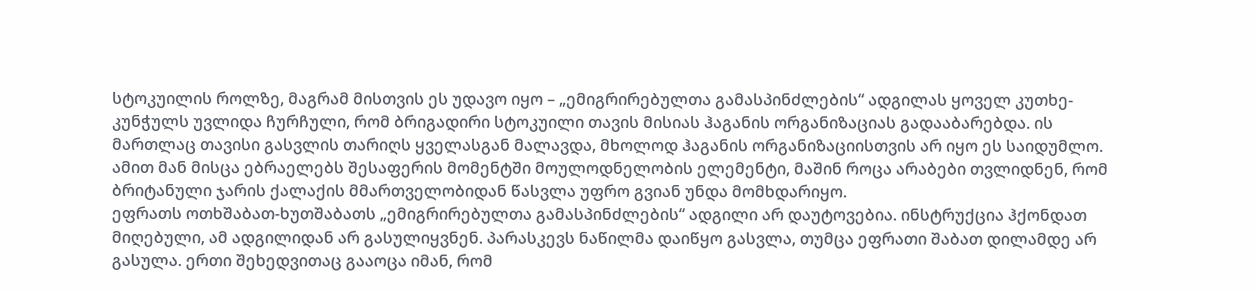სტოკუილის როლზე, მაგრამ მისთვის ეს უდავო იყო – „ემიგრირებულთა გამასპინძლების“ ადგილას ყოველ კუთხე-კუნჭულს უვლიდა ჩურჩული, რომ ბრიგადირი სტოკუილი თავის მისიას ჰაგანის ორგანიზაციას გადააბარებდა. ის მართლაც თავისი გასვლის თარიღს ყველასგან მალავდა, მხოლოდ ჰაგანის ორგანიზაციისთვის არ იყო ეს საიდუმლო. ამით მან მისცა ებრაელებს შესაფერის მომენტში მოულოდნელობის ელემენტი, მაშინ როცა არაბები თვლიდნენ, რომ ბრიტანული ჯარის ქალაქის მმართველობიდან წასვლა უფრო გვიან უნდა მომხდარიყო.
ეფრათს ოთხშაბათ-ხუთშაბათს „ემიგრირებულთა გამასპინძლების“ ადგილი არ დაუტოვებია. ინსტრუქცია ჰქონდათ მიღებული, ამ ადგილიდან არ გასულიყვნენ. პარასკევს ნაწილმა დაიწყო გასვლა, თუმცა ეფრათი შაბათ დილამდე არ გასულა. ერთი შეხედვითაც გააოცა იმან, რომ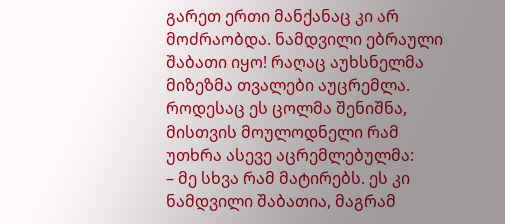გარეთ ერთი მანქანაც კი არ მოძრაობდა. ნამდვილი ებრაული შაბათი იყო! რაღაც აუხსნელმა მიზეზმა თვალები აუცრემლა. როდესაც ეს ცოლმა შენიშნა, მისთვის მოულოდნელი რამ უთხრა ასევე აცრემლებულმა:
– მე სხვა რამ მატირებს. ეს კი ნამდვილი შაბათია, მაგრამ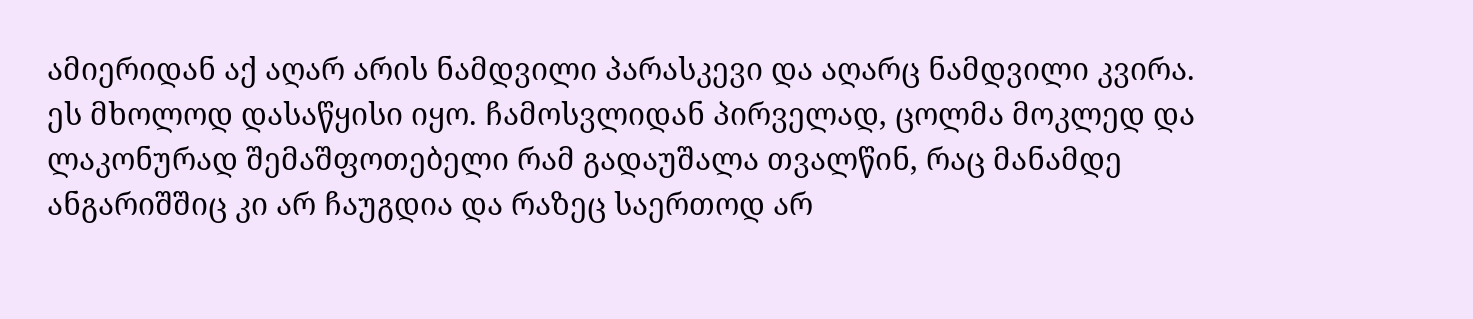ამიერიდან აქ აღარ არის ნამდვილი პარასკევი და აღარც ნამდვილი კვირა.
ეს მხოლოდ დასაწყისი იყო. ჩამოსვლიდან პირველად, ცოლმა მოკლედ და ლაკონურად შემაშფოთებელი რამ გადაუშალა თვალწინ, რაც მანამდე ანგარიშშიც კი არ ჩაუგდია და რაზეც საერთოდ არ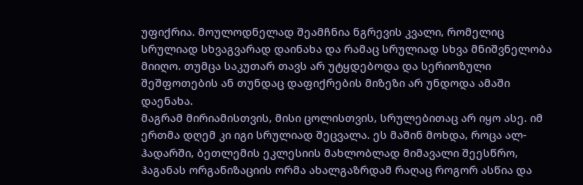უფიქრია. მოულოდნელად შეამჩნია ნგრევის კვალი, რომელიც სრულიად სხვაგვარად დაინახა და რამაც სრულიად სხვა მნიშვნელობა მიიღო. თუმცა საკუთარ თავს არ უტყდებოდა და სერიოზული შეშფოთების ან თუნდაც დაფიქრების მიზეზი არ უნდოდა ამაში დაენახა.
მაგრამ მირიამისთვის, მისი ცოლისთვის, სრულებითაც არ იყო ასე. იმ ერთმა დღემ კი იგი სრულიად შეცვალა. ეს მაშინ მოხდა, როცა ალ-ჰადარში, ბეთლემის ეკლესიის მახლობლად მიმავალი შეესწრო, ჰაგანას ორგანიზაციის ორმა ახალგაზრდამ რაღაც როგორ ასწია და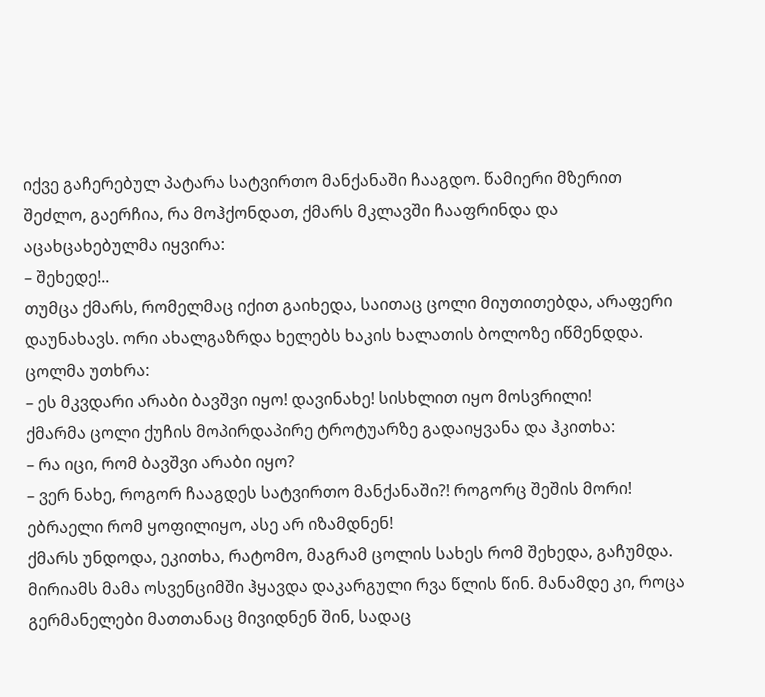იქვე გაჩერებულ პატარა სატვირთო მანქანაში ჩააგდო. წამიერი მზერით შეძლო, გაერჩია, რა მოჰქონდათ, ქმარს მკლავში ჩააფრინდა და აცახცახებულმა იყვირა:
– შეხედე!..
თუმცა ქმარს, რომელმაც იქით გაიხედა, საითაც ცოლი მიუთითებდა, არაფერი დაუნახავს. ორი ახალგაზრდა ხელებს ხაკის ხალათის ბოლოზე იწმენდდა. ცოლმა უთხრა:
– ეს მკვდარი არაბი ბავშვი იყო! დავინახე! სისხლით იყო მოსვრილი!
ქმარმა ცოლი ქუჩის მოპირდაპირე ტროტუარზე გადაიყვანა და ჰკითხა:
– რა იცი, რომ ბავშვი არაბი იყო?
– ვერ ნახე, როგორ ჩააგდეს სატვირთო მანქანაში?! როგორც შეშის მორი! ებრაელი რომ ყოფილიყო, ასე არ იზამდნენ!
ქმარს უნდოდა, ეკითხა, რატომო, მაგრამ ცოლის სახეს რომ შეხედა, გაჩუმდა. მირიამს მამა ოსვენციმში ჰყავდა დაკარგული რვა წლის წინ. მანამდე კი, როცა გერმანელები მათთანაც მივიდნენ შინ, სადაც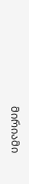მირიამი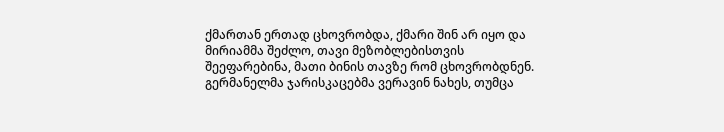ქმართან ერთად ცხოვრობდა, ქმარი შინ არ იყო და მირიამმა შეძლო, თავი მეზობლებისთვის შეეფარებინა, მათი ბინის თავზე რომ ცხოვრობდნენ. გერმანელმა ჯარისკაცებმა ვერავინ ნახეს, თუმცა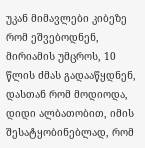უკან მიმავლები კიბეზე რომ ეშვებოდნენ, მირიამის უმცროს, 10 წლის ძმას გადააწყდნენ, დასთან რომ მოდიოდა, დიდი ალბათობით, იმის შესატყობინებლად, რომ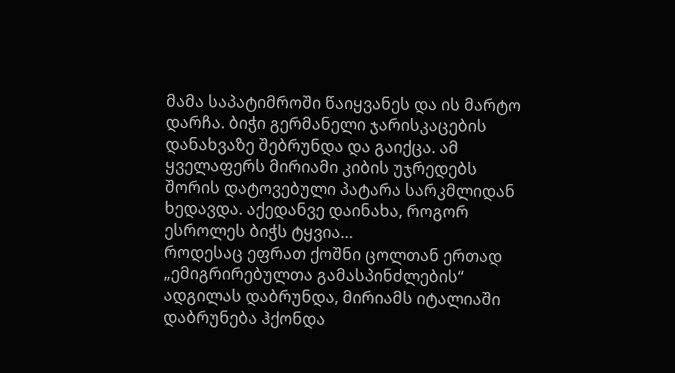მამა საპატიმროში წაიყვანეს და ის მარტო დარჩა. ბიჭი გერმანელი ჯარისკაცების დანახვაზე შებრუნდა და გაიქცა. ამ ყველაფერს მირიამი კიბის უჯრედებს შორის დატოვებული პატარა სარკმლიდან ხედავდა. აქედანვე დაინახა, როგორ ესროლეს ბიჭს ტყვია…
როდესაც ეფრათ ქოშნი ცოლთან ერთად „ემიგრირებულთა გამასპინძლების“ ადგილას დაბრუნდა, მირიამს იტალიაში დაბრუნება ჰქონდა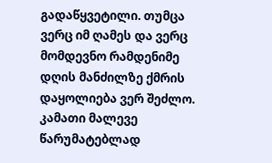გადაწყვეტილი. თუმცა ვერც იმ ღამეს და ვერც მომდევნო რამდენიმე დღის მანძილზე ქმრის დაყოლიება ვერ შეძლო. კამათი მალევე წარუმატებლად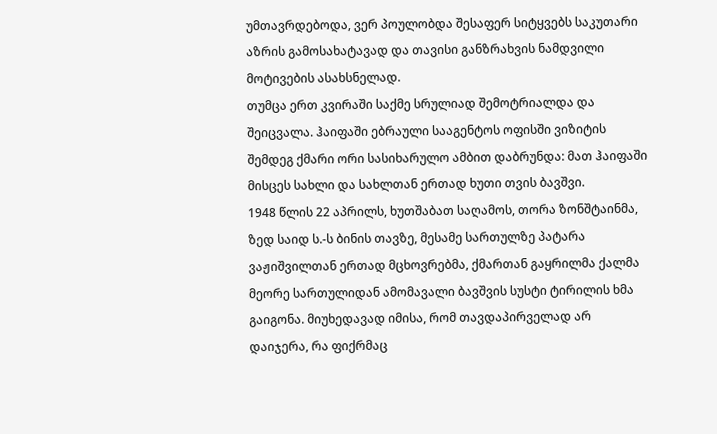უმთავრდებოდა, ვერ პოულობდა შესაფერ სიტყვებს საკუთარი აზრის გამოსახატავად და თავისი განზრახვის ნამდვილი მოტივების ასახსნელად.
თუმცა ერთ კვირაში საქმე სრულიად შემოტრიალდა და შეიცვალა. ჰაიფაში ებრაული სააგენტოს ოფისში ვიზიტის შემდეგ ქმარი ორი სასიხარულო ამბით დაბრუნდა: მათ ჰაიფაში მისცეს სახლი და სახლთან ერთად ხუთი თვის ბავშვი.
1948 წლის 22 აპრილს, ხუთშაბათ საღამოს, თორა ზონშტაინმა, ზედ საიდ ს.-ს ბინის თავზე, მესამე სართულზე პატარა ვაჟიშვილთან ერთად მცხოვრებმა, ქმართან გაყრილმა ქალმა მეორე სართულიდან ამომავალი ბავშვის სუსტი ტირილის ხმა გაიგონა. მიუხედავად იმისა, რომ თავდაპირველად არ დაიჯერა, რა ფიქრმაც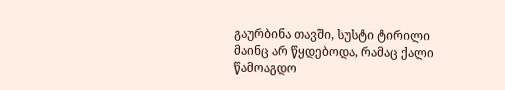გაურბინა თავში, სუსტი ტირილი მაინც არ წყდებოდა, რამაც ქალი წამოაგდო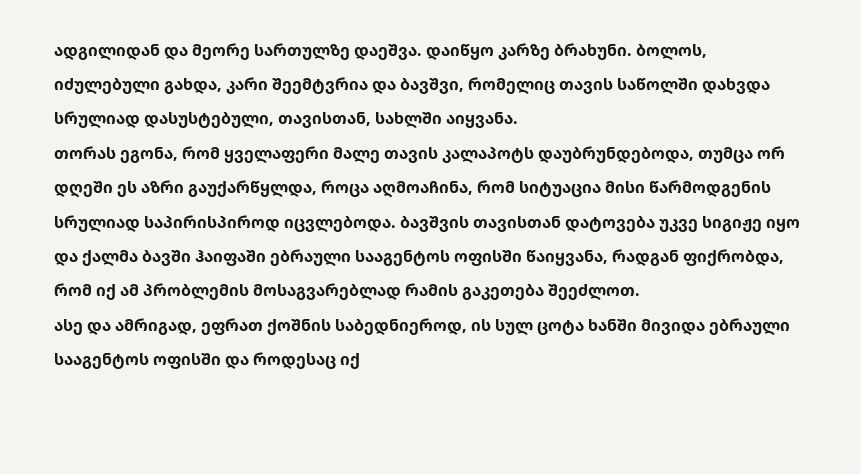ადგილიდან და მეორე სართულზე დაეშვა. დაიწყო კარზე ბრახუნი. ბოლოს, იძულებული გახდა, კარი შეემტვრია და ბავშვი, რომელიც თავის საწოლში დახვდა სრულიად დასუსტებული, თავისთან, სახლში აიყვანა.
თორას ეგონა, რომ ყველაფერი მალე თავის კალაპოტს დაუბრუნდებოდა, თუმცა ორ დღეში ეს აზრი გაუქარწყლდა, როცა აღმოაჩინა, რომ სიტუაცია მისი წარმოდგენის სრულიად საპირისპიროდ იცვლებოდა. ბავშვის თავისთან დატოვება უკვე სიგიჟე იყო და ქალმა ბავში ჰაიფაში ებრაული სააგენტოს ოფისში წაიყვანა, რადგან ფიქრობდა, რომ იქ ამ პრობლემის მოსაგვარებლად რამის გაკეთება შეეძლოთ.
ასე და ამრიგად, ეფრათ ქოშნის საბედნიეროდ, ის სულ ცოტა ხანში მივიდა ებრაული სააგენტოს ოფისში და როდესაც იქ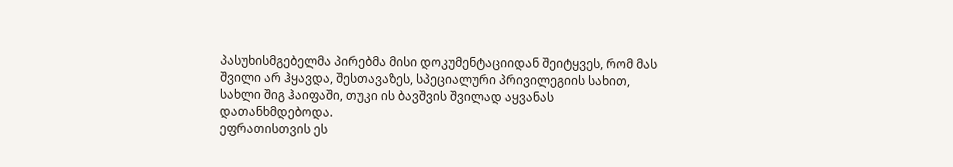პასუხისმგებელმა პირებმა მისი დოკუმენტაციიდან შეიტყვეს, რომ მას შვილი არ ჰყავდა, შესთავაზეს, სპეციალური პრივილეგიის სახით, სახლი შიგ ჰაიფაში, თუკი ის ბავშვის შვილად აყვანას დათანხმდებოდა.
ეფრათისთვის ეს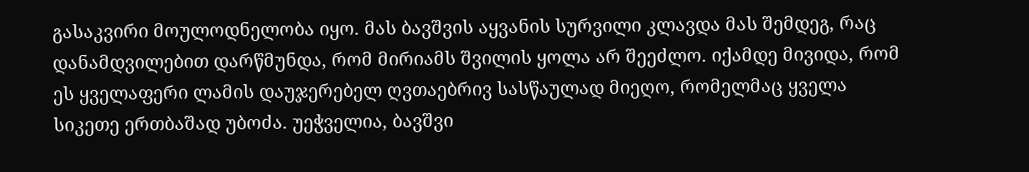გასაკვირი მოულოდნელობა იყო. მას ბავშვის აყვანის სურვილი კლავდა მას შემდეგ, რაც დანამდვილებით დარწმუნდა, რომ მირიამს შვილის ყოლა არ შეეძლო. იქამდე მივიდა, რომ ეს ყველაფერი ლამის დაუჯერებელ ღვთაებრივ სასწაულად მიეღო, რომელმაც ყველა სიკეთე ერთბაშად უბოძა. უეჭველია, ბავშვი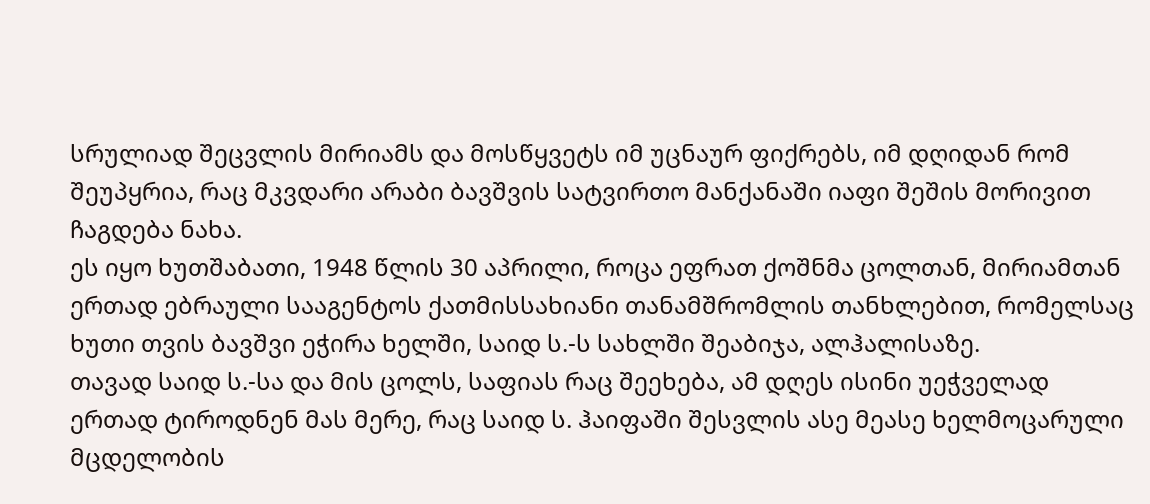სრულიად შეცვლის მირიამს და მოსწყვეტს იმ უცნაურ ფიქრებს, იმ დღიდან რომ შეუპყრია, რაც მკვდარი არაბი ბავშვის სატვირთო მანქანაში იაფი შეშის მორივით ჩაგდება ნახა.
ეს იყო ხუთშაბათი, 1948 წლის 30 აპრილი, როცა ეფრათ ქოშნმა ცოლთან, მირიამთან ერთად ებრაული სააგენტოს ქათმისსახიანი თანამშრომლის თანხლებით, რომელსაც ხუთი თვის ბავშვი ეჭირა ხელში, საიდ ს.-ს სახლში შეაბიჯა, ალჰალისაზე.
თავად საიდ ს.-სა და მის ცოლს, საფიას რაც შეეხება, ამ დღეს ისინი უეჭველად ერთად ტიროდნენ მას მერე, რაც საიდ ს. ჰაიფაში შესვლის ასე მეასე ხელმოცარული მცდელობის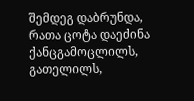შემდეგ დაბრუნდა, რათა ცოტა დაეძინა ქანცგამოცლილს, გათელილს,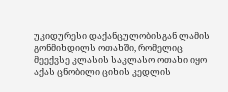უკიდურესი დაქანცულობისგან ლამის გონმიხდილს ოთახში, რომელიც მეექვსე კლასის საკლასო ოთახი იყო აქას ცნობილი ციხის კედლის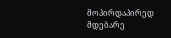მოპირდაპირედ მდებარე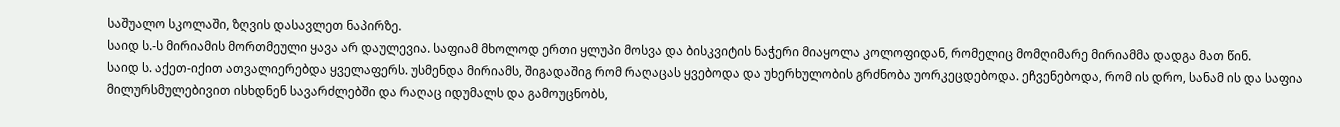საშუალო სკოლაში, ზღვის დასავლეთ ნაპირზე.
საიდ ს.-ს მირიამის მორთმეული ყავა არ დაულევია. საფიამ მხოლოდ ერთი ყლუპი მოსვა და ბისკვიტის ნაჭერი მიაყოლა კოლოფიდან, რომელიც მომღიმარე მირიამმა დადგა მათ წინ.
საიდ ს. აქეთ-იქით ათვალიერებდა ყველაფერს. უსმენდა მირიამს, შიგადაშიგ რომ რაღაცას ყვებოდა და უხერხულობის გრძნობა უორკეცდებოდა. ეჩვენებოდა, რომ ის დრო, სანამ ის და საფია მილურსმულებივით ისხდნენ სავარძლებში და რაღაც იდუმალს და გამოუცნობს,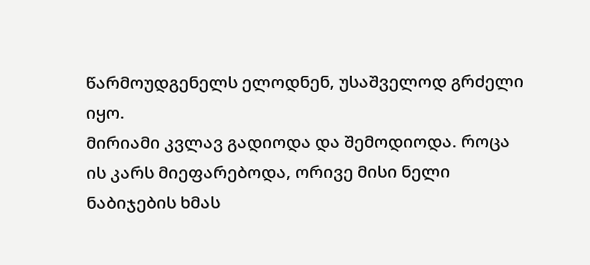წარმოუდგენელს ელოდნენ, უსაშველოდ გრძელი იყო.
მირიამი კვლავ გადიოდა და შემოდიოდა. როცა ის კარს მიეფარებოდა, ორივე მისი ნელი ნაბიჯების ხმას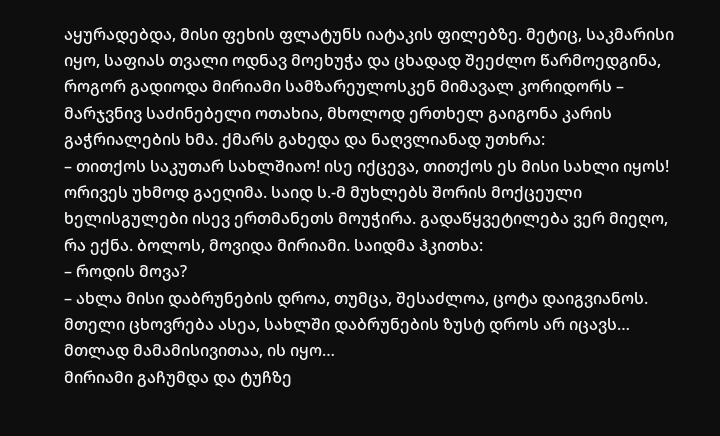აყურადებდა, მისი ფეხის ფლატუნს იატაკის ფილებზე. მეტიც, საკმარისი იყო, საფიას თვალი ოდნავ მოეხუჭა და ცხადად შეეძლო წარმოედგინა, როგორ გადიოდა მირიამი სამზარეულოსკენ მიმავალ კორიდორს – მარჯვნივ საძინებელი ოთახია, მხოლოდ ერთხელ გაიგონა კარის გაჭრიალების ხმა. ქმარს გახედა და ნაღვლიანად უთხრა:
– თითქოს საკუთარ სახლშიაო! ისე იქცევა, თითქოს ეს მისი სახლი იყოს!
ორივეს უხმოდ გაეღიმა. საიდ ს.-მ მუხლებს შორის მოქცეული ხელისგულები ისევ ერთმანეთს მოუჭირა. გადაწყვეტილება ვერ მიეღო, რა ექნა. ბოლოს, მოვიდა მირიამი. საიდმა ჰკითხა:
– როდის მოვა?
– ახლა მისი დაბრუნების დროა, თუმცა, შესაძლოა, ცოტა დაიგვიანოს. მთელი ცხოვრება ასეა, სახლში დაბრუნების ზუსტ დროს არ იცავს… მთლად მამამისივითაა, ის იყო…
მირიამი გაჩუმდა და ტუჩზე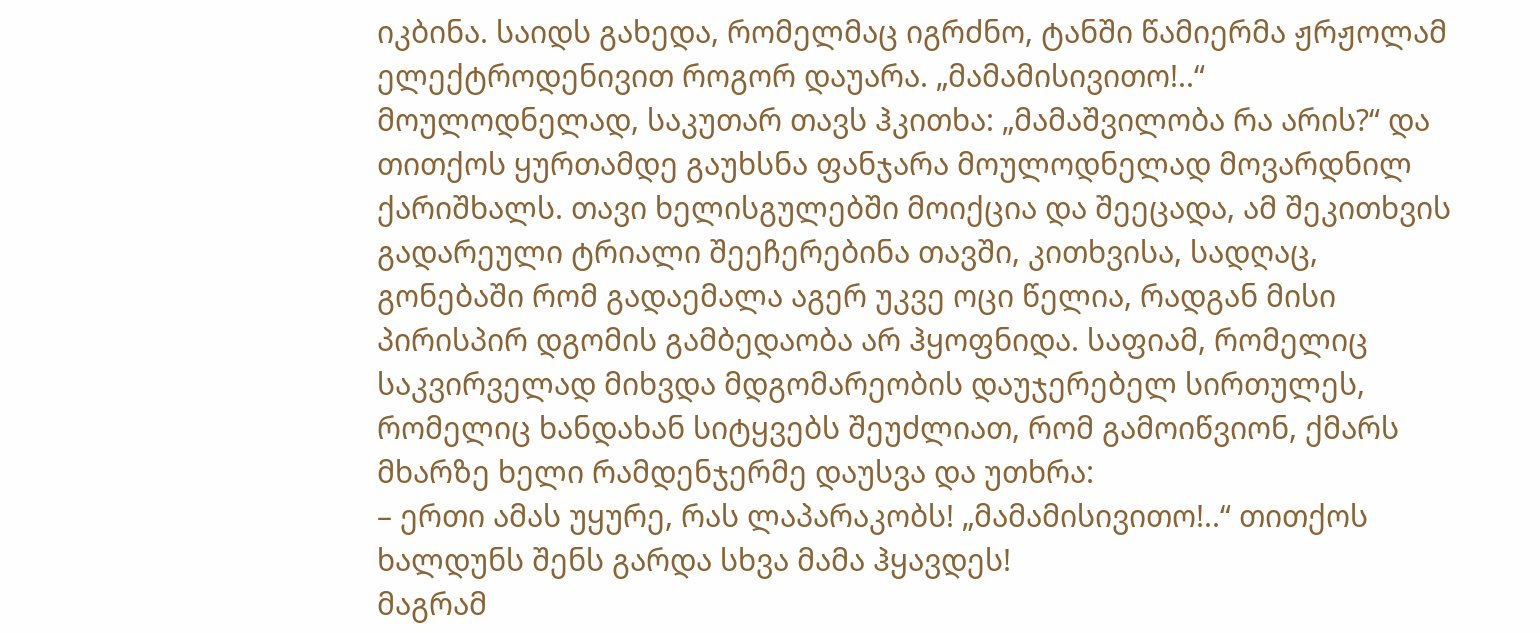იკბინა. საიდს გახედა, რომელმაც იგრძნო, ტანში წამიერმა ჟრჟოლამ ელექტროდენივით როგორ დაუარა. „მამამისივითო!..“ მოულოდნელად, საკუთარ თავს ჰკითხა: „მამაშვილობა რა არის?“ და თითქოს ყურთამდე გაუხსნა ფანჯარა მოულოდნელად მოვარდნილ ქარიშხალს. თავი ხელისგულებში მოიქცია და შეეცადა, ამ შეკითხვის გადარეული ტრიალი შეეჩერებინა თავში, კითხვისა, სადღაც, გონებაში რომ გადაემალა აგერ უკვე ოცი წელია, რადგან მისი პირისპირ დგომის გამბედაობა არ ჰყოფნიდა. საფიამ, რომელიც საკვირველად მიხვდა მდგომარეობის დაუჯერებელ სირთულეს, რომელიც ხანდახან სიტყვებს შეუძლიათ, რომ გამოიწვიონ, ქმარს მხარზე ხელი რამდენჯერმე დაუსვა და უთხრა:
– ერთი ამას უყურე, რას ლაპარაკობს! „მამამისივითო!..“ თითქოს ხალდუნს შენს გარდა სხვა მამა ჰყავდეს!
მაგრამ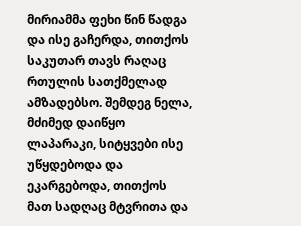მირიამმა ფეხი წინ წადგა და ისე გაჩერდა, თითქოს საკუთარ თავს რაღაც რთულის სათქმელად ამზადებსო. შემდეგ ნელა, მძიმედ დაიწყო ლაპარაკი, სიტყვები ისე უწყდებოდა და ეკარგებოდა, თითქოს მათ სადღაც მტვრითა და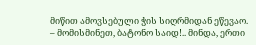მიწით ამოვსებული ჭის სიღრმიდან ეწევაო.
– მომისმინეთ, ბატონო საიდ!.. მინდა, ერთი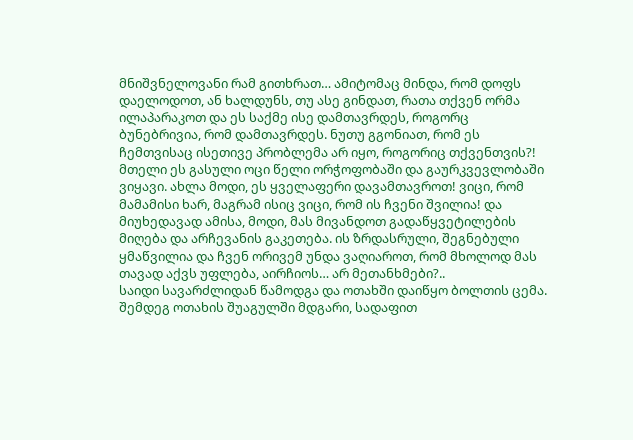მნიშვნელოვანი რამ გითხრათ… ამიტომაც მინდა, რომ დოფს დაელოდოთ, ან ხალდუნს, თუ ასე გინდათ, რათა თქვენ ორმა ილაპარაკოთ და ეს საქმე ისე დამთავრდეს, როგორც ბუნებრივია, რომ დამთავრდეს. ნუთუ გგონიათ, რომ ეს ჩემთვისაც ისეთივე პრობლემა არ იყო, როგორიც თქვენთვის?! მთელი ეს გასული ოცი წელი ორჭოფობაში და გაურკვევლობაში ვიყავი. ახლა მოდი, ეს ყველაფერი დავამთავროთ! ვიცი, რომ მამამისი ხარ, მაგრამ ისიც ვიცი, რომ ის ჩვენი შვილია! და მიუხედავად ამისა, მოდი, მას მივანდოთ გადაწყვეტილების მიღება და არჩევანის გაკეთება. ის ზრდასრული, შეგნებული ყმაწვილია და ჩვენ ორივემ უნდა ვაღიაროთ, რომ მხოლოდ მას თავად აქვს უფლება, აირჩიოს… არ მეთანხმები?..
საიდი სავარძლიდან წამოდგა და ოთახში დაიწყო ბოლთის ცემა. შემდეგ ოთახის შუაგულში მდგარი, სადაფით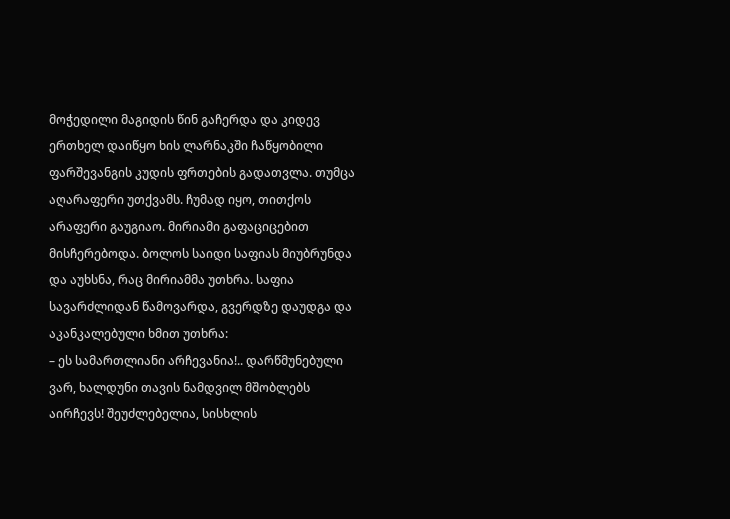მოჭედილი მაგიდის წინ გაჩერდა და კიდევ ერთხელ დაიწყო ხის ლარნაკში ჩაწყობილი ფარშევანგის კუდის ფრთების გადათვლა. თუმცა აღარაფერი უთქვამს. ჩუმად იყო, თითქოს არაფერი გაუგიაო. მირიამი გაფაციცებით მისჩერებოდა. ბოლოს საიდი საფიას მიუბრუნდა და აუხსნა, რაც მირიამმა უთხრა. საფია სავარძლიდან წამოვარდა, გვერდზე დაუდგა და აკანკალებული ხმით უთხრა:
– ეს სამართლიანი არჩევანია!.. დარწმუნებული ვარ, ხალდუნი თავის ნამდვილ მშობლებს აირჩევს! შეუძლებელია, სისხლის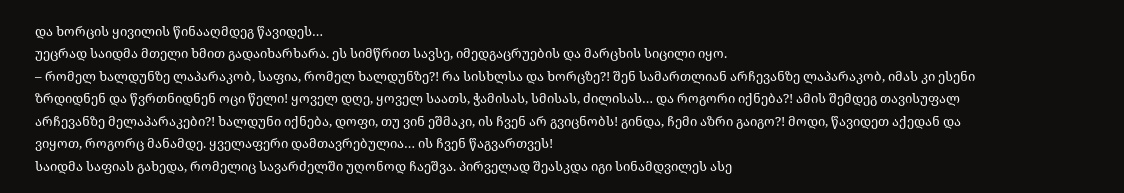და ხორცის ყივილის წინააღმდეგ წავიდეს…
უეცრად საიდმა მთელი ხმით გადაიხარხარა. ეს სიმწრით სავსე, იმედგაცრუების და მარცხის სიცილი იყო.
– რომელ ხალდუნზე ლაპარაკობ, საფია, რომელ ხალდუნზე?! რა სისხლსა და ხორცზე?! შენ სამართლიან არჩევანზე ლაპარაკობ, იმას კი ესენი ზრდიდნენ და წვრთნიდნენ ოცი წელი! ყოველ დღე, ყოველ საათს, ჭამისას, სმისას, ძილისას… და როგორი იქნება?! ამის შემდეგ თავისუფალ არჩევანზე მელაპარაკები?! ხალდუნი იქნება, დოფი, თუ ვინ ეშმაკი, ის ჩვენ არ გვიცნობს! გინდა, ჩემი აზრი გაიგო?! მოდი, წავიდეთ აქედან და ვიყოთ, როგორც მანამდე. ყველაფერი დამთავრებულია… ის ჩვენ წაგვართვეს!
საიდმა საფიას გახედა, რომელიც სავარძელში უღონოდ ჩაეშვა. პირველად შეასკდა იგი სინამდვილეს ასე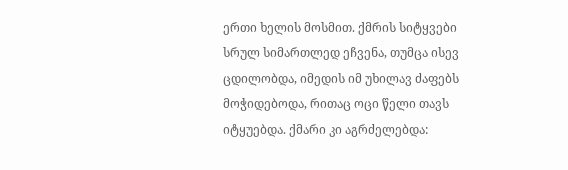ერთი ხელის მოსმით. ქმრის სიტყვები სრულ სიმართლედ ეჩვენა, თუმცა ისევ ცდილობდა, იმედის იმ უხილავ ძაფებს მოჭიდებოდა, რითაც ოცი წელი თავს იტყუებდა. ქმარი კი აგრძელებდა: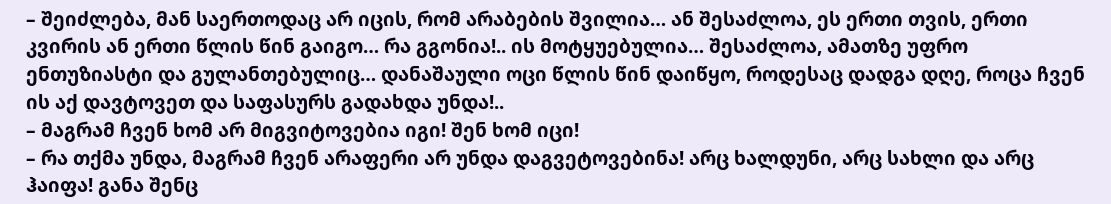– შეიძლება, მან საერთოდაც არ იცის, რომ არაბების შვილია… ან შესაძლოა, ეს ერთი თვის, ერთი კვირის ან ერთი წლის წინ გაიგო… რა გგონია!.. ის მოტყუებულია… შესაძლოა, ამათზე უფრო ენთუზიასტი და გულანთებულიც… დანაშაული ოცი წლის წინ დაიწყო, როდესაც დადგა დღე, როცა ჩვენ ის აქ დავტოვეთ და საფასურს გადახდა უნდა!..
– მაგრამ ჩვენ ხომ არ მიგვიტოვებია იგი! შენ ხომ იცი!
– რა თქმა უნდა, მაგრამ ჩვენ არაფერი არ უნდა დაგვეტოვებინა! არც ხალდუნი, არც სახლი და არც ჰაიფა! განა შენც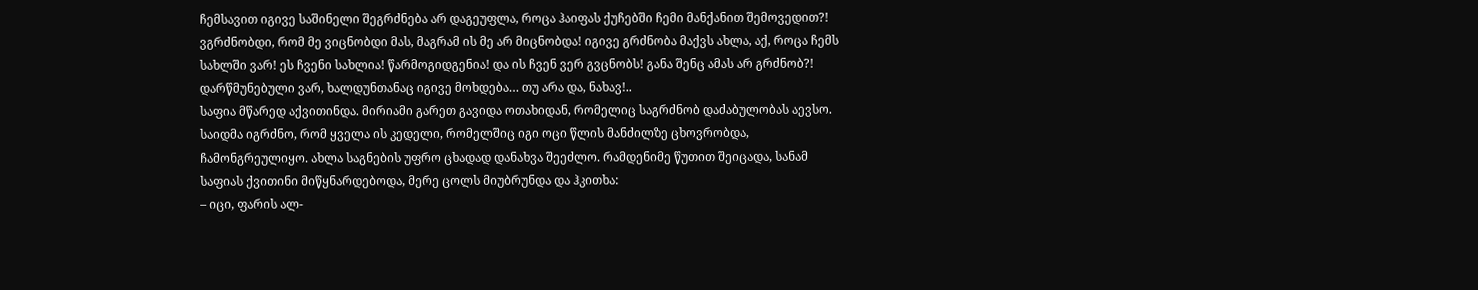ჩემსავით იგივე საშინელი შეგრძნება არ დაგეუფლა, როცა ჰაიფას ქუჩებში ჩემი მანქანით შემოვედით?! ვგრძნობდი, რომ მე ვიცნობდი მას, მაგრამ ის მე არ მიცნობდა! იგივე გრძნობა მაქვს ახლა, აქ, როცა ჩემს სახლში ვარ! ეს ჩვენი სახლია! წარმოგიდგენია! და ის ჩვენ ვერ გვცნობს! განა შენც ამას არ გრძნობ?! დარწმუნებული ვარ, ხალდუნთანაც იგივე მოხდება… თუ არა და, ნახავ!..
საფია მწარედ აქვითინდა. მირიამი გარეთ გავიდა ოთახიდან, რომელიც საგრძნობ დაძაბულობას აევსო. საიდმა იგრძნო, რომ ყველა ის კედელი, რომელშიც იგი ოცი წლის მანძილზე ცხოვრობდა, ჩამონგრეულიყო. ახლა საგნების უფრო ცხადად დანახვა შეეძლო. რამდენიმე წუთით შეიცადა, სანამ საფიას ქვითინი მიწყნარდებოდა, მერე ცოლს მიუბრუნდა და ჰკითხა:
– იცი, ფარის ალ-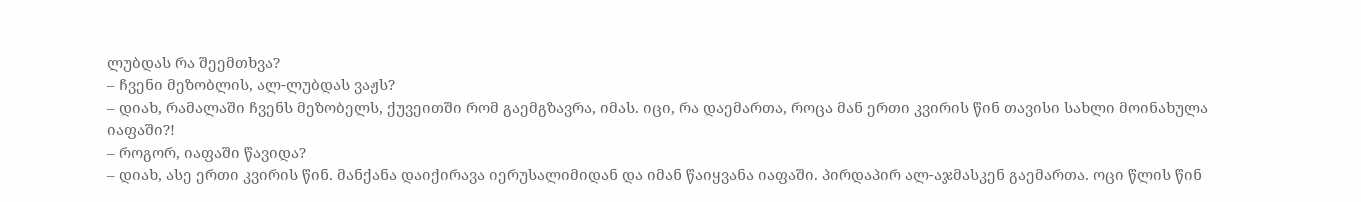ლუბდას რა შეემთხვა?
– ჩვენი მეზობლის, ალ-ლუბდას ვაჟს?
– დიახ, რამალაში ჩვენს მეზობელს, ქუვეითში რომ გაემგზავრა, იმას. იცი, რა დაემართა, როცა მან ერთი კვირის წინ თავისი სახლი მოინახულა იაფაში?!
– როგორ, იაფაში წავიდა?
– დიახ, ასე ერთი კვირის წინ. მანქანა დაიქირავა იერუსალიმიდან და იმან წაიყვანა იაფაში. პირდაპირ ალ-აჯმასკენ გაემართა. ოცი წლის წინ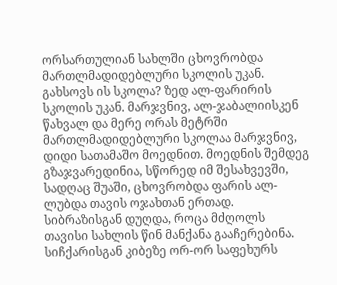ორსართულიან სახლში ცხოვრობდა მართლმადიდებლური სკოლის უკან. გახსოვს ის სკოლა? ზედ ალ-ფარირის სკოლის უკან. მარჯვნივ, ალ-ჯაბალიისკენ წახვალ და მერე ორას მეტრში მართლმადიდებლური სკოლაა მარჯვნივ, დიდი სათამაშო მოედნით. მოედნის შემდეგ გზაჯვარედინია, სწორედ იმ შესახვევში, სადღაც შუაში, ცხოვრობდა ფარის ალ-ლუბდა თავის ოჯახთან ერთად. სიბრაზისგან დუღდა, როცა მძღოლს თავისი სახლის წინ მანქანა გააჩერებინა. სიჩქარისგან კიბეზე ორ-ორ საფეხურს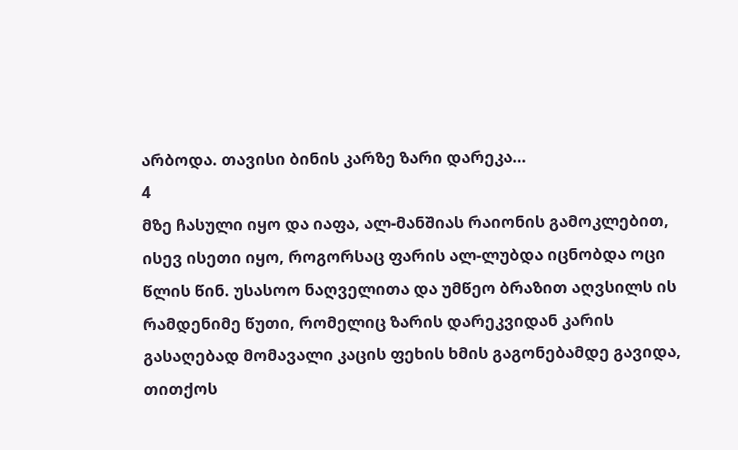არბოდა. თავისი ბინის კარზე ზარი დარეკა…
4
მზე ჩასული იყო და იაფა, ალ-მანშიას რაიონის გამოკლებით, ისევ ისეთი იყო, როგორსაც ფარის ალ-ლუბდა იცნობდა ოცი წლის წინ. უსასოო ნაღველითა და უმწეო ბრაზით აღვსილს ის რამდენიმე წუთი, რომელიც ზარის დარეკვიდან კარის გასაღებად მომავალი კაცის ფეხის ხმის გაგონებამდე გავიდა, თითქოს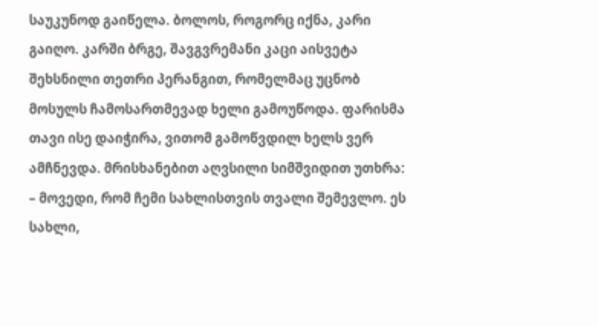საუკუნოდ გაიწელა. ბოლოს, როგორც იქნა, კარი გაიღო. კარში ბრგე, შავგვრემანი კაცი აისვეტა შეხსნილი თეთრი პერანგით, რომელმაც უცნობ მოსულს ჩამოსართმევად ხელი გამოუწოდა. ფარისმა თავი ისე დაიჭირა, ვითომ გამოწვდილ ხელს ვერ ამჩნევდა. მრისხანებით აღვსილი სიმშვიდით უთხრა:
– მოვედი, რომ ჩემი სახლისთვის თვალი შემევლო. ეს სახლი,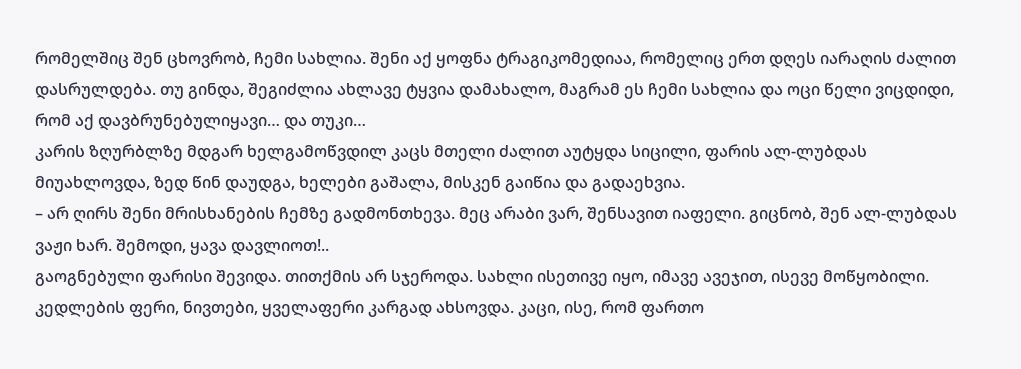რომელშიც შენ ცხოვრობ, ჩემი სახლია. შენი აქ ყოფნა ტრაგიკომედიაა, რომელიც ერთ დღეს იარაღის ძალით დასრულდება. თუ გინდა, შეგიძლია ახლავე ტყვია დამახალო, მაგრამ ეს ჩემი სახლია და ოცი წელი ვიცდიდი, რომ აქ დავბრუნებულიყავი… და თუკი…
კარის ზღურბლზე მდგარ ხელგამოწვდილ კაცს მთელი ძალით აუტყდა სიცილი, ფარის ალ-ლუბდას მიუახლოვდა, ზედ წინ დაუდგა, ხელები გაშალა, მისკენ გაიწია და გადაეხვია.
– არ ღირს შენი მრისხანების ჩემზე გადმონთხევა. მეც არაბი ვარ, შენსავით იაფელი. გიცნობ, შენ ალ-ლუბდას ვაჟი ხარ. შემოდი, ყავა დავლიოთ!..
გაოგნებული ფარისი შევიდა. თითქმის არ სჯეროდა. სახლი ისეთივე იყო, იმავე ავეჯით, ისევე მოწყობილი. კედლების ფერი, ნივთები, ყველაფერი კარგად ახსოვდა. კაცი, ისე, რომ ფართო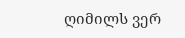ღიმილს ვერ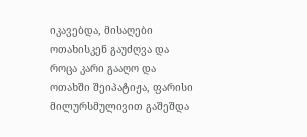იკავებდა, მისაღები ოთახისკენ გაუძღვა და როცა კარი გააღო და ოთახში შეიპატიჟა, ფარისი მილურსმულივით გაშეშდა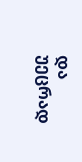და უეცრად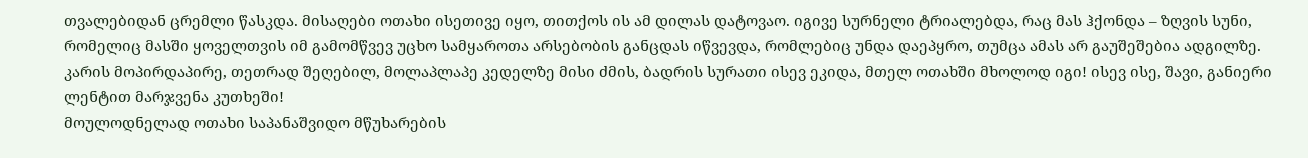თვალებიდან ცრემლი წასკდა. მისაღები ოთახი ისეთივე იყო, თითქოს ის ამ დილას დატოვაო. იგივე სურნელი ტრიალებდა, რაც მას ჰქონდა – ზღვის სუნი, რომელიც მასში ყოველთვის იმ გამომწვევ უცხო სამყაროთა არსებობის განცდას იწვევდა, რომლებიც უნდა დაეპყრო, თუმცა ამას არ გაუშეშებია ადგილზე. კარის მოპირდაპირე, თეთრად შეღებილ, მოლაპლაპე კედელზე მისი ძმის, ბადრის სურათი ისევ ეკიდა, მთელ ოთახში მხოლოდ იგი! ისევ ისე, შავი, განიერი ლენტით მარჯვენა კუთხეში!
მოულოდნელად ოთახი საპანაშვიდო მწუხარების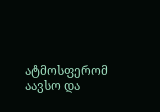ატმოსფერომ აავსო და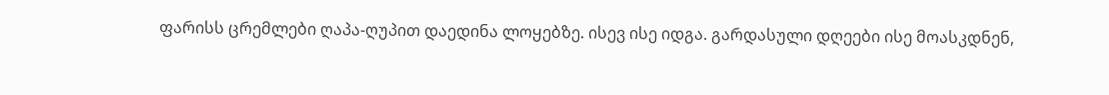ფარისს ცრემლები ღაპა-ღუპით დაედინა ლოყებზე. ისევ ისე იდგა. გარდასული დღეები ისე მოასკდნენ,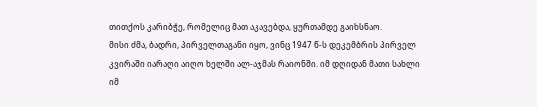თითქოს კარიბჭე, რომელიც მათ აკავებდა, ყურთამდე გაიხსნაო.
მისი ძმა, ბადრი, პირველთაგანი იყო, ვინც 1947 წ-ს დეკემბრის პირველ კვირაში იარაღი აიღო ხელში ალ-აჯმას რაიონში. იმ დღიდან მათი სახლი იმ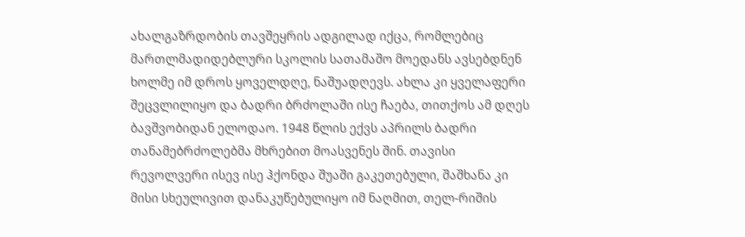ახალგაზრდობის თავშეყრის ადგილად იქცა, რომლებიც მართლმადიდებლური სკოლის სათამაშო მოედანს ავსებდნენ ხოლმე იმ დროს ყოველდღე, ნაშუადღევს. ახლა კი ყველაფერი შეცვლილიყო და ბადრი ბრძოლაში ისე ჩაება, თითქოს ამ დღეს ბავშვობიდან ელოდაო. 1948 წლის ექვს აპრილს ბადრი თანამებრძოლებმა მხრებით მოასვენეს შინ. თავისი რევოლვერი ისევ ისე ჰქონდა შუაში გაკეთებული, შაშხანა კი მისი სხეულივით დანაკუწებულიყო იმ ნაღმით, თელ-რიშის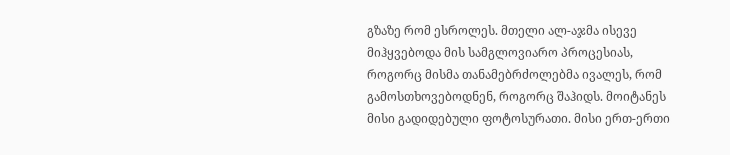გზაზე რომ ესროლეს. მთელი ალ-აჯმა ისევე მიჰყვებოდა მის სამგლოვიარო პროცესიას, როგორც მისმა თანამებრძოლებმა ივალეს, რომ გამოსთხოვებოდნენ, როგორც შაჰიდს. მოიტანეს მისი გადიდებული ფოტოსურათი. მისი ერთ-ერთი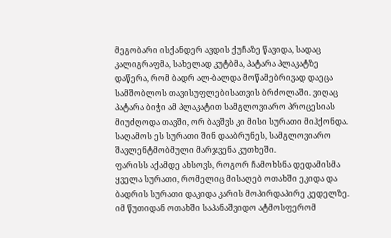მეგობარი ისქანდერ ავდის ქუჩაზე წავიდა, სადაც კალიგრაფმა, სახელად კუტბმა, პატარა პლაკატზე დაწერა, რომ ბადრ ალ-ბალდა მოწამებრივად დაეცა სამშობლოს თავისუფლებისათვის ბრძოლაში. ვიღაც პატარა ბიჭი ამ პლაკატით სამგლოვიარო პროცესიას მიუძღოდა თავში, ორ ბავშვს კი მისი სურათი მიჰქონდა. საღამოს ეს სურათი შინ დააბრუნეს, სამგლოვიარო შავლენტმობმული მარჯვენა კუთხეში.
ფარისს აქამდე ახსოვს, როგორ ჩამოხსნა დედამისმა ყველა სურათი, რომელიც მისაღებ ოთახში ეკიდა და ბადრის სურათი დაკიდა კარის მოპირდაპირე კედელზე. იმ წუთიდან ოთახში საპანაშვიდო ატმოსფერომ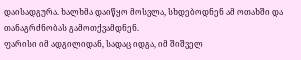დაისადგურა. ხალხმა დაიწყო მოსვლა, სხდებოდნენ ამ ოთახში და თანაგრძნობას გამოთქვამდნენ.
ფარისი იმ ადგილიდან, სადაც იდგა, იმ შიშველ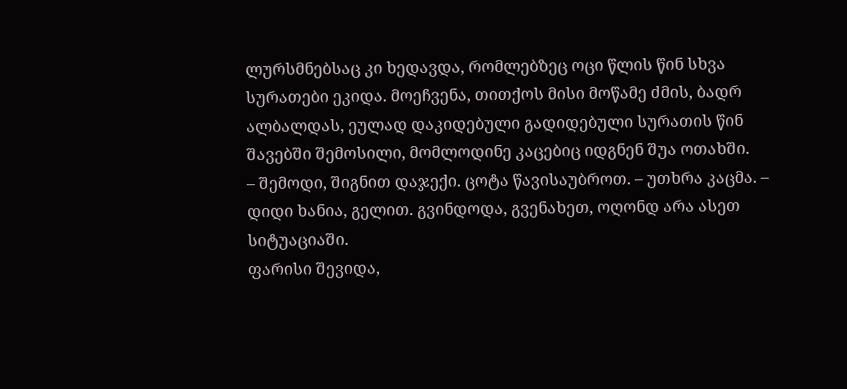ლურსმნებსაც კი ხედავდა, რომლებზეც ოცი წლის წინ სხვა სურათები ეკიდა. მოეჩვენა, თითქოს მისი მოწამე ძმის, ბადრ ალბალდას, ეულად დაკიდებული გადიდებული სურათის წინ შავებში შემოსილი, მომლოდინე კაცებიც იდგნენ შუა ოთახში.
– შემოდი, შიგნით დაჯექი. ცოტა წავისაუბროთ. – უთხრა კაცმა. – დიდი ხანია, გელით. გვინდოდა, გვენახეთ, ოღონდ არა ასეთ სიტუაციაში.
ფარისი შევიდა,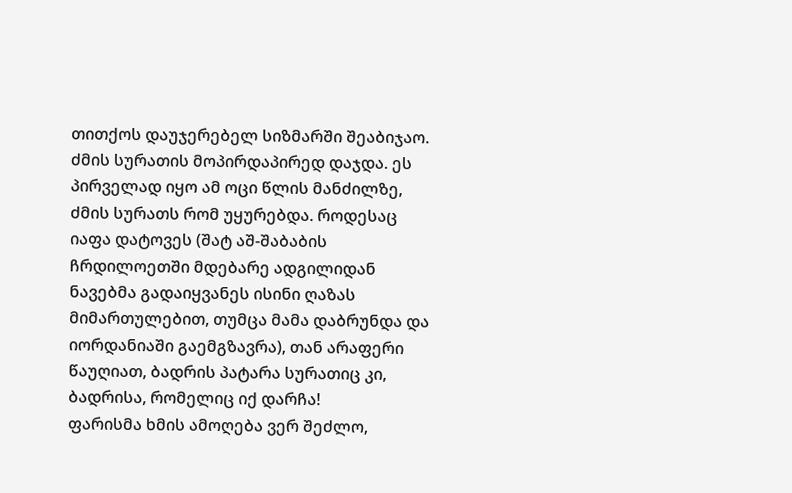თითქოს დაუჯერებელ სიზმარში შეაბიჯაო. ძმის სურათის მოპირდაპირედ დაჯდა. ეს პირველად იყო ამ ოცი წლის მანძილზე, ძმის სურათს რომ უყურებდა. როდესაც იაფა დატოვეს (შატ აშ-შაბაბის ჩრდილოეთში მდებარე ადგილიდან ნავებმა გადაიყვანეს ისინი ღაზას მიმართულებით, თუმცა მამა დაბრუნდა და იორდანიაში გაემგზავრა), თან არაფერი წაუღიათ, ბადრის პატარა სურათიც კი, ბადრისა, რომელიც იქ დარჩა!
ფარისმა ხმის ამოღება ვერ შეძლო,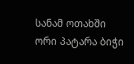სანამ ოთახში ორი პატარა ბიჭი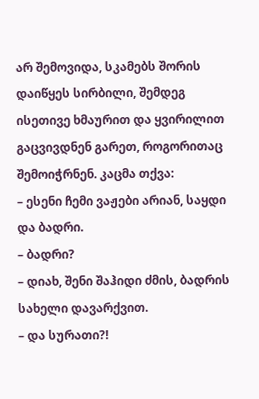არ შემოვიდა, სკამებს შორის დაიწყეს სირბილი, შემდეგ ისეთივე ხმაურით და ყვირილით გაცვივდნენ გარეთ, როგორითაც შემოიჭრნენ. კაცმა თქვა:
– ესენი ჩემი ვაჟები არიან, საყდი და ბადრი.
– ბადრი?
– დიახ, შენი შაჰიდი ძმის, ბადრის სახელი დავარქვით.
– და სურათი?!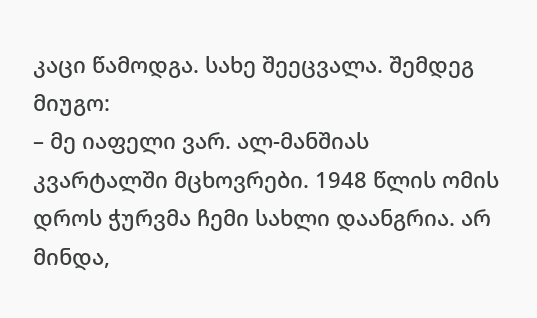კაცი წამოდგა. სახე შეეცვალა. შემდეგ მიუგო:
– მე იაფელი ვარ. ალ-მანშიას კვარტალში მცხოვრები. 1948 წლის ომის დროს ჭურვმა ჩემი სახლი დაანგრია. არ მინდა,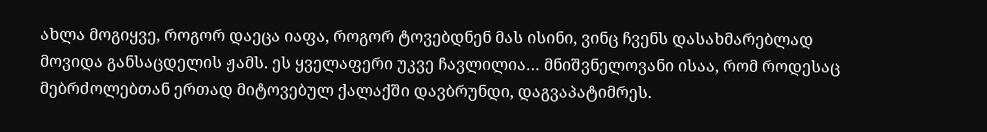ახლა მოგიყვე, როგორ დაეცა იაფა, როგორ ტოვებდნენ მას ისინი, ვინც ჩვენს დასახმარებლად მოვიდა განსაცდელის ჟამს. ეს ყველაფერი უკვე ჩავლილია… მნიშვნელოვანი ისაა, რომ როდესაც მებრძოლებთან ერთად მიტოვებულ ქალაქში დავბრუნდი, დაგვაპატიმრეს.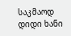საკმაოდ დიდი ხანი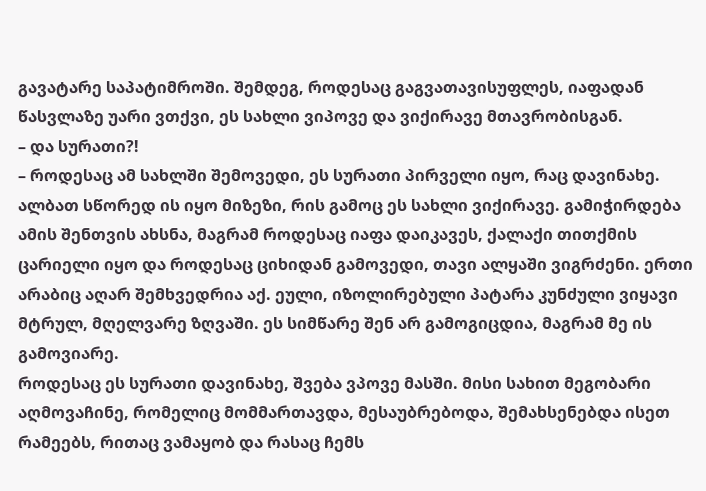გავატარე საპატიმროში. შემდეგ, როდესაც გაგვათავისუფლეს, იაფადან წასვლაზე უარი ვთქვი, ეს სახლი ვიპოვე და ვიქირავე მთავრობისგან.
– და სურათი?!
– როდესაც ამ სახლში შემოვედი, ეს სურათი პირველი იყო, რაც დავინახე. ალბათ სწორედ ის იყო მიზეზი, რის გამოც ეს სახლი ვიქირავე. გამიჭირდება ამის შენთვის ახსნა, მაგრამ როდესაც იაფა დაიკავეს, ქალაქი თითქმის ცარიელი იყო და როდესაც ციხიდან გამოვედი, თავი ალყაში ვიგრძენი. ერთი არაბიც აღარ შემხვედრია აქ. ეული, იზოლირებული პატარა კუნძული ვიყავი მტრულ, მღელვარე ზღვაში. ეს სიმწარე შენ არ გამოგიცდია, მაგრამ მე ის გამოვიარე.
როდესაც ეს სურათი დავინახე, შვება ვპოვე მასში. მისი სახით მეგობარი აღმოვაჩინე, რომელიც მომმართავდა, მესაუბრებოდა, შემახსენებდა ისეთ რამეებს, რითაც ვამაყობ და რასაც ჩემს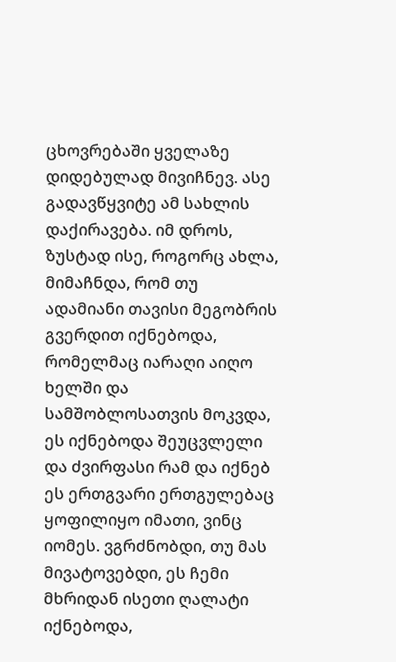ცხოვრებაში ყველაზე დიდებულად მივიჩნევ. ასე გადავწყვიტე ამ სახლის დაქირავება. იმ დროს, ზუსტად ისე, როგორც ახლა, მიმაჩნდა, რომ თუ ადამიანი თავისი მეგობრის გვერდით იქნებოდა, რომელმაც იარაღი აიღო ხელში და სამშობლოსათვის მოკვდა, ეს იქნებოდა შეუცვლელი და ძვირფასი რამ და იქნებ ეს ერთგვარი ერთგულებაც ყოფილიყო იმათი, ვინც იომეს. ვგრძნობდი, თუ მას მივატოვებდი, ეს ჩემი მხრიდან ისეთი ღალატი იქნებოდა,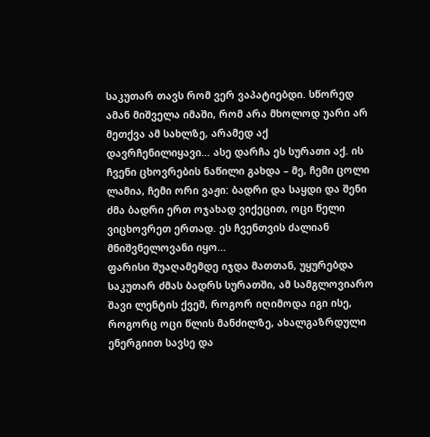საკუთარ თავს რომ ვერ ვაპატიებდი. სწორედ ამან მიშველა იმაში, რომ არა მხოლოდ უარი არ მეთქვა ამ სახლზე, არამედ აქ დავრჩენილიყავი… ასე დარჩა ეს სურათი აქ. ის ჩვენი ცხოვრების ნაწილი გახდა – მე, ჩემი ცოლი ლამია, ჩემი ორი ვაჟი: ბადრი და საყდი და შენი ძმა ბადრი ერთ ოჯახად ვიქეცით, ოცი წელი ვიცხოვრეთ ერთად. ეს ჩვენთვის ძალიან მნიშვნელოვანი იყო…
ფარისი შუაღამემდე იჯდა მათთან, უყურებდა საკუთარ ძმას ბადრს სურათში, ამ სამგლოვიარო შავი ლენტის ქვეშ, როგორ იღიმოდა იგი ისე, როგორც ოცი წლის მანძილზე, ახალგაზრდული ენერგიით სავსე და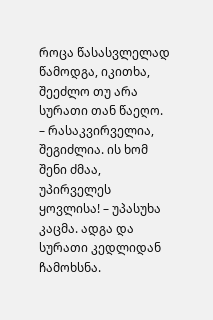როცა წასასვლელად წამოდგა, იკითხა, შეეძლო თუ არა სურათი თან წაეღო.
– რასაკვირველია, შეგიძლია. ის ხომ შენი ძმაა, უპირველეს ყოვლისა! – უპასუხა კაცმა. ადგა და სურათი კედლიდან ჩამოხსნა.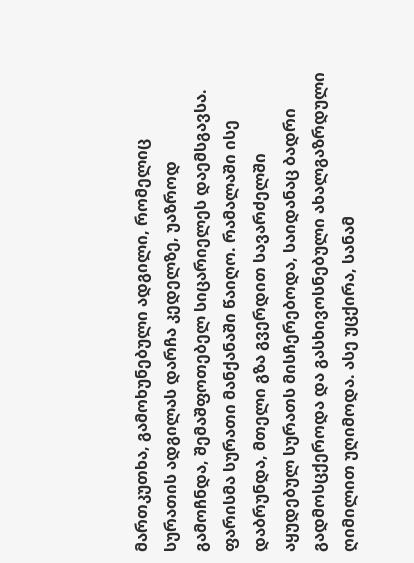მართკუთხა, გამოხუნებული ადგილი, რომელიც სურათის ადგილას დარჩა კედელზე, უაზროდ გამოჩნდა, შემაშფოთებელ სიცარიელეს დაემსგავსა.
ფარისმა სურათი მანქანაში წაიღო. რამალაში ისე დაბრუნდა, მთელი გზა გვერდით სავარძელში აყუდებულ სურათს მისჩერებოდა, საიდანაც ბადრი გადმოსცქეროდა და გასხივოსნებული ახალგაზრდული ღიმილით უღიმოდა. ასე უცქირა, სანამ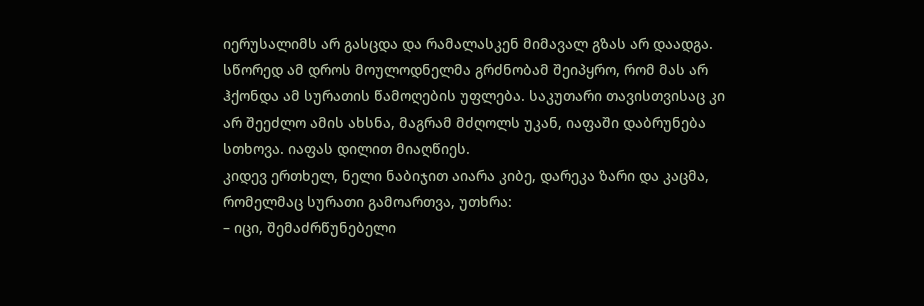იერუსალიმს არ გასცდა და რამალასკენ მიმავალ გზას არ დაადგა. სწორედ ამ დროს მოულოდნელმა გრძნობამ შეიპყრო, რომ მას არ ჰქონდა ამ სურათის წამოღების უფლება. საკუთარი თავისთვისაც კი არ შეეძლო ამის ახსნა, მაგრამ მძღოლს უკან, იაფაში დაბრუნება სთხოვა. იაფას დილით მიაღწიეს.
კიდევ ერთხელ, ნელი ნაბიჯით აიარა კიბე, დარეკა ზარი და კაცმა, რომელმაც სურათი გამოართვა, უთხრა:
– იცი, შემაძრწუნებელი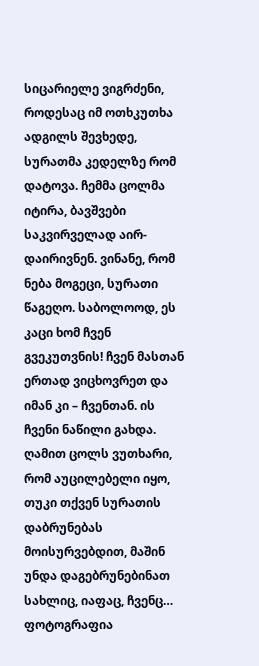სიცარიელე ვიგრძენი, როდესაც იმ ოთხკუთხა ადგილს შევხედე, სურათმა კედელზე რომ დატოვა. ჩემმა ცოლმა იტირა, ბავშვები საკვირველად აირ-დაირივნენ. ვინანე, რომ ნება მოგეცი, სურათი წაგეღო. საბოლოოდ, ეს კაცი ხომ ჩვენ გვეკუთვნის! ჩვენ მასთან ერთად ვიცხოვრეთ და იმან კი – ჩვენთან. ის ჩვენი ნაწილი გახდა. ღამით ცოლს ვუთხარი, რომ აუცილებელი იყო, თუკი თქვენ სურათის დაბრუნებას მოისურვებდით, მაშინ უნდა დაგებრუნებინათ სახლიც, იაფაც, ჩვენც… ფოტოგრაფია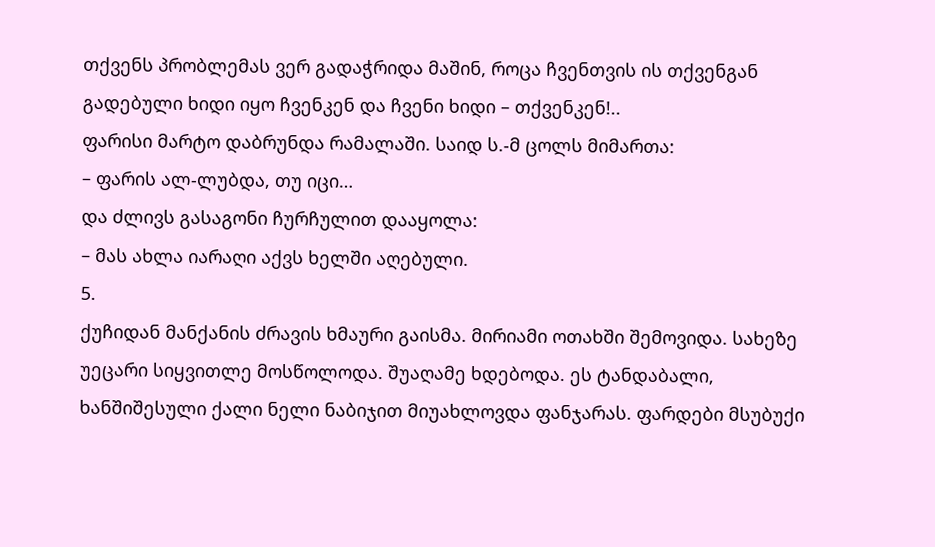თქვენს პრობლემას ვერ გადაჭრიდა მაშინ, როცა ჩვენთვის ის თქვენგან გადებული ხიდი იყო ჩვენკენ და ჩვენი ხიდი – თქვენკენ!..
ფარისი მარტო დაბრუნდა რამალაში. საიდ ს.-მ ცოლს მიმართა:
– ფარის ალ-ლუბდა, თუ იცი…
და ძლივს გასაგონი ჩურჩულით დააყოლა:
– მას ახლა იარაღი აქვს ხელში აღებული.
5.
ქუჩიდან მანქანის ძრავის ხმაური გაისმა. მირიამი ოთახში შემოვიდა. სახეზე უეცარი სიყვითლე მოსწოლოდა. შუაღამე ხდებოდა. ეს ტანდაბალი, ხანშიშესული ქალი ნელი ნაბიჯით მიუახლოვდა ფანჯარას. ფარდები მსუბუქი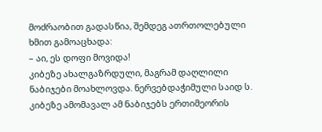მოძრაობით გადასწია, შემდეგ ათრთოლებული ხმით გამოაცხადა:
– აი, ეს დოფი მოვიდა!
კიბეზე ახალგაზრდული, მაგრამ დაღლილი ნაბიჯები მოახლოვდა. ნერვებდაჭიმული საიდ ს. კიბეზე ამომავალ ამ ნაბიჯებს ერთიმეორის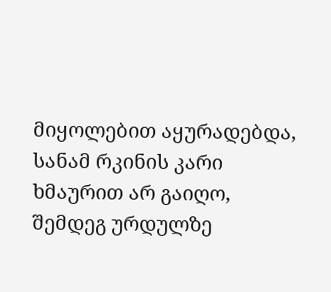მიყოლებით აყურადებდა, სანამ რკინის კარი ხმაურით არ გაიღო, შემდეგ ურდულზე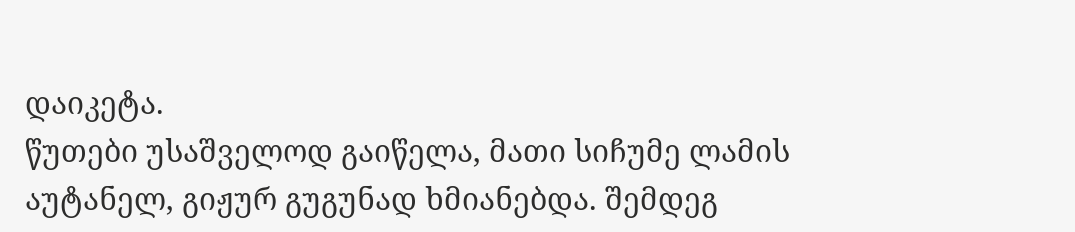დაიკეტა.
წუთები უსაშველოდ გაიწელა, მათი სიჩუმე ლამის აუტანელ, გიჟურ გუგუნად ხმიანებდა. შემდეგ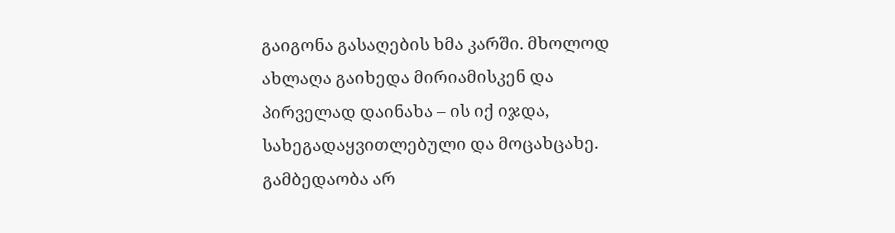გაიგონა გასაღების ხმა კარში. მხოლოდ ახლაღა გაიხედა მირიამისკენ და პირველად დაინახა – ის იქ იჯდა, სახეგადაყვითლებული და მოცახცახე. გამბედაობა არ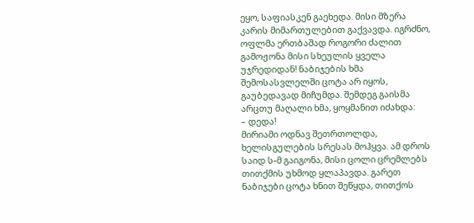ეყო, საფიასკენ გაეხედა. მისი მზერა კარის მიმართულებით გაქვავდა. იგრძნო, ოფლმა ერთბაშად როგორი ძალით გამოჟონა მისი სხეულის ყველა უჯრედიდან! ნაბიჯების ხმა შემოსასვლელში ცოტა არ იყოს, გაუბედავად მიჩუმდა. შემდეგ გაისმა არცთუ მაღალი ხმა, ყოყმანით იძახდა:
– დედა!
მირიამი ოდნავ შეთრთოლდა, ხელისგულების სრესას მოჰყვა. ამ დროს საიდ ს-მ გაიგონა, მისი ცოლი ცრემლებს თითქმის უხმოდ ყლაპავდა. გარეთ ნაბიჯები ცოტა ხნით შეწყდა, თითქოს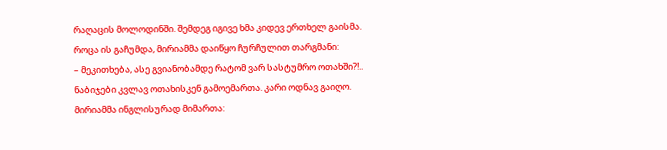რაღაცის მოლოდინში. შემდეგ იგივე ხმა კიდევ ერთხელ გაისმა. როცა ის გაჩუმდა, მირიამმა დაიწყო ჩურჩულით თარგმანი:
– მეკითხება, ასე გვიანობამდე რატომ ვარ სასტუმრო ოთახში?!..
ნაბიჯები კვლავ ოთახისკენ გამოემართა. კარი ოდნავ გაიღო. მირიამმა ინგლისურად მიმართა: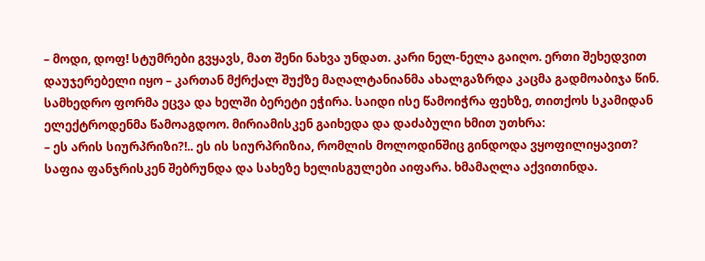– მოდი, დოფ! სტუმრები გვყავს, მათ შენი ნახვა უნდათ. კარი ნელ-ნელა გაიღო. ერთი შეხედვით დაუჯერებელი იყო – კართან მქრქალ შუქზე მაღალტანიანმა ახალგაზრდა კაცმა გადმოაბიჯა წინ. სამხედრო ფორმა ეცვა და ხელში ბერეტი ეჭირა. საიდი ისე წამოიჭრა ფეხზე, თითქოს სკამიდან ელექტროდენმა წამოაგდოო. მირიამისკენ გაიხედა და დაძაბული ხმით უთხრა:
– ეს არის სიურპრიზი?!.. ეს ის სიურპრიზია, რომლის მოლოდინშიც გინდოდა ვყოფილიყავით?
საფია ფანჯრისკენ შებრუნდა და სახეზე ხელისგულები აიფარა. ხმამაღლა აქვითინდა.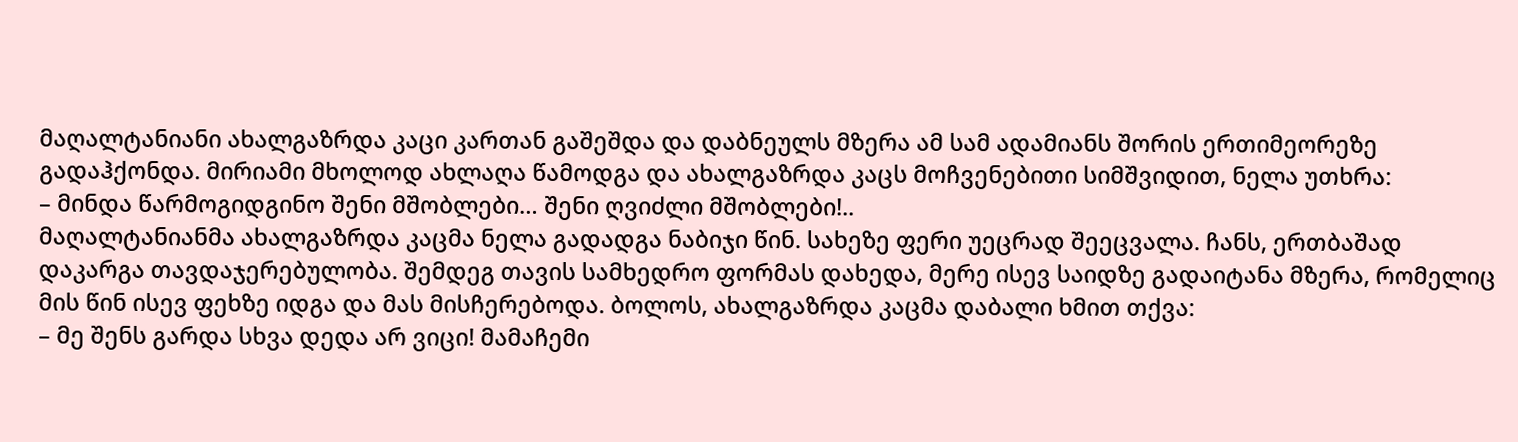მაღალტანიანი ახალგაზრდა კაცი კართან გაშეშდა და დაბნეულს მზერა ამ სამ ადამიანს შორის ერთიმეორეზე გადაჰქონდა. მირიამი მხოლოდ ახლაღა წამოდგა და ახალგაზრდა კაცს მოჩვენებითი სიმშვიდით, ნელა უთხრა:
– მინდა წარმოგიდგინო შენი მშობლები… შენი ღვიძლი მშობლები!..
მაღალტანიანმა ახალგაზრდა კაცმა ნელა გადადგა ნაბიჯი წინ. სახეზე ფერი უეცრად შეეცვალა. ჩანს, ერთბაშად დაკარგა თავდაჯერებულობა. შემდეგ თავის სამხედრო ფორმას დახედა, მერე ისევ საიდზე გადაიტანა მზერა, რომელიც მის წინ ისევ ფეხზე იდგა და მას მისჩერებოდა. ბოლოს, ახალგაზრდა კაცმა დაბალი ხმით თქვა:
– მე შენს გარდა სხვა დედა არ ვიცი! მამაჩემი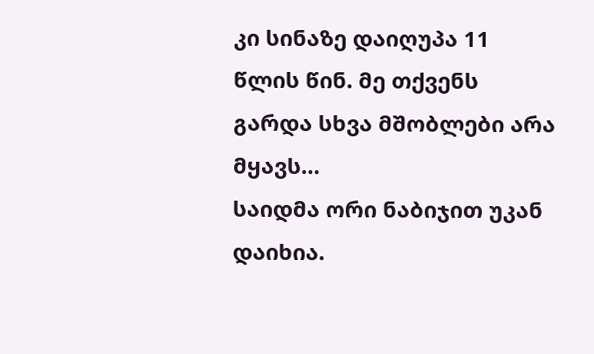კი სინაზე დაიღუპა 11 წლის წინ. მე თქვენს გარდა სხვა მშობლები არა მყავს…
საიდმა ორი ნაბიჯით უკან დაიხია.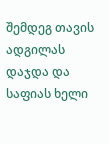შემდეგ თავის ადგილას დაჯდა და საფიას ხელი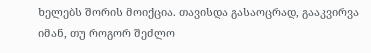ხელებს შორის მოიქცია. თავისდა გასაოცრად, გააკვირვა იმან, თუ როგორ შეძლო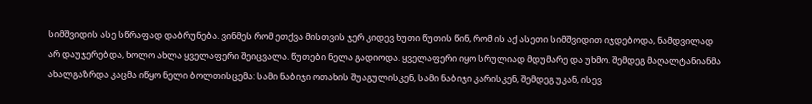სიმშვიდის ასე სწრაფად დაბრუნება. ვინმეს რომ ეთქვა მისთვის ჯერ კიდევ ხუთი წუთის წინ, რომ ის აქ ასეთი სიმშვიდით იჯდებოდა, ნამდვილად არ დაუჯერებდა, ხოლო ახლა ყველაფერი შეიცვალა. წუთები ნელა გადიოდა. ყველაფერი იყო სრულიად მდუმარე და უხმო. შემდეგ მაღალტანიანმა ახალგაზრდა კაცმა იწყო ნელი ბოლთისცემა: სამი ნაბიჯი ოთახის შუაგულისკენ, სამი ნაბიჯი კარისკენ, შემდეგ უკან, ისევ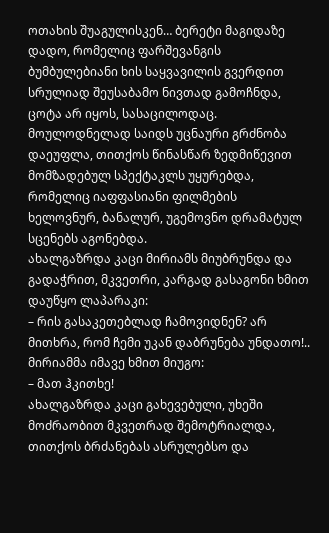ოთახის შუაგულისკენ… ბერეტი მაგიდაზე დადო, რომელიც ფარშევანგის ბუმბულებიანი ხის საყვავილის გვერდით სრულიად შეუსაბამო ნივთად გამოჩნდა, ცოტა არ იყოს, სასაცილოდაც. მოულოდნელად საიდს უცნაური გრძნობა დაეუფლა, თითქოს წინასწარ ზედმიწევით მომზადებულ სპექტაკლს უყურებდა, რომელიც იაფფასიანი ფილმების ხელოვნურ, ბანალურ, უგემოვნო დრამატულ სცენებს აგონებდა.
ახალგაზრდა კაცი მირიამს მიუბრუნდა და გადაჭრით, მკვეთრი, კარგად გასაგონი ხმით დაუწყო ლაპარაკი:
– რის გასაკეთებლად ჩამოვიდნენ? არ მითხრა, რომ ჩემი უკან დაბრუნება უნდათო!..
მირიამმა იმავე ხმით მიუგო:
– მათ ჰკითხე!
ახალგაზრდა კაცი გახევებული, უხეში მოძრაობით მკვეთრად შემოტრიალდა, თითქოს ბრძანებას ასრულებსო და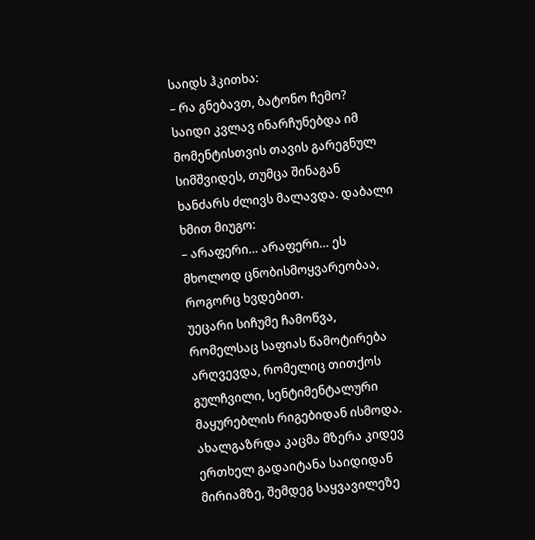საიდს ჰკითხა:
– რა გნებავთ, ბატონო ჩემო?
საიდი კვლავ ინარჩუნებდა იმ მომენტისთვის თავის გარეგნულ სიმშვიდეს, თუმცა შინაგან ხანძარს ძლივს მალავდა. დაბალი ხმით მიუგო:
– არაფერი… არაფერი… ეს მხოლოდ ცნობისმოყვარეობაა, როგორც ხვდებით.
უეცარი სიჩუმე ჩამოწვა, რომელსაც საფიას წამოტირება არღვევდა, რომელიც თითქოს გულჩვილი, სენტიმენტალური მაყურებლის რიგებიდან ისმოდა.
ახალგაზრდა კაცმა მზერა კიდევ ერთხელ გადაიტანა საიდიდან მირიამზე, შემდეგ საყვავილეზე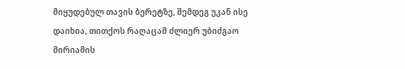მიყუდებულ თავის ბერეტზე, შემდეგ უკან ისე დაიხია, თითქოს რაღაცამ ძლიერ უბიძგაო მირიამის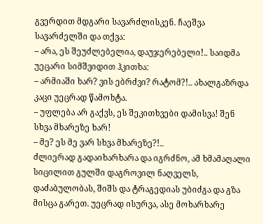გვერდით მდგარი სავარძლისკენ. ჩაეშვა სავარძელში და თქვა:
– არა, ეს შეუძლებელია, დაუჯერებელი!.. საიდმა უეცარი სიმშვიდით ჰკითხა:
– არმიაში ხარ? ვის ებრძვი? რატომ?!.. ახალგაზრდა კაცი უეცრად წამოხტა.
– უფლება არ გაქვს, ეს შეკითხვები დამისვა! შენ სხვა მხარეზე ხარ!
– მე? ეს მე ვარ სხვა მხარეზე?!..
ძლიერად გადაიხარხარა და იგრძნო, ამ ხმამაღალი სიცილით გულში დაგროვილ ნაღველს, დაძაბულობას, შიშს და ტრაგედიას უბიძგა და გზა მისცა გარეთ. უეცრად ისურვა, ასე მოხარხარე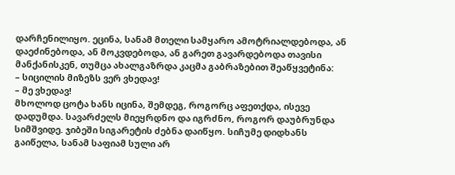დარჩენილიყო. ეცინა, სანამ მთელი სამყარო ამოტრიალდებოდა, ან დაეძინებოდა, ან მოკვდებოდა, ან გარეთ გავარდებოდა თავისი მანქანისკენ, თუმცა ახალგაზრდა კაცმა გაბრაზებით შეაწყვეტინა:
– სიცილის მიზეზს ვერ ვხედავ!
– მე ვხედავ!
მხოლოდ ცოტა ხანს იცინა, შემდეგ, როგორც აფეთქდა, ისევე დადუმდა. სავარძელს მიეყრდნო და იგრძნო, როგორ დაუბრუნდა სიმშვიდე. ჯიბეში სიგარეტის ძებნა დაიწყო. სიჩუმე დიდხანს გაიწელა, სანამ საფიამ სული არ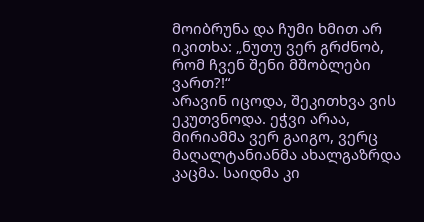მოიბრუნა და ჩუმი ხმით არ იკითხა: „ნუთუ ვერ გრძნობ, რომ ჩვენ შენი მშობლები ვართ?!“
არავინ იცოდა, შეკითხვა ვის ეკუთვნოდა. ეჭვი არაა, მირიამმა ვერ გაიგო, ვერც მაღალტანიანმა ახალგაზრდა კაცმა. საიდმა კი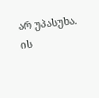არ უპასუხა. ის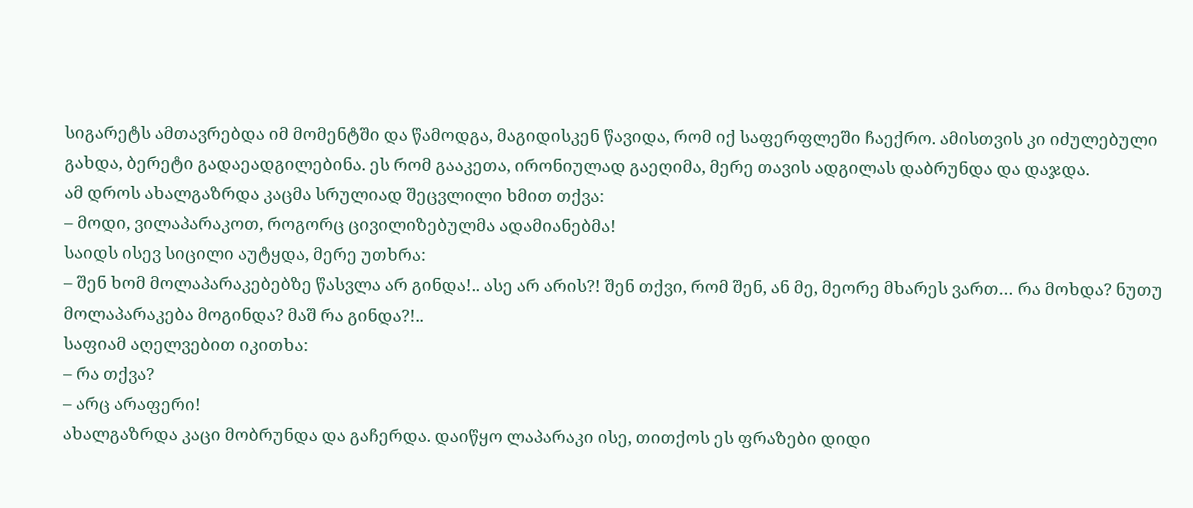სიგარეტს ამთავრებდა იმ მომენტში და წამოდგა, მაგიდისკენ წავიდა, რომ იქ საფერფლეში ჩაექრო. ამისთვის კი იძულებული გახდა, ბერეტი გადაეადგილებინა. ეს რომ გააკეთა, ირონიულად გაეღიმა, მერე თავის ადგილას დაბრუნდა და დაჯდა.
ამ დროს ახალგაზრდა კაცმა სრულიად შეცვლილი ხმით თქვა:
– მოდი, ვილაპარაკოთ, როგორც ცივილიზებულმა ადამიანებმა!
საიდს ისევ სიცილი აუტყდა, მერე უთხრა:
– შენ ხომ მოლაპარაკებებზე წასვლა არ გინდა!.. ასე არ არის?! შენ თქვი, რომ შენ, ან მე, მეორე მხარეს ვართ… რა მოხდა? ნუთუ მოლაპარაკება მოგინდა? მაშ რა გინდა?!..
საფიამ აღელვებით იკითხა:
– რა თქვა?
– არც არაფერი!
ახალგაზრდა კაცი მობრუნდა და გაჩერდა. დაიწყო ლაპარაკი ისე, თითქოს ეს ფრაზები დიდი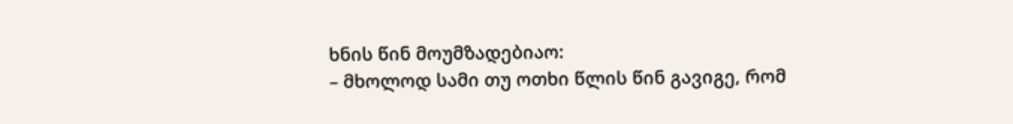ხნის წინ მოუმზადებიაო:
– მხოლოდ სამი თუ ოთხი წლის წინ გავიგე, რომ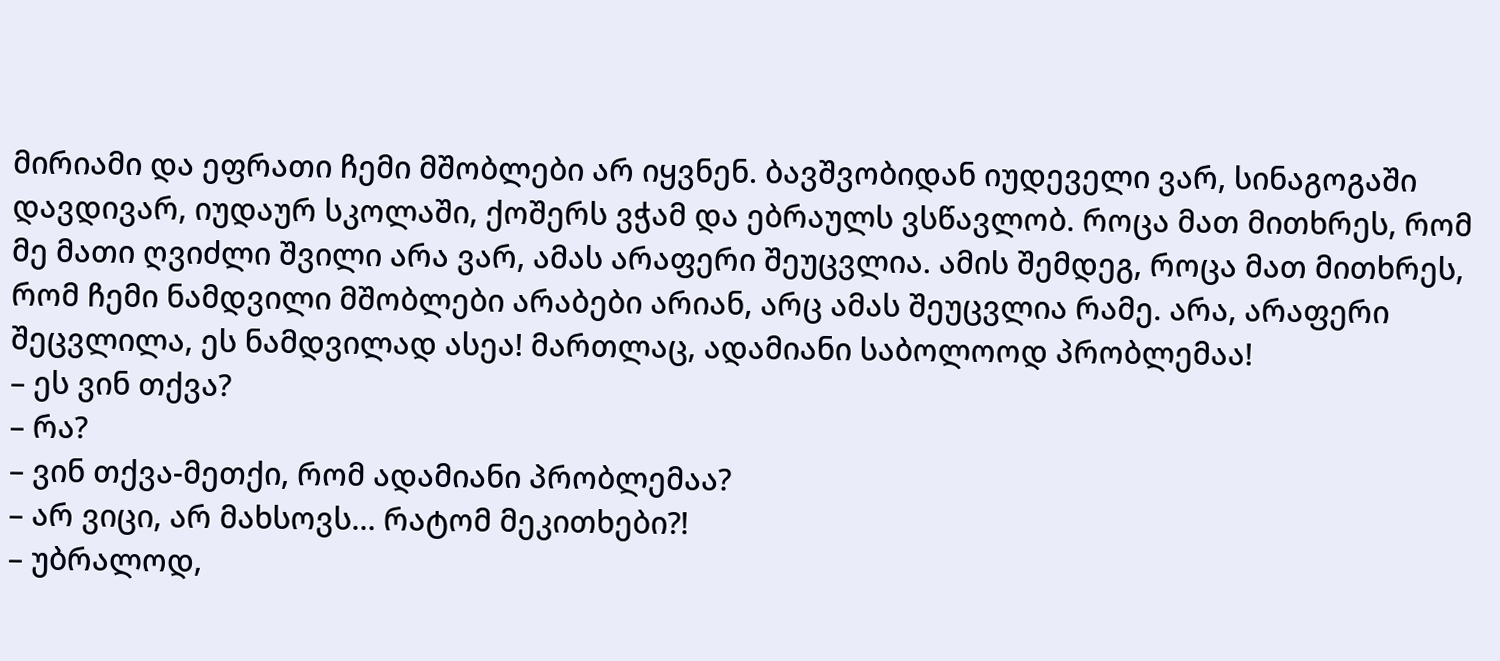მირიამი და ეფრათი ჩემი მშობლები არ იყვნენ. ბავშვობიდან იუდეველი ვარ, სინაგოგაში დავდივარ, იუდაურ სკოლაში, ქოშერს ვჭამ და ებრაულს ვსწავლობ. როცა მათ მითხრეს, რომ მე მათი ღვიძლი შვილი არა ვარ, ამას არაფერი შეუცვლია. ამის შემდეგ, როცა მათ მითხრეს, რომ ჩემი ნამდვილი მშობლები არაბები არიან, არც ამას შეუცვლია რამე. არა, არაფერი შეცვლილა, ეს ნამდვილად ასეა! მართლაც, ადამიანი საბოლოოდ პრობლემაა!
– ეს ვინ თქვა?
– რა?
– ვინ თქვა-მეთქი, რომ ადამიანი პრობლემაა?
– არ ვიცი, არ მახსოვს… რატომ მეკითხები?!
– უბრალოდ,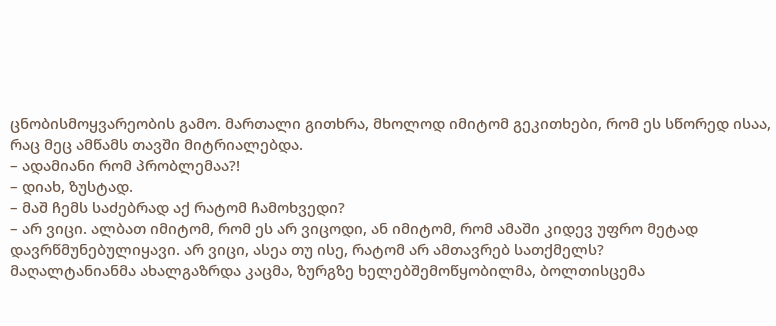ცნობისმოყვარეობის გამო. მართალი გითხრა, მხოლოდ იმიტომ გეკითხები, რომ ეს სწორედ ისაა, რაც მეც ამწამს თავში მიტრიალებდა.
– ადამიანი რომ პრობლემაა?!
– დიახ, ზუსტად.
– მაშ ჩემს საძებრად აქ რატომ ჩამოხვედი?
– არ ვიცი. ალბათ იმიტომ, რომ ეს არ ვიცოდი, ან იმიტომ, რომ ამაში კიდევ უფრო მეტად დავრწმუნებულიყავი. არ ვიცი, ასეა თუ ისე, რატომ არ ამთავრებ სათქმელს?
მაღალტანიანმა ახალგაზრდა კაცმა, ზურგზე ხელებშემოწყობილმა, ბოლთისცემა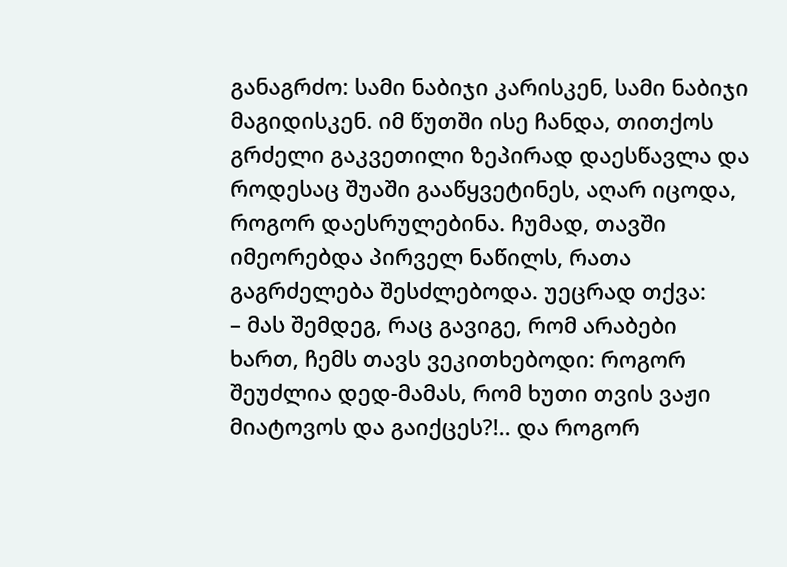განაგრძო: სამი ნაბიჯი კარისკენ, სამი ნაბიჯი მაგიდისკენ. იმ წუთში ისე ჩანდა, თითქოს გრძელი გაკვეთილი ზეპირად დაესწავლა და როდესაც შუაში გააწყვეტინეს, აღარ იცოდა, როგორ დაესრულებინა. ჩუმად, თავში იმეორებდა პირველ ნაწილს, რათა გაგრძელება შესძლებოდა. უეცრად თქვა:
– მას შემდეგ, რაც გავიგე, რომ არაბები ხართ, ჩემს თავს ვეკითხებოდი: როგორ შეუძლია დედ-მამას, რომ ხუთი თვის ვაჟი მიატოვოს და გაიქცეს?!.. და როგორ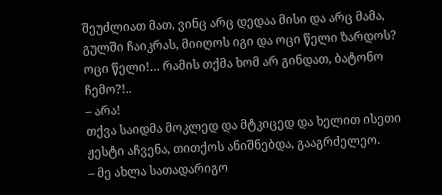შეუძლიათ მათ, ვინც არც დედაა მისი და არც მამა, გულში ჩაიკრას, მიიღოს იგი და ოცი წელი ზარდოს? ოცი წელი!… რამის თქმა ხომ არ გინდათ, ბატონო ჩემო?!..
– არა!
თქვა საიდმა მოკლედ და მტკიცედ და ხელით ისეთი ჟესტი აჩვენა, თითქოს ანიშნებდა, გააგრძელეო.
– მე ახლა სათადარიგო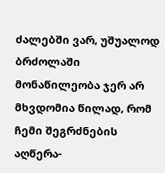ძალებში ვარ, უშუალოდ ბრძოლაში მონაწილეობა ჯერ არ მხვდომია წილად, რომ ჩემი შეგრძნების აღწერა-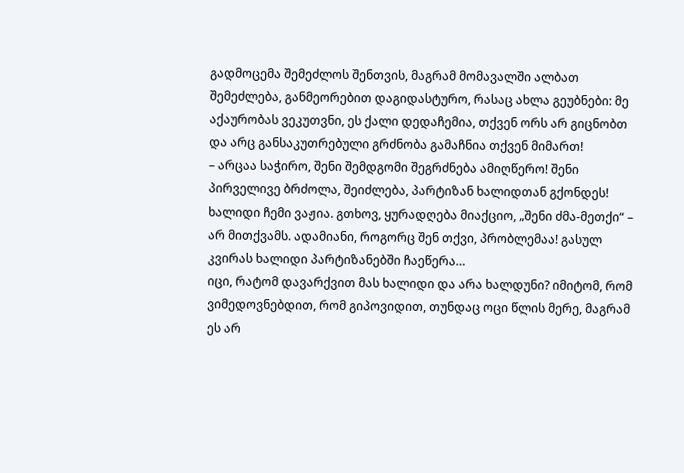გადმოცემა შემეძლოს შენთვის, მაგრამ მომავალში ალბათ შემეძლება, განმეორებით დაგიდასტურო, რასაც ახლა გეუბნები: მე აქაურობას ვეკუთვნი, ეს ქალი დედაჩემია, თქვენ ორს არ გიცნობთ და არც განსაკუთრებული გრძნობა გამაჩნია თქვენ მიმართ!
– არცაა საჭირო, შენი შემდგომი შეგრძნება ამიღწერო! შენი პირველივე ბრძოლა, შეიძლება, პარტიზან ხალიდთან გქონდეს! ხალიდი ჩემი ვაჟია. გთხოვ, ყურადღება მიაქციო, „შენი ძმა-მეთქი“ – არ მითქვამს. ადამიანი, როგორც შენ თქვი, პრობლემაა! გასულ კვირას ხალიდი პარტიზანებში ჩაეწერა…
იცი, რატომ დავარქვით მას ხალიდი და არა ხალდუნი? იმიტომ, რომ ვიმედოვნებდით, რომ გიპოვიდით, თუნდაც ოცი წლის მერე, მაგრამ ეს არ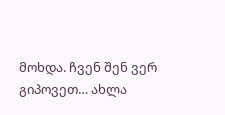მოხდა. ჩვენ შენ ვერ გიპოვეთ… ახლა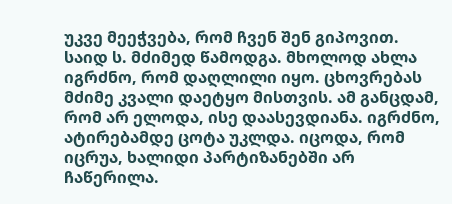უკვე მეეჭვება, რომ ჩვენ შენ გიპოვით.
საიდ ს. მძიმედ წამოდგა. მხოლოდ ახლა იგრძნო, რომ დაღლილი იყო. ცხოვრებას მძიმე კვალი დაეტყო მისთვის. ამ განცდამ, რომ არ ელოდა, ისე დაასევდიანა. იგრძნო, ატირებამდე ცოტა უკლდა. იცოდა, რომ იცრუა, ხალიდი პარტიზანებში არ ჩაწერილა.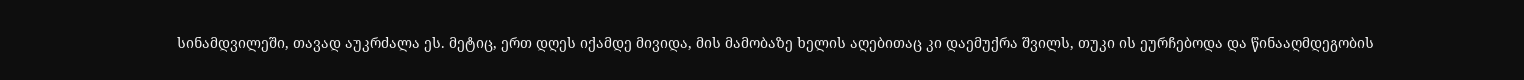სინამდვილეში, თავად აუკრძალა ეს. მეტიც, ერთ დღეს იქამდე მივიდა, მის მამობაზე ხელის აღებითაც კი დაემუქრა შვილს, თუკი ის ეურჩებოდა და წინააღმდეგობის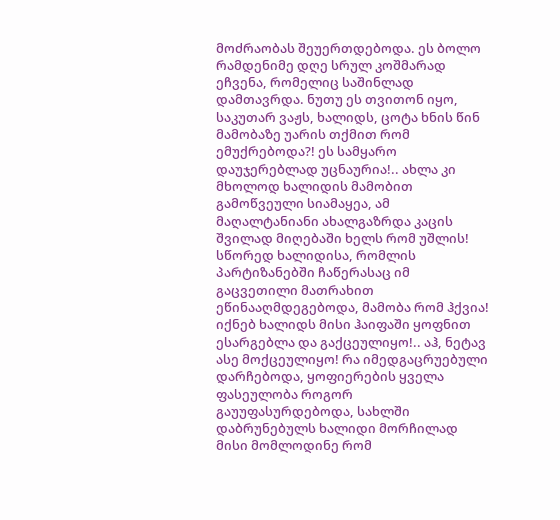მოძრაობას შეუერთდებოდა. ეს ბოლო რამდენიმე დღე სრულ კოშმარად ეჩვენა, რომელიც საშინლად დამთავრდა. ნუთუ ეს თვითონ იყო, საკუთარ ვაჟს, ხალიდს, ცოტა ხნის წინ მამობაზე უარის თქმით რომ ემუქრებოდა?! ეს სამყარო დაუჯერებლად უცნაურია!.. ახლა კი მხოლოდ ხალიდის მამობით გამოწვეული სიამაყეა, ამ მაღალტანიანი ახალგაზრდა კაცის შვილად მიღებაში ხელს რომ უშლის! სწორედ ხალიდისა, რომლის პარტიზანებში ჩაწერასაც იმ გაცვეთილი მათრახით ეწინააღმდეგებოდა, მამობა რომ ჰქვია! იქნებ ხალიდს მისი ჰაიფაში ყოფნით ესარგებლა და გაქცეულიყო!.. აჰ, ნეტავ ასე მოქცეულიყო! რა იმედგაცრუებული დარჩებოდა, ყოფიერების ყველა ფასეულობა როგორ გაუუფასურდებოდა, სახლში დაბრუნებულს ხალიდი მორჩილად მისი მომლოდინე რომ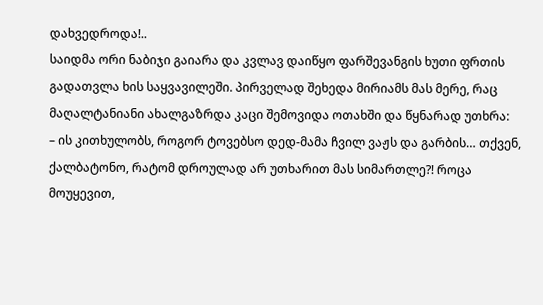დახვედროდა!..
საიდმა ორი ნაბიჯი გაიარა და კვლავ დაიწყო ფარშევანგის ხუთი ფრთის გადათვლა ხის საყვავილეში. პირველად შეხედა მირიამს მას მერე, რაც მაღალტანიანი ახალგაზრდა კაცი შემოვიდა ოთახში და წყნარად უთხრა:
– ის კითხულობს, როგორ ტოვებსო დედ-მამა ჩვილ ვაჟს და გარბის… თქვენ, ქალბატონო, რატომ დროულად არ უთხარით მას სიმართლე?! როცა მოუყევით,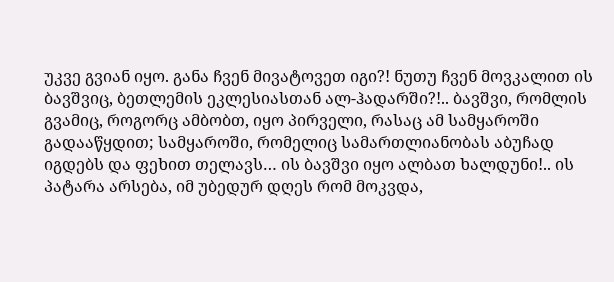უკვე გვიან იყო. განა ჩვენ მივატოვეთ იგი?! ნუთუ ჩვენ მოვკალით ის ბავშვიც, ბეთლემის ეკლესიასთან ალ-ჰადარში?!.. ბავშვი, რომლის გვამიც, როგორც ამბობთ, იყო პირველი, რასაც ამ სამყაროში გადააწყდით; სამყაროში, რომელიც სამართლიანობას აბუჩად იგდებს და ფეხით თელავს… ის ბავშვი იყო ალბათ ხალდუნი!.. ის პატარა არსება, იმ უბედურ დღეს რომ მოკვდა,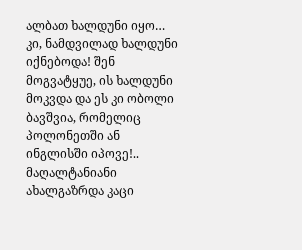ალბათ ხალდუნი იყო… კი, ნამდვილად ხალდუნი იქნებოდა! შენ მოგვატყუე, ის ხალდუნი მოკვდა და ეს კი ობოლი ბავშვია, რომელიც პოლონეთში ან ინგლისში იპოვე!..
მაღალტანიანი ახალგაზრდა კაცი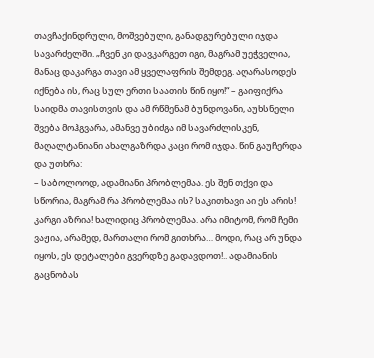თავჩაქინდრული, მოშვებული, განადგურებული იჯდა სავარძელში. „ჩვენ კი დავკარგეთ იგი, მაგრამ უეჭველია, მანაც დაკარგა თავი ამ ყველაფრის შემდეგ. აღარასოდეს იქნება ის, რაც სულ ერთი საათის წინ იყო!“ – გაიფიქრა საიდმა თავისთვის და ამ რწმენამ ბუნდოვანი, აუხსნელი შვება მოჰგვარა, ამანვე უბიძგა იმ სავარძლისკენ, მაღალტანიანი ახალგაზრდა კაცი რომ იჯდა. წინ გაუჩერდა და უთხრა:
– საბოლოოდ, ადამიანი პრობლემაა. ეს შენ თქვი და სწორია, მაგრამ რა პრობლემაა ის? საკითხავი აი ეს არის! კარგი აზრია! ხალიდიც პრობლემაა. არა იმიტომ, რომ ჩემი ვაჟია, არამედ, მართალი რომ გითხრა… მოდი, რაც არ უნდა იყოს, ეს დეტალები გვერდზე გადავდოთ!.. ადამიანის გაცნობას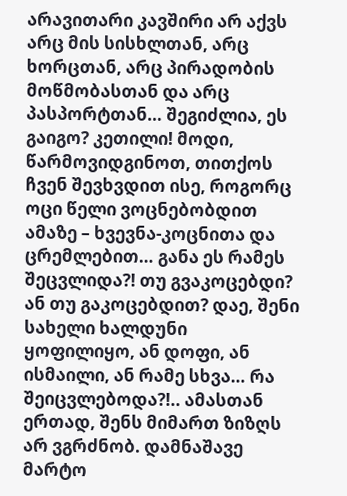არავითარი კავშირი არ აქვს არც მის სისხლთან, არც ხორცთან, არც პირადობის მოწმობასთან და არც პასპორტთან… შეგიძლია, ეს გაიგო? კეთილი! მოდი, წარმოვიდგინოთ, თითქოს ჩვენ შევხვდით ისე, როგორც ოცი წელი ვოცნებობდით ამაზე – ხვევნა-კოცნითა და ცრემლებით… განა ეს რამეს შეცვლიდა?! თუ გვაკოცებდი? ან თუ გაკოცებდით? დაე, შენი სახელი ხალდუნი ყოფილიყო, ან დოფი, ან ისმაილი, ან რამე სხვა… რა შეიცვლებოდა?!.. ამასთან ერთად, შენს მიმართ ზიზღს არ ვგრძნობ. დამნაშავე მარტო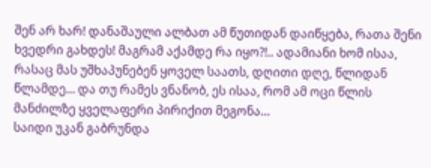შენ არ ხარ! დანაშაული ალბათ ამ წუთიდან დაიწყება, რათა შენი ხვედრი გახდეს! მაგრამ აქამდე რა იყო?!.. ადამიანი ხომ ისაა, რასაც მას უშხაპუნებენ ყოველ საათს, დღითი დღე, წლიდან წლამდე… და თუ რამეს ვნანობ, ეს ისაა, რომ ამ ოცი წლის მანძილზე ყველაფერი პირიქით მეგონა…
საიდი უკან გაბრუნდა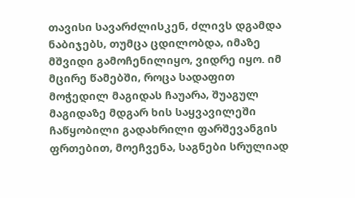თავისი სავარძლისკენ, ძლივს დგამდა ნაბიჯებს, თუმცა ცდილობდა, იმაზე მშვიდი გამოჩენილიყო, ვიდრე იყო. იმ მცირე წამებში, როცა სადაფით მოჭედილ მაგიდას ჩაუარა, შუაგულ მაგიდაზე მდგარ ხის საყვავილეში ჩაწყობილი გადახრილი ფარშევანგის ფრთებით, მოეჩვენა, საგნები სრულიად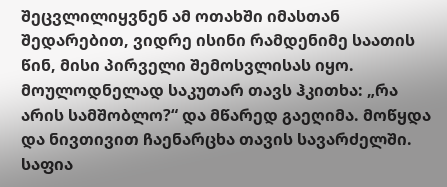შეცვლილიყვნენ ამ ოთახში იმასთან შედარებით, ვიდრე ისინი რამდენიმე საათის წინ, მისი პირველი შემოსვლისას იყო. მოულოდნელად საკუთარ თავს ჰკითხა: „რა არის სამშობლო?“ და მწარედ გაეღიმა. მოწყდა და ნივთივით ჩაენარცხა თავის სავარძელში. საფია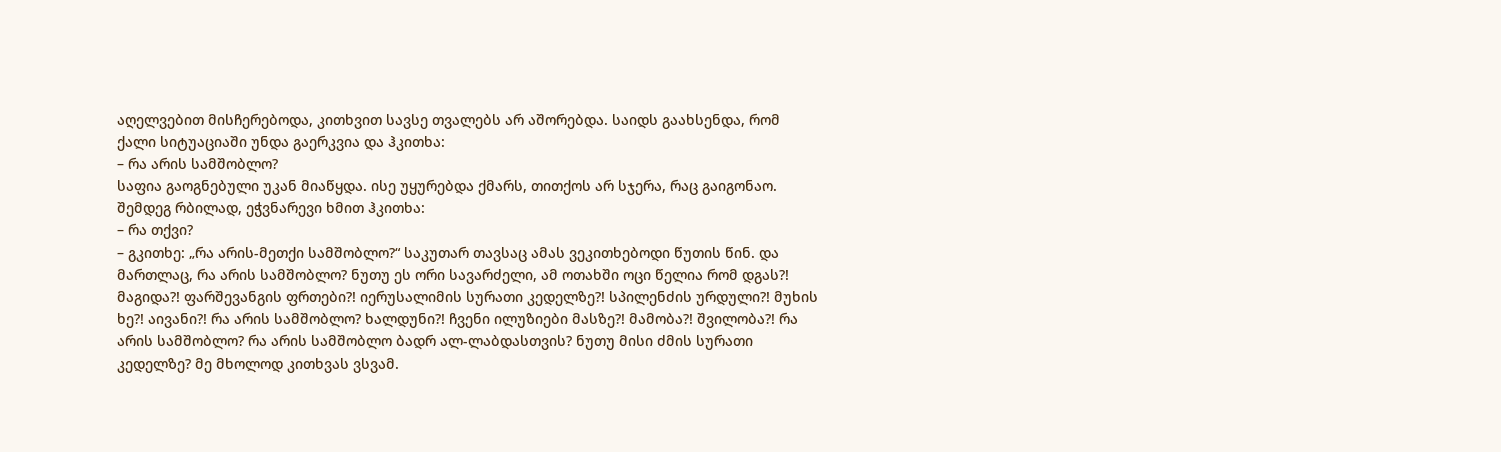აღელვებით მისჩერებოდა, კითხვით სავსე თვალებს არ აშორებდა. საიდს გაახსენდა, რომ ქალი სიტუაციაში უნდა გაერკვია და ჰკითხა:
– რა არის სამშობლო?
საფია გაოგნებული უკან მიაწყდა. ისე უყურებდა ქმარს, თითქოს არ სჯერა, რაც გაიგონაო. შემდეგ რბილად, ეჭვნარევი ხმით ჰკითხა:
– რა თქვი?
– გკითხე: „რა არის-მეთქი სამშობლო?“ საკუთარ თავსაც ამას ვეკითხებოდი წუთის წინ. და მართლაც, რა არის სამშობლო? ნუთუ ეს ორი სავარძელი, ამ ოთახში ოცი წელია რომ დგას?! მაგიდა?! ფარშევანგის ფრთები?! იერუსალიმის სურათი კედელზე?! სპილენძის ურდული?! მუხის ხე?! აივანი?! რა არის სამშობლო? ხალდუნი?! ჩვენი ილუზიები მასზე?! მამობა?! შვილობა?! რა არის სამშობლო? რა არის სამშობლო ბადრ ალ-ლაბდასთვის? ნუთუ მისი ძმის სურათი კედელზე? მე მხოლოდ კითხვას ვსვამ.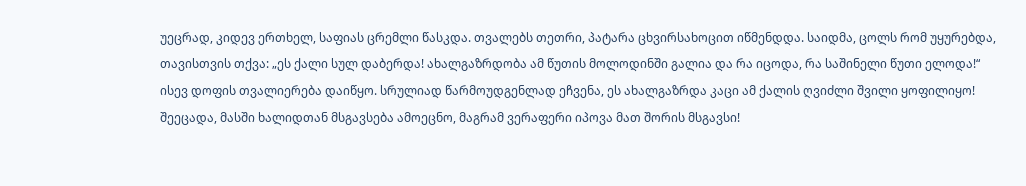უეცრად, კიდევ ერთხელ, საფიას ცრემლი წასკდა. თვალებს თეთრი, პატარა ცხვირსახოცით იწმენდდა. საიდმა, ცოლს რომ უყურებდა, თავისთვის თქვა: „ეს ქალი სულ დაბერდა! ახალგაზრდობა ამ წუთის მოლოდინში გალია და რა იცოდა, რა საშინელი წუთი ელოდა!“
ისევ დოფის თვალიერება დაიწყო. სრულიად წარმოუდგენლად ეჩვენა, ეს ახალგაზრდა კაცი ამ ქალის ღვიძლი შვილი ყოფილიყო! შეეცადა, მასში ხალიდთან მსგავსება ამოეცნო, მაგრამ ვერაფერი იპოვა მათ შორის მსგავსი!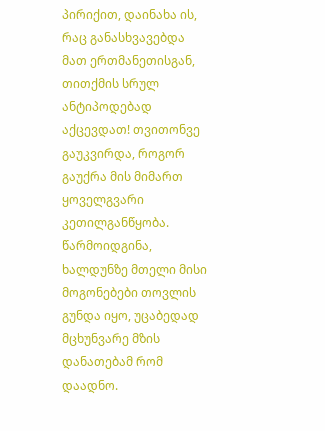პირიქით, დაინახა ის, რაც განასხვავებდა მათ ერთმანეთისგან, თითქმის სრულ ანტიპოდებად აქცევდათ! თვითონვე გაუკვირდა, როგორ გაუქრა მის მიმართ ყოველგვარი კეთილგანწყობა. წარმოიდგინა, ხალდუნზე მთელი მისი მოგონებები თოვლის გუნდა იყო, უცაბედად მცხუნვარე მზის დანათებამ რომ დაადნო.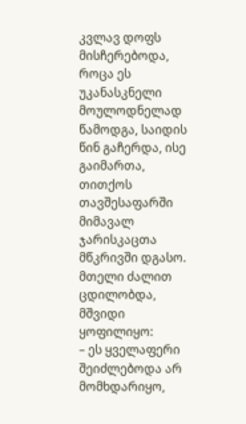კვლავ დოფს მისჩერებოდა, როცა ეს უკანასკნელი მოულოდნელად წამოდგა, საიდის წინ გაჩერდა, ისე გაიმართა, თითქოს თავშესაფარში მიმავალ ჯარისკაცთა მწკრივში დგასო. მთელი ძალით ცდილობდა, მშვიდი ყოფილიყო:
– ეს ყველაფერი შეიძლებოდა არ მომხდარიყო,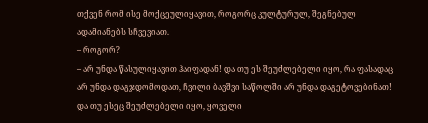თქვენ რომ ისე მოქცეულიყავით, როგორც კულტურულ, შეგნებულ ადამიანებს სჩვევიათ.
– როგორ?
– არ უნდა წასულიყავით ჰაიფადან! და თუ ეს შეუძლებელი იყო, რა ფასადაც არ უნდა დაგჯდომოდათ, ჩვილი ბავშვი საწოლში არ უნდა დაგეტოვებინათ! და თუ ესეც შეუძლებელი იყო, ყოველი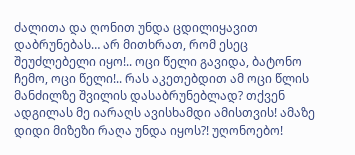ძალითა და ღონით უნდა ცდილიყავით დაბრუნებას… არ მითხრათ, რომ ესეც შეუძლებელი იყო!.. ოცი წელი გავიდა, ბატონო ჩემო, ოცი წელი!.. რას აკეთებდით ამ ოცი წლის მანძილზე შვილის დასაბრუნებლად? თქვენ ადგილას მე იარაღს ავისხამდი ამისთვის! ამაზე დიდი მიზეზი რაღა უნდა იყოს?! უღონოებო!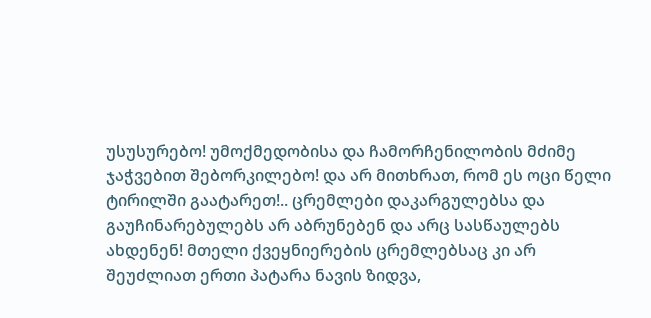უსუსურებო! უმოქმედობისა და ჩამორჩენილობის მძიმე ჯაჭვებით შებორკილებო! და არ მითხრათ, რომ ეს ოცი წელი ტირილში გაატარეთ!.. ცრემლები დაკარგულებსა და გაუჩინარებულებს არ აბრუნებენ და არც სასწაულებს ახდენენ! მთელი ქვეყნიერების ცრემლებსაც კი არ შეუძლიათ ერთი პატარა ნავის ზიდვა,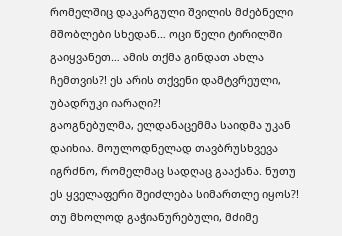რომელშიც დაკარგული შვილის მძებნელი მშობლები სხედან… ოცი წელი ტირილში გაიყვანეთ… ამის თქმა გინდათ ახლა ჩემთვის?! ეს არის თქვენი დამტვრეული, უბადრუკი იარაღი?!
გაოგნებულმა, ელდანაცემმა საიდმა უკან დაიხია. მოულოდნელად თავბრუსხვევა იგრძნო, რომელმაც სადღაც გააქანა. ნუთუ ეს ყველაფერი შეიძლება სიმართლე იყოს?! თუ მხოლოდ გაჭიანურებული, მძიმე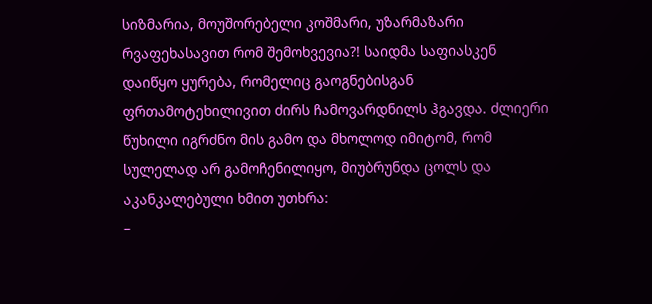სიზმარია, მოუშორებელი კოშმარი, უზარმაზარი რვაფეხასავით რომ შემოხვევია?! საიდმა საფიასკენ დაიწყო ყურება, რომელიც გაოგნებისგან ფრთამოტეხილივით ძირს ჩამოვარდნილს ჰგავდა. ძლიერი წუხილი იგრძნო მის გამო და მხოლოდ იმიტომ, რომ სულელად არ გამოჩენილიყო, მიუბრუნდა ცოლს და აკანკალებული ხმით უთხრა:
–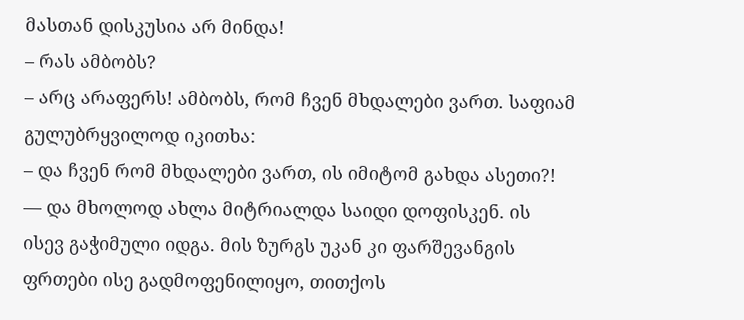მასთან დისკუსია არ მინდა!
– რას ამბობს?
– არც არაფერს! ამბობს, რომ ჩვენ მხდალები ვართ. საფიამ გულუბრყვილოდ იკითხა:
– და ჩვენ რომ მხდალები ვართ, ის იმიტომ გახდა ასეთი?! — და მხოლოდ ახლა მიტრიალდა საიდი დოფისკენ. ის ისევ გაჭიმული იდგა. მის ზურგს უკან კი ფარშევანგის ფრთები ისე გადმოფენილიყო, თითქოს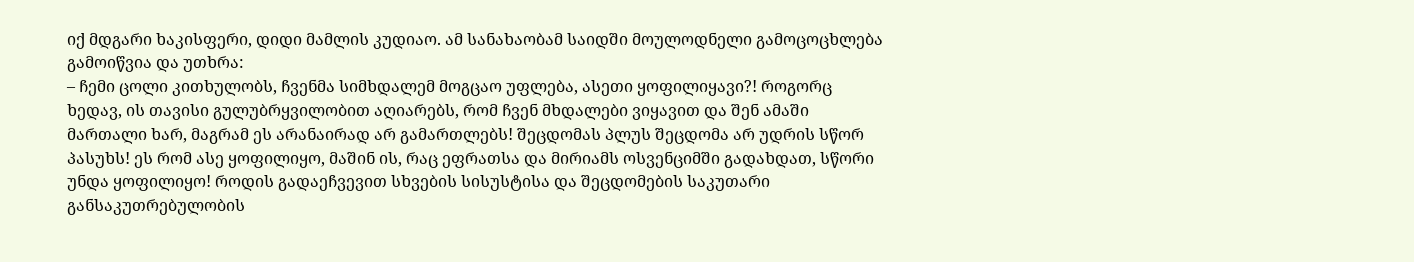იქ მდგარი ხაკისფერი, დიდი მამლის კუდიაო. ამ სანახაობამ საიდში მოულოდნელი გამოცოცხლება გამოიწვია და უთხრა:
– ჩემი ცოლი კითხულობს, ჩვენმა სიმხდალემ მოგცაო უფლება, ასეთი ყოფილიყავი?! როგორც ხედავ, ის თავისი გულუბრყვილობით აღიარებს, რომ ჩვენ მხდალები ვიყავით და შენ ამაში მართალი ხარ, მაგრამ ეს არანაირად არ გამართლებს! შეცდომას პლუს შეცდომა არ უდრის სწორ პასუხს! ეს რომ ასე ყოფილიყო, მაშინ ის, რაც ეფრათსა და მირიამს ოსვენციმში გადახდათ, სწორი უნდა ყოფილიყო! როდის გადაეჩვევით სხვების სისუსტისა და შეცდომების საკუთარი განსაკუთრებულობის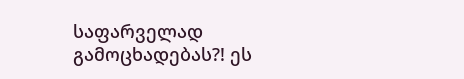საფარველად გამოცხადებას?! ეს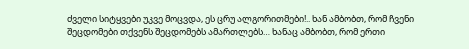ძველი სიტყვები უკვე მოცვდა, ეს ცრუ ალგორითმები!.. ხან ამბობთ, რომ ჩვენი შეცდომები თქვენს შეცდომებს ამართლებს… ხანაც ამბობთ, რომ ერთი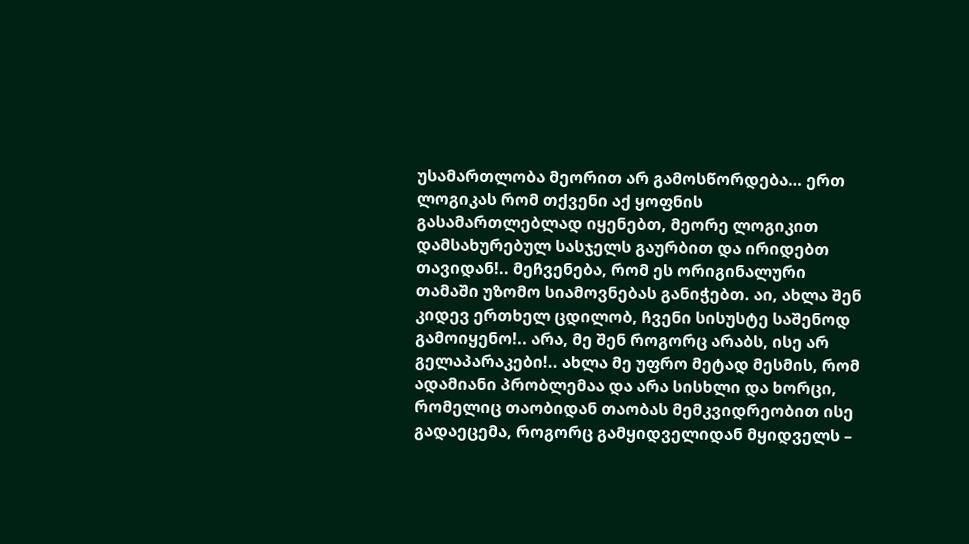უსამართლობა მეორით არ გამოსწორდება… ერთ ლოგიკას რომ თქვენი აქ ყოფნის გასამართლებლად იყენებთ, მეორე ლოგიკით დამსახურებულ სასჯელს გაურბით და ირიდებთ თავიდან!.. მეჩვენება, რომ ეს ორიგინალური თამაში უზომო სიამოვნებას განიჭებთ. აი, ახლა შენ კიდევ ერთხელ ცდილობ, ჩვენი სისუსტე საშენოდ გამოიყენო!.. არა, მე შენ როგორც არაბს, ისე არ გელაპარაკები!.. ახლა მე უფრო მეტად მესმის, რომ ადამიანი პრობლემაა და არა სისხლი და ხორცი, რომელიც თაობიდან თაობას მემკვიდრეობით ისე გადაეცემა, როგორც გამყიდველიდან მყიდველს –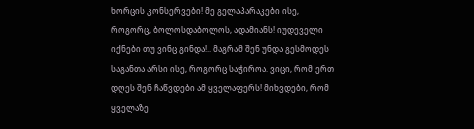ხორცის კონსერვები! მე გელაპარაკები ისე, როგორც, ბოლოსდაბოლოს, ადამიანს! იუდეველი იქნები თუ ვინც გინდა!.. მაგრამ შენ უნდა გესმოდეს საგანთა არსი ისე, როგორც საჭიროა. ვიცი, რომ ერთ დღეს შენ ჩაწვდები ამ ყველაფერს! მიხვდები, რომ ყველაზე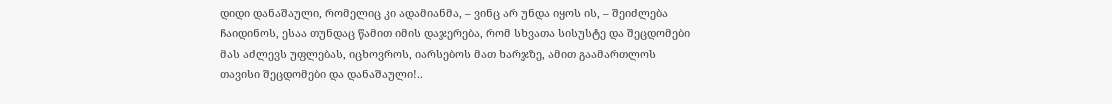დიდი დანაშაული, რომელიც კი ადამიანმა, – ვინც არ უნდა იყოს ის, – შეიძლება ჩაიდინოს, ესაა თუნდაც წამით იმის დაჯერება, რომ სხვათა სისუსტე და შეცდომები მას აძლევს უფლებას, იცხოვროს, იარსებოს მათ ხარჯზე, ამით გაამართლოს თავისი შეცდომები და დანაშაული!..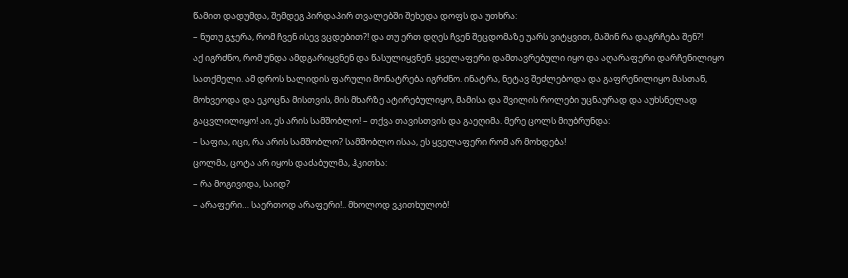წამით დადუმდა, შემდეგ პირდაპირ თვალებში შეხედა დოფს და უთხრა:
– ნუთუ გჯერა, რომ ჩვენ ისევ ვცდებით?! და თუ ერთ დღეს ჩვენ შეცდომაზე უარს ვიტყვით, მაშინ რა დაგრჩება შენ?!
აქ იგრძნო, რომ უნდა ამდგარიყვნენ და წასულიყვნენ. ყველაფერი დამთავრებული იყო და აღარაფერი დარჩენილიყო სათქმელი. ამ დროს ხალიდის ფარული მონატრება იგრძნო. ინატრა, ნეტავ შეძლებოდა და გაფრენილიყო მასთან, მოხვეოდა და ეკოცნა მისთვის, მის მხარზე ატირებულიყო, მამისა და შვილის როლები უცნაურად და აუხსნელად გაცვლილიყო! აი, ეს არის სამშობლო! – თქვა თავისთვის და გაეღიმა. მერე ცოლს მიუბრუნდა:
– საფია, იცი, რა არის სამშობლო? სამშობლო ისაა, ეს ყველაფერი რომ არ მოხდება!
ცოლმა, ცოტა არ იყოს დაძაბულმა, ჰკითხა:
– რა მოგივიდა, საიდ?
– არაფერი… საერთოდ არაფერი!.. მხოლოდ ვკითხულობ!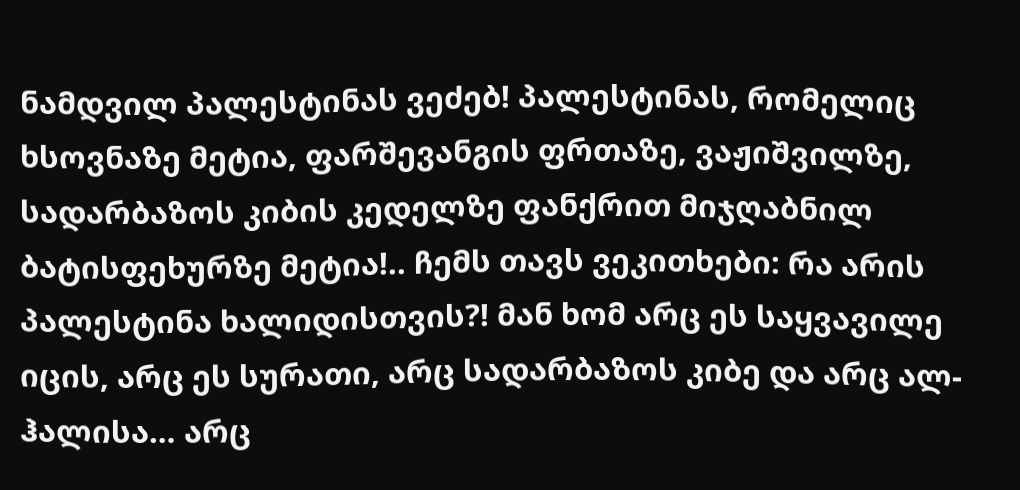ნამდვილ პალესტინას ვეძებ! პალესტინას, რომელიც ხსოვნაზე მეტია, ფარშევანგის ფრთაზე, ვაჟიშვილზე, სადარბაზოს კიბის კედელზე ფანქრით მიჯღაბნილ ბატისფეხურზე მეტია!.. ჩემს თავს ვეკითხები: რა არის პალესტინა ხალიდისთვის?! მან ხომ არც ეს საყვავილე იცის, არც ეს სურათი, არც სადარბაზოს კიბე და არც ალ-ჰალისა… არც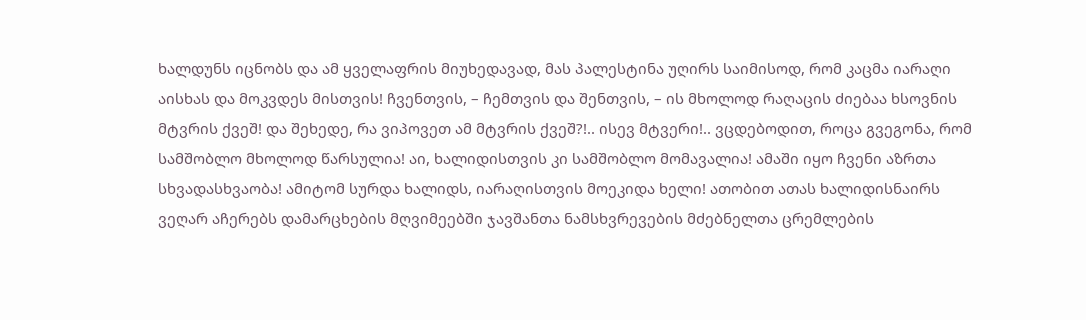ხალდუნს იცნობს და ამ ყველაფრის მიუხედავად, მას პალესტინა უღირს საიმისოდ, რომ კაცმა იარაღი აისხას და მოკვდეს მისთვის! ჩვენთვის, – ჩემთვის და შენთვის, – ის მხოლოდ რაღაცის ძიებაა ხსოვნის მტვრის ქვეშ! და შეხედე, რა ვიპოვეთ ამ მტვრის ქვეშ?!.. ისევ მტვერი!.. ვცდებოდით, როცა გვეგონა, რომ სამშობლო მხოლოდ წარსულია! აი, ხალიდისთვის კი სამშობლო მომავალია! ამაში იყო ჩვენი აზრთა სხვადასხვაობა! ამიტომ სურდა ხალიდს, იარაღისთვის მოეკიდა ხელი! ათობით ათას ხალიდისნაირს ვეღარ აჩერებს დამარცხების მღვიმეებში ჯავშანთა ნამსხვრევების მძებნელთა ცრემლების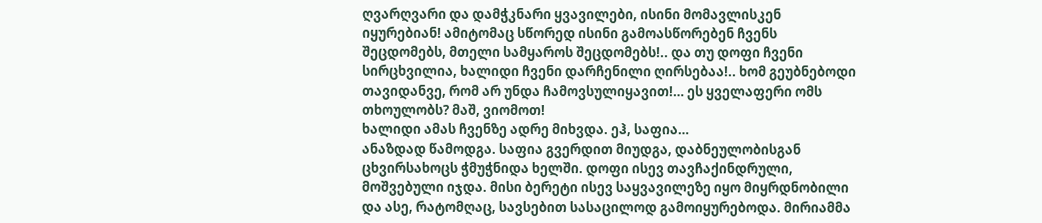ღვარღვარი და დამჭკნარი ყვავილები, ისინი მომავლისკენ იყურებიან! ამიტომაც სწორედ ისინი გამოასწორებენ ჩვენს შეცდომებს, მთელი სამყაროს შეცდომებს!.. და თუ დოფი ჩვენი სირცხვილია, ხალიდი ჩვენი დარჩენილი ღირსებაა!.. ხომ გეუბნებოდი თავიდანვე, რომ არ უნდა ჩამოვსულიყავით!… ეს ყველაფერი ომს თხოულობს? მაშ, ვიომოთ!
ხალიდი ამას ჩვენზე ადრე მიხვდა. ეჰ, საფია…
ანაზდად წამოდგა. საფია გვერდით მიუდგა, დაბნეულობისგან ცხვირსახოცს ჭმუჭნიდა ხელში. დოფი ისევ თავჩაქინდრული, მოშვებული იჯდა. მისი ბერეტი ისევ საყვავილეზე იყო მიყრდნობილი და ასე, რატომღაც, სავსებით სასაცილოდ გამოიყურებოდა. მირიამმა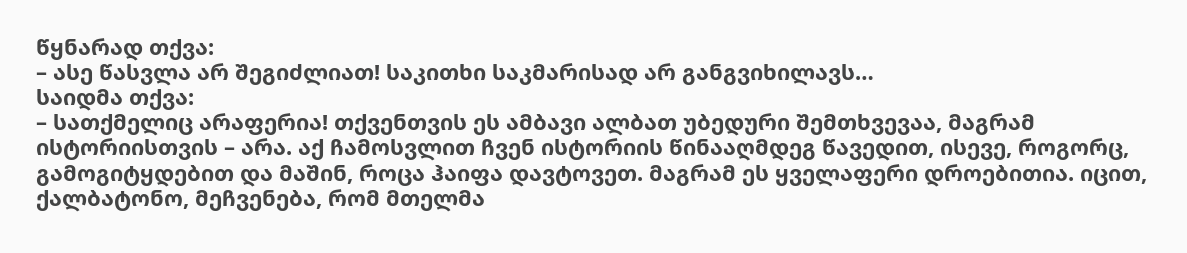წყნარად თქვა:
– ასე წასვლა არ შეგიძლიათ! საკითხი საკმარისად არ განგვიხილავს…
საიდმა თქვა:
– სათქმელიც არაფერია! თქვენთვის ეს ამბავი ალბათ უბედური შემთხვევაა, მაგრამ ისტორიისთვის – არა. აქ ჩამოსვლით ჩვენ ისტორიის წინააღმდეგ წავედით, ისევე, როგორც, გამოგიტყდებით და მაშინ, როცა ჰაიფა დავტოვეთ. მაგრამ ეს ყველაფერი დროებითია. იცით, ქალბატონო, მეჩვენება, რომ მთელმა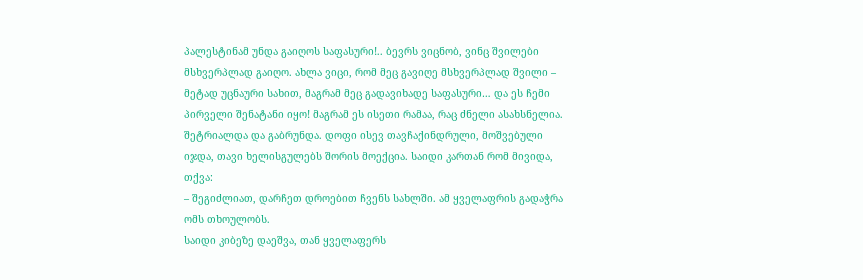პალესტინამ უნდა გაიღოს საფასური!.. ბევრს ვიცნობ, ვინც შვილები მსხვერპლად გაიღო. ახლა ვიცი, რომ მეც გავიღე მსხვერპლად შვილი – მეტად უცნაური სახით, მაგრამ მეც გადავიხადე საფასური… და ეს ჩემი პირველი შენატანი იყო! მაგრამ ეს ისეთი რამაა, რაც ძნელი ასახსნელია.
შეტრიალდა და გაბრუნდა. დოფი ისევ თავჩაქინდრული, მოშვებული იჯდა, თავი ხელისგულებს შორის მოექცია. საიდი კართან რომ მივიდა, თქვა:
– შეგიძლიათ, დარჩეთ დროებით ჩვენს სახლში. ამ ყველაფრის გადაჭრა ომს თხოულობს.
საიდი კიბეზე დაეშვა, თან ყველაფერს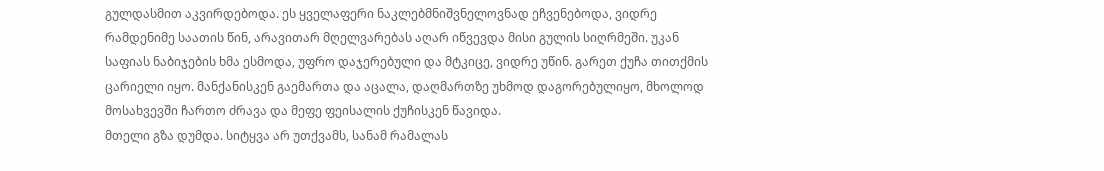გულდასმით აკვირდებოდა. ეს ყველაფერი ნაკლებმნიშვნელოვნად ეჩვენებოდა, ვიდრე რამდენიმე საათის წინ, არავითარ მღელვარებას აღარ იწვევდა მისი გულის სიღრმეში. უკან საფიას ნაბიჯების ხმა ესმოდა, უფრო დაჯერებული და მტკიცე, ვიდრე უწინ. გარეთ ქუჩა თითქმის ცარიელი იყო. მანქანისკენ გაემართა და აცალა, დაღმართზე უხმოდ დაგორებულიყო, მხოლოდ მოსახვევში ჩართო ძრავა და მეფე ფეისალის ქუჩისკენ წავიდა.
მთელი გზა დუმდა. სიტყვა არ უთქვამს, სანამ რამალას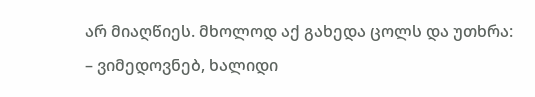არ მიაღწიეს. მხოლოდ აქ გახედა ცოლს და უთხრა:
– ვიმედოვნებ, ხალიდი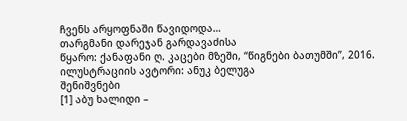ჩვენს არყოფნაში წავიდოდა…
თარგმანი დარეჯან გარდავაძისა
წყარო: ქანაფანი ღ. კაცები მზეში, “წიგნები ბათუმში”, 2016.
ილუსტრაციის ავტორი: ანუკ ბელუგა
შენიშვნები
[1] აბუ ხალიდი –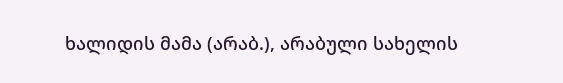ხალიდის მამა (არაბ.), არაბული სახელის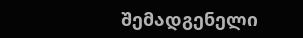შემადგენელი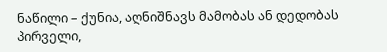ნაწილი – ქუნია, აღნიშნავს მამობას ან დედობას პირველი,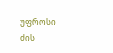უფროსი ძის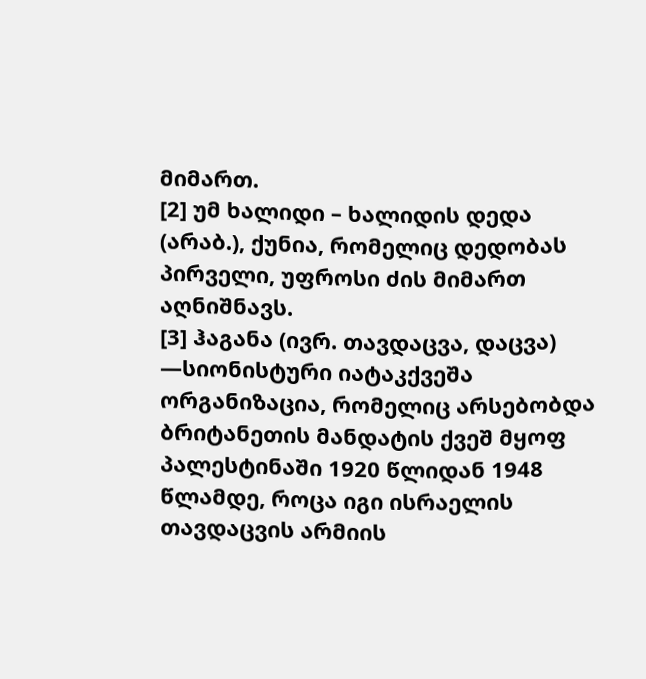მიმართ.
[2] უმ ხალიდი – ხალიდის დედა (არაბ.), ქუნია, რომელიც დედობას პირველი, უფროსი ძის მიმართ აღნიშნავს.
[3] ჰაგანა (ივრ. თავდაცვა, დაცვა) —სიონისტური იატაკქვეშა ორგანიზაცია, რომელიც არსებობდა ბრიტანეთის მანდატის ქვეშ მყოფ პალესტინაში 1920 წლიდან 1948 წლამდე, როცა იგი ისრაელის თავდაცვის არმიის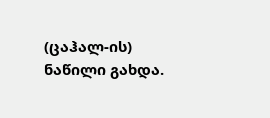(ცაჰალ-ის) ნაწილი გახდა.